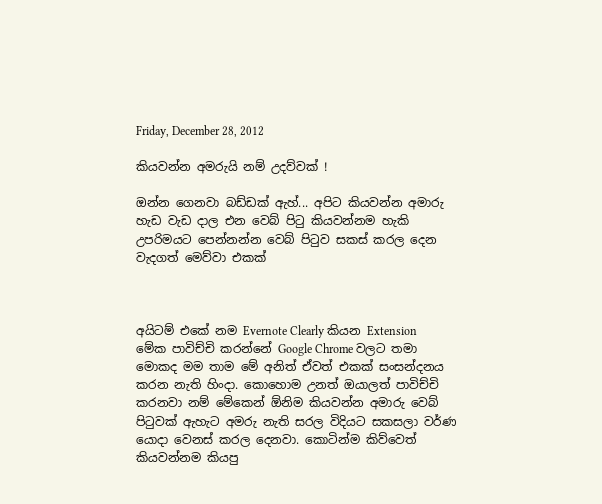Friday, December 28, 2012

කියවන්න අමරුයි නම් උදව්වක් !

ඔන්න ගෙනවා බඩ්ඩක් ඇහ්... අපිට කියවන්න අමාරු හැඩ වැඩ දාල එන වෙබ් පිටු කියවන්නම හැකි උපරිමයට පෙන්නන්න වෙබ් පිටුව සකස් කරල දෙන වැදගත් මෙව්වා එකක්



අයිටම් එකේ නම Evernote Clearly කියන Extension
මේක පාවිච්චි කරන්නේ Google Chrome වලට තමා මොකද මම තාම මේ අනිත් ඒවත් එකක් සංසන්දනය කරන නැති හිංදා. කොහොම උනත් ඔයාලත් පාවිච්චි කරනවා නම් මේකෙන් ඕනිම කියවන්න අමාරු වෙබ් පිටුවක් ඇහැට අමරු නැති සරල විදියට සකසලා වර්ණ යොදා වෙනස් කරල දෙනවා. කොටින්ම කිව්වෙත් කියවන්නම කියපු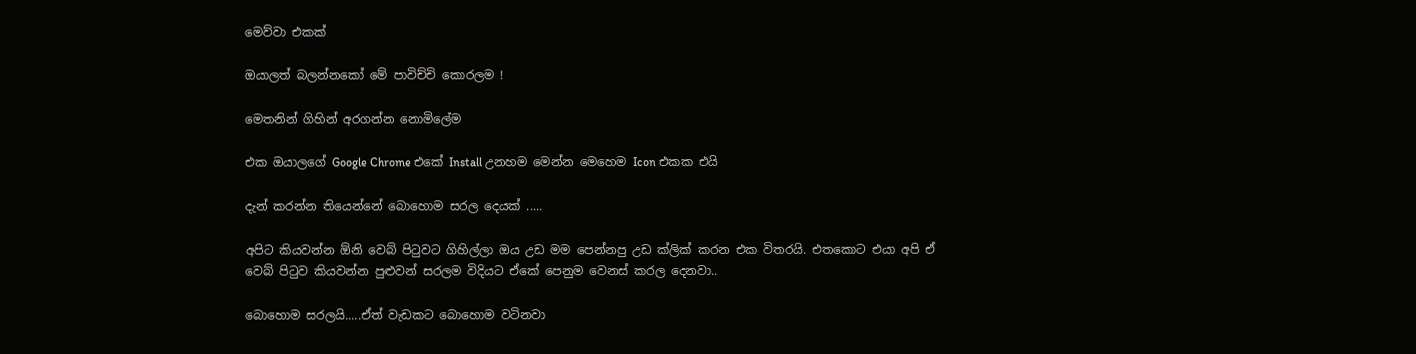මෙව්වා එකක්

ඔයාලත් බලන්නකෝ මේ පාවිච්චි කොරලම !

මෙතනින් ගිහින් අරගන්න නොමිලේම

එක ඔයාලගේ Google Chrome එකේ Install උනහම මෙන්න මෙහෙම Icon එකක එයි

දැන් කරන්න තියෙන්නේ බොහොම සරල දෙයක් .....

අපිට කියවන්න ඕනි වෙබ් පිටුවට ගිහිල්ලා ඔය උඩ මම පෙන්නපු උඩ ක්ලික් කරන එක විතරයි. එතකොට එයා අපි ඒ වෙබ් පිටුව කියවන්න පුළුවන් සරලම විදියට ඒකේ පෙනුම වෙනස් කරල දෙනවා..

බොහොම සරලයි.....ඒත් වැඩකට බොහොම වටිනවා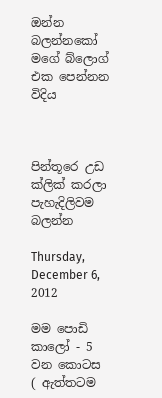ඔන්න බලන්නකෝ මගේ බ්ලොග් එක පෙන්නන විදිය



පින්තූරෙ උඩ ක්ලික් කරලා පැහැදිලිවම බලන්න

Thursday, December 6, 2012

මම පොඩි කාලෝ - 5 වන කොටස
( ඇත්තටම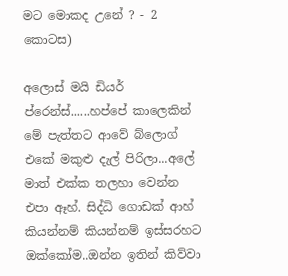මට මොකද උනේ ? - 2 කොටස)

අලොස් මයි ඩියර් ප්රෙන්ස්......හප්පේ කාලෙකින් මේ පැත්තට ආවේ බ්ලොග් එකේ මකුළු දැල් පිරිලා...අලේ මාත් එක්ක තලහා වෙන්න එපා ඈහ්. සිද්ධි ගොඩක් ආහ් කියන්නම් කියන්නම් ඉස්සරහට ඔක්කෝම..ඔන්න ඉතින් කිව්වා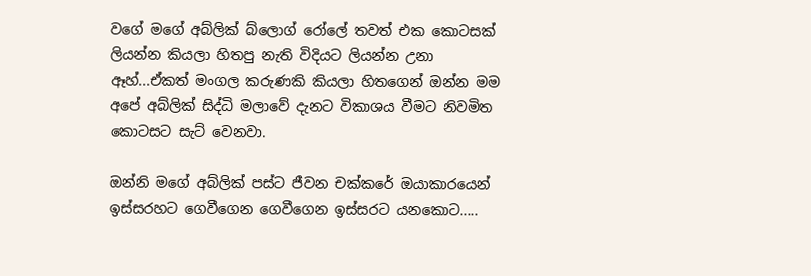වගේ මගේ අබ්ලික් බ්ලොග් රෝලේ තවත් එක කොටසක් ලියන්න කියලා හිතපු නැති විදියට ලියන්න උනා ඈහ්...ඒකත් මංගල කරුණකි කියලා හිතගෙන් ඔන්න මම අපේ අබ්ලික් සිද්ධි මලාවේ දැනට විකාශය වීමට නිවමිත කොටසට සැට් වෙනවා.

ඔන්නි මගේ අබ්ලික් පස්ට ජීවන චක්කරේ ඔයාකාරයෙන් ඉස්සරහට ගෙවීගෙන ගෙවීගෙන ඉස්සරට යනකොට.....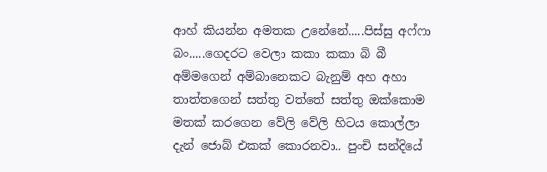ආහ් කියන්න අමතක උනේනේ.....පිස්සු අෆ්ෆා බං.....ගෙදරට වෙලා කකා කකා බි බී අම්මගෙන් අම්බානෙකට බැනුම් අහ අහා තාත්තගෙන් සත්තු වත්තේ සත්තු ඔක්කොම මතක් කරගෙන වේලි වේලි හිටය කොල්ලා දැන් ජොබ් එකක් කොරනවා.. පුංචි සන්දියේ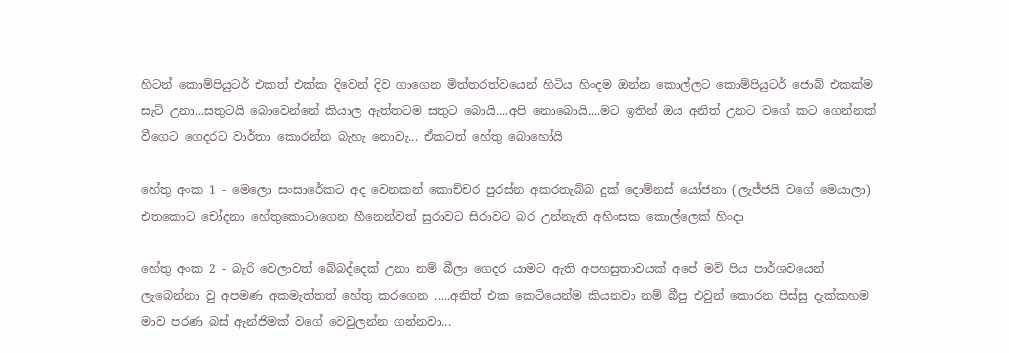හිටන් කොම්පියුටර් එකත් එක්ක දිවෙන් දිව ගාගෙන මිත්තරත්වයෙන් හිටිය හිංදම ඔන්න කොල්ලට කොම්පියුටර් ජොබ් එකක්ම සැට් උනා...සතුටයි බොවෙන්නේ කියාල ඇත්තටම සතුට බොයි....අපි නොබොයි....මට ඉතින් ඔය අනිත් උනට වගේ කට ගෙන්නක් වීගෙට ගෙදරට වාර්තා කොරන්න බැහැ නොවැ... ඒකටත් හේතු බොහෝයි

හේතු අංක 1 - මෙලො සංසාරේකට අද වෙනකන් කොච්චර පුරස්න අකරතැබ්බ දුක් දොම්නස් යෝජනා (ලැජ්ජයි වගේ මෙයාලා) එතකොට චෝදනා හේතුකොටාගෙන හීනෙන්වත් සුරාවට සිරාවට බර උන්නැති අහිංසක කොල්ලෙක් හිංදා

හේතු අංක 2 - බැරි වෙලාවත් බේබද්දෙක් උනා නම් බීලා ගෙදර යාමට ඇති අපහසුතාවයක් අපේ මව් පිය පාර්ශවයෙන් ලැබෙන්නා වු අපමණ අකමැත්තත් හේතු කරගෙන .....අනිත් එක කෙටියෙන්ම කියනවා නම් බීපු එවුන් කොරන පිස්සු දැක්කහම මාව පරණ බස් ඇන්ජිමක් වගේ වෙවුලන්න ගන්නවා...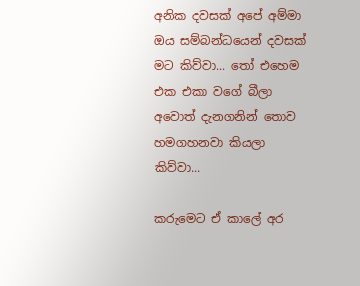අනික දවසක් අපේ අම්මා ඔය සම්බන්ධයෙන් දවසක් මට කිව්වා... තෝ එහෙම එක එකා වගේ බීලා අවොත් දැනගනින් තොව හමගහනවා කියලා කිව්වා...

කරුමෙට ඒ කාලේ අර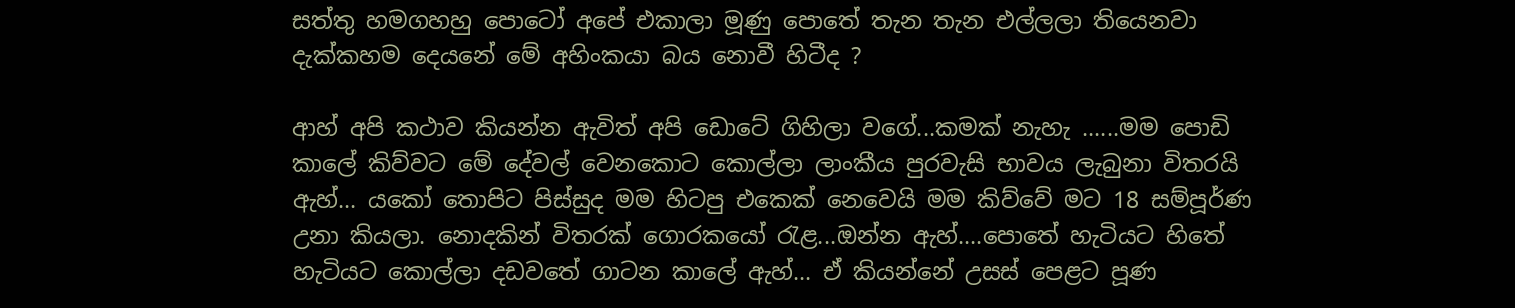සත්තු හමගහහු පොටෝ අපේ එකාලා මූණු පොතේ තැන තැන එල්ලලා තියෙනවා දැක්කහම දෙයනේ මේ අහිංකයා බය නොවී හිටීද ?

ආහ් අපි කථාව කියන්න ඇවිත් අපි ඩොටේ ගිහිලා වගේ...කමක් නැහැ ......මම පොඩි කාලේ කිව්වට මේ දේවල් වෙනකොට කොල්ලා ලාංකීය පුරවැසි භාවය ලැබුනා විතරයි ඇහ්... යකෝ තොපිට පිස්සුද මම හිටපු එකෙක් නෙවෙයි මම කිව්වේ මට 18 සම්පූර්ණ උනා කියලා. නොදකින් විතරක් ගොරකයෝ රැළ...ඔන්න ඇහ්....පොතේ හැටියට හිතේ හැටියට කොල්ලා දඩවතේ ගාටන කාලේ ඇහ්... ඒ කියන්නේ උසස් පෙළට පූණ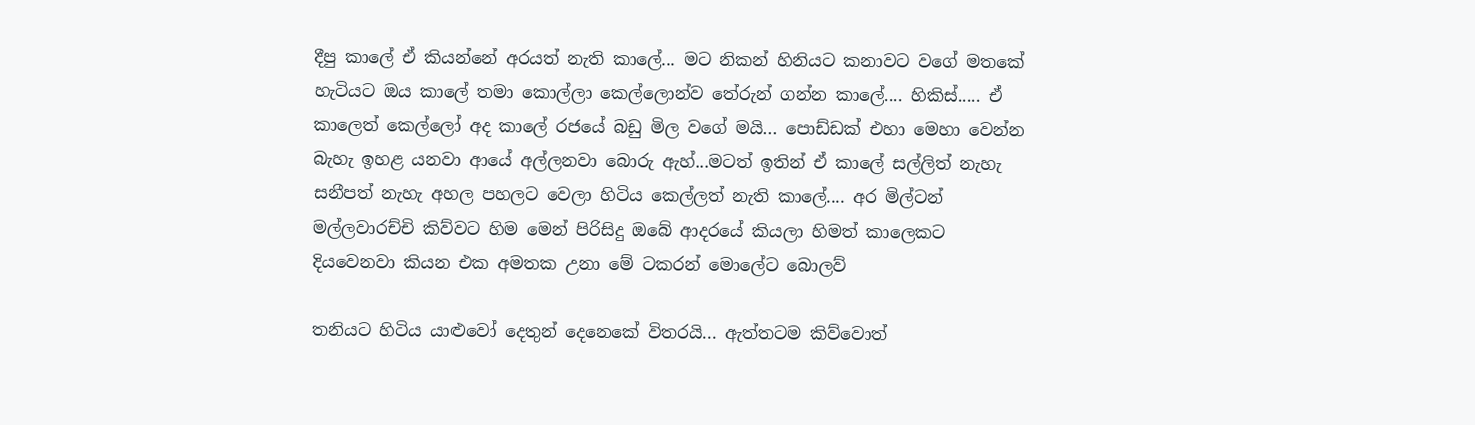දීපු කාලේ ඒ කියන්නේ අරයත් නැති කාලේ... මට නිකන් හිනියට කනාවට වගේ මතකේ හැටියට ඔය කාලේ තමා කොල්ලා කෙල්ලොන්ව තේරුන් ගන්න කාලේ.... හිකිස්..... ඒ කාලෙත් කෙල්ලෝ අද කාලේ රජයේ බඩු මිල වගේ මයි... පොඩ්ඩක් එහා මෙහා වෙන්න බැහැ ඉහළ යනවා ආයේ අල්ලනවා බොරු ඇහ්...මටත් ඉතින් ඒ කාලේ සල්ලිත් නැහැ සනීපත් නැහැ අහල පහලට වෙලා හිටිය කෙල්ලත් නැති කාලේ.... අර මිල්ටන් මල්ලවාරච්චි කිව්වට හිම මෙන් පිරිසිදු ඔබේ ආදරයේ කියලා හිමත් කාලෙකට දියවෙනවා කියන එක අමතක උනා මේ ටකරන් මොලේට බොලව්

තනියට හිටිය යාළුවෝ දෙතුන් දෙනෙකේ විතරයි... ඇත්තටම කිව්වොත්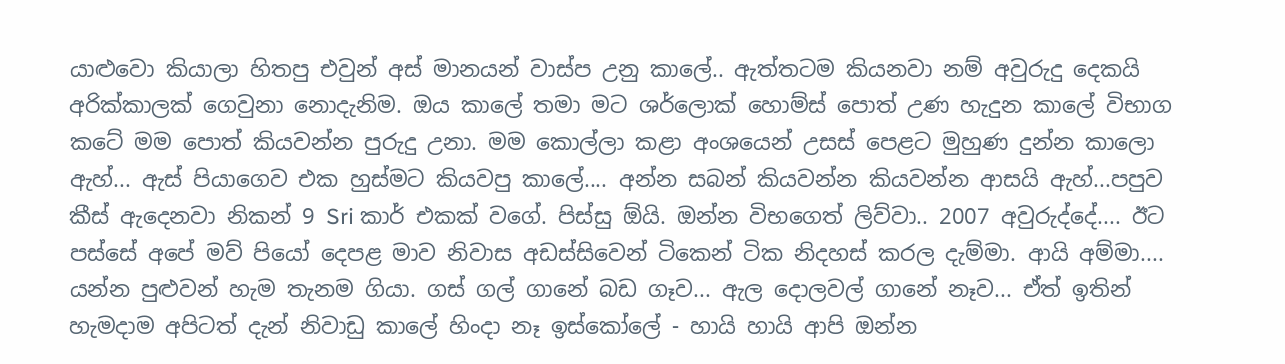යාළුවො කියාලා හිතපු එවුන් අස් මානයන් වාස්ප උනු කාලේ.. ඇත්තටම කියනවා නම් අවුරුදු දෙකයි අරික්කාලක් ගෙවුනා නොදැනිම. ඔය කාලේ තමා මට ශර්ලොක් හොම්ස් පොත් උණ හැදුන කාලේ විභාග කටේ මම පොත් කියවන්න පුරුදු උනා. මම කොල්ලා කළා අංශයෙන් උසස් පෙළට මුහුණ දුන්න කාලො ඇහ්... ඇස් පියාගෙව එක හුස්මට කියවපු කාලේ.... අන්න සබන් කියවන්න කියවන්න ආසයි ඇහ්...පපුව කීස් ඇදෙනවා නිකන් 9 Sri කාර් එකක් වගේ. පිස්සු ඕයි. ඔන්න විභගෙත් ලිව්වා.. 2007 අවුරුද්දේ.... ඊට පස්සේ අපේ මව් පියෝ දෙපළ මාව නිවාස අඩස්සිවෙන් ටිකෙන් ටික නිදහස් කරල දැම්මා. ආයි අම්මා.... යන්න පුළුවන් හැම තැනම ගියා. ගස් ගල් ගානේ බඩ ගෑව... ඇල දොලවල් ගානේ නෑව... ඒත් ඉතින් හැමදාම අපිටත් දැන් නිවාඩු කාලේ හිංදා නෑ ඉස්කෝලේ - හායි හායි ආපි ඔන්න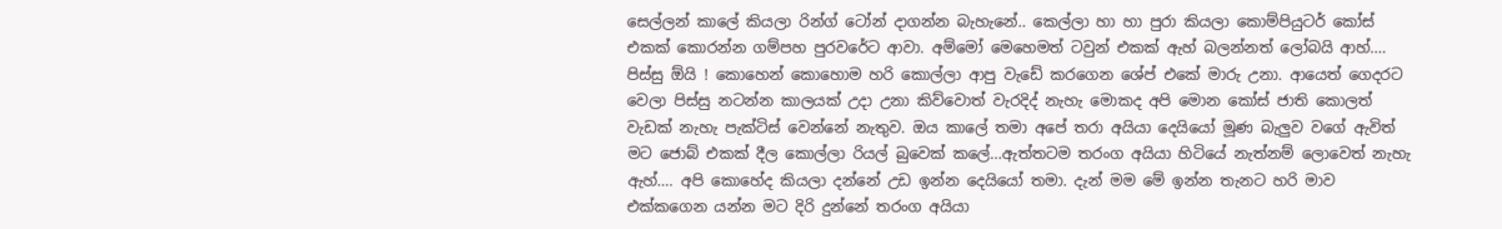සෙල්ලන් කාලේ කියලා රින්ග් ටෝන් දාගන්න බැහැනේ.. කෙල්ලා හා හා පුරා කියලා කොම්පියුටර් කෝස් එකක් කොරන්න ගම්පහ පුරවරේට ආවා. අම්මෝ මෙහෙමත් ටවුන් එකක් ඇහ් බලන්නත් ලෝබයි ආහ්.... පිස්සු ඕයි ! කොහෙන් කොහොම හරි කොල්ලා ආපු වැඩේ කරගෙන ශේප් එකේ මාරු උනා. ආයෙත් ගෙදරට වෙලා පිස්සු නටන්න කාලයක් උදා උනා කිව්වොත් වැරදිද් නැහැ මොකද අපි මොන කෝස් ජාති කොලත් වැඩක් නැහැ පැක්ටිස් වෙන්නේ නැතුව. ඔය කාලේ තමා අපේ තරා අයියා දෙයියෝ මූණ බැලුව වගේ ඇවිත් මට ජොබ් එකක් දීල කොල්ලා රියල් බුවෙක් කලේ...ඇත්තටම තරංග අයියා හිටියේ නැත්නම් ලොවෙත් නැහැ ඇහ්.... අපි කොහේද කියලා දන්නේ උඩ ඉන්න දෙයියෝ තමා. දැන් මම මේ ඉන්න තැනට හරි මාව එක්කගෙන යන්න මට දිරි දුන්නේ තරංග අයියා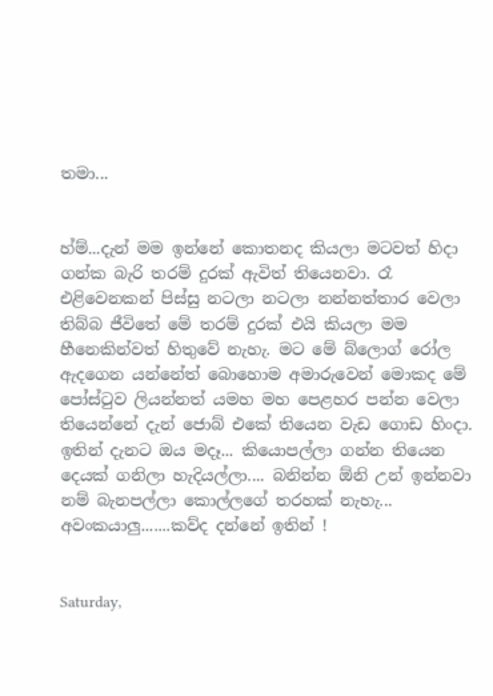තමා...


හ්ම්...දැන් මම ඉන්නේ කොතනද කියලා මටවත් හිදා ගන්ක බැරි තරම් දුරක් ඇවිත් තියෙනවා. රෑ එළිවෙනකන් පිස්සු නටලා නටලා නන්නත්තාර වෙලා තිබ්බ ජීවිතේ මේ තරම් දුරක් එයි කියලා මම හීනෙකින්වත් හිතුවේ නැහැ. මට මේ බ්ලොග් රෝල ඇදගෙන යන්නේත් බොහොම අමාරුවෙන් මොකද මේ පෝස්ටුව ලියන්නත් යමහ මහ පෙළහර පන්න වෙලා තියෙන්නේ දැන් ජොබ් එකේ තියෙන වැඩ ගොඩ හිංදා. ඉතින් දැනට ඔය මදෑ... කියොපල්ලා ගන්න තියෙන දෙයක් ගනිලා හැදියල්ලා.... බනින්න ඕනි උන් ඉන්නවා නම් බැනපල්ලා කොල්ලගේ තරහක් නැහැ... අවංකයාලු.......කව්ද දන්නේ ඉතින් !


Saturday,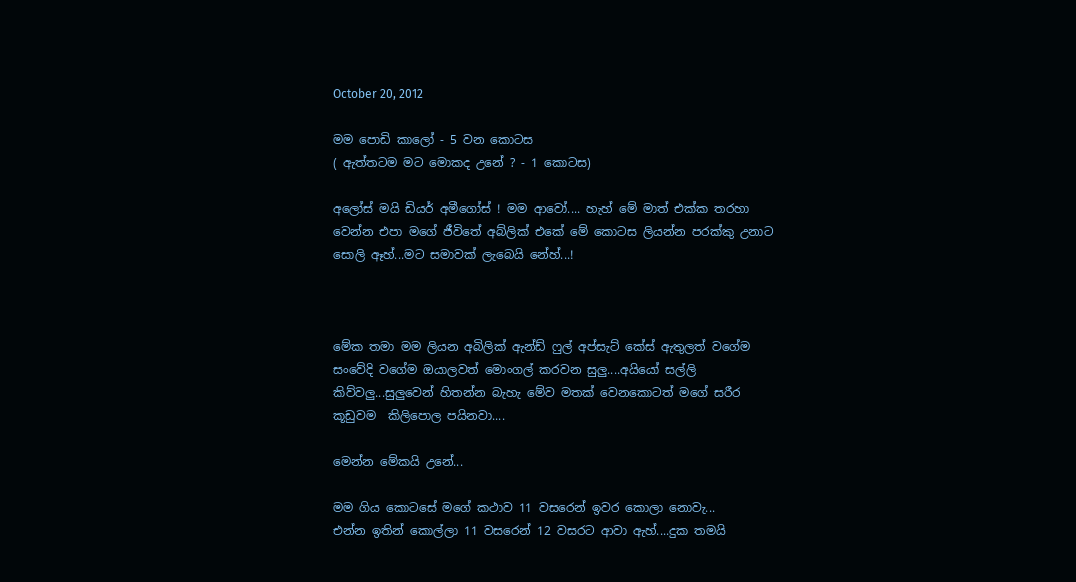October 20, 2012

මම පොඩි කාලෝ - 5 වන කොටස
( ඇත්තටම මට මොකද උනේ ? - 1 කොටස)

අලෝස් මයි ඩියර් අමීගෝස් ! මම ආවෝ.... හැහ් මේ මාත් එක්ක තරහා වෙන්න එපා මගේ ජීවිතේ අබ්ලික් එකේ මේ කොටස ලියන්න පරක්කු උනාට සොලි ඈහ්...මට සමාවක් ලැබෙයි නේහ්...!



මේක තමා මම ලියන අබිලික් ඇන්ඩ් ෆුල් අප්සැට් කේස් ඇතුලත් වගේම සංවේදි වගේම ඔයාලවත් මොංගල් කරවන සුලු....අයියෝ සල්ලි කිව්වලු...සුලුවෙන් හිතන්න බැහැ මේව මතක් වෙනකොටත් මගේ සරීර කූඩුවම  කිලිපොල පයිනවා....

මෙන්න මේකයි උනේ...

මම ගිය කොටසේ මගේ කථාව 11 වසරෙන් ඉවර කොලා නොවැ...
එන්න ඉතින් කොල්ලා 11 වසරෙන් 12 වසරට ආවා ඇහ්....දුක තමයි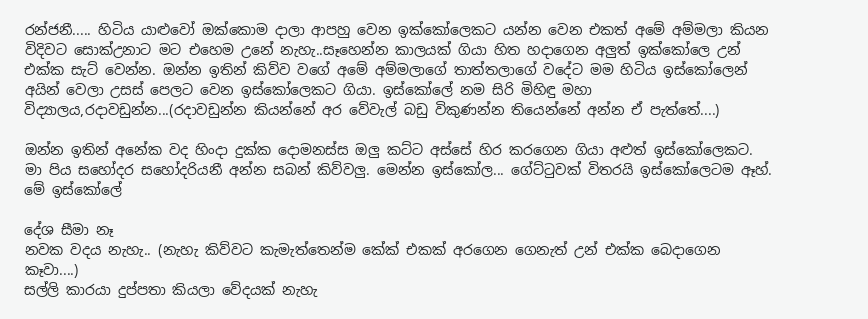රන්ජනී..... හිටිය යාළුවෝ ඔක්කොම දාලා ආපහු වෙන ඉක්කෝලෙකට යන්න වෙන එකත් අමේ අම්මලා කියන විදිවට සොක්උනාට මට එහෙම උනේ නැහැ..සෑහෙන්න කාලයක් ගියා හිත හදාගෙන අලුත් ඉක්කෝලෙ උන් එක්ක සැට් වෙන්න. ඔන්න ඉතින් කිව්ව වගේ අමේ අම්මලාගේ තාත්තලාගේ වදේට මම හිටිය ඉස්කෝලෙන් අයින් වෙලා උසස් පෙලට වෙන ඉස්කෝලෙකට ගියා. ඉස්කෝලේ නම සිරි මිහිඳු මහා විද්‍යාලය,රදාවඩුන්න...(රදාවඩුන්න කියන්නේ අර වේවැල් බඩු විකුණන්න තියෙන්නේ අන්න ඒ පැත්තේ....)

ඔන්න ඉතින් අනේක වද හිංදා දුක්ක දොමනස්ස ඔලු කට්ට අස්සේ හිර කරගෙන ගියා අළුත් ඉස්කෝලෙකට. මා පිය සහෝදර සහෝදරියනී අන්න සබන් කිව්වලු. මෙන්න ඉස්කෝල... ගේට්ටුවක් විතරයි ඉස්කෝලෙටම ඈහ්. මේ ඉස්කෝලේ

දේශ සීමා නෑ
නවක වදය නැහැ.. (නැහැ කිව්වට කැමැත්තෙන්ම කේක් එකක් අරගෙන ගෙනැත් උන් එක්ක බෙදාගෙන කෑවා....)
සල්ලි කාරයා දුප්පතා කියලා වේදයක් නැහැ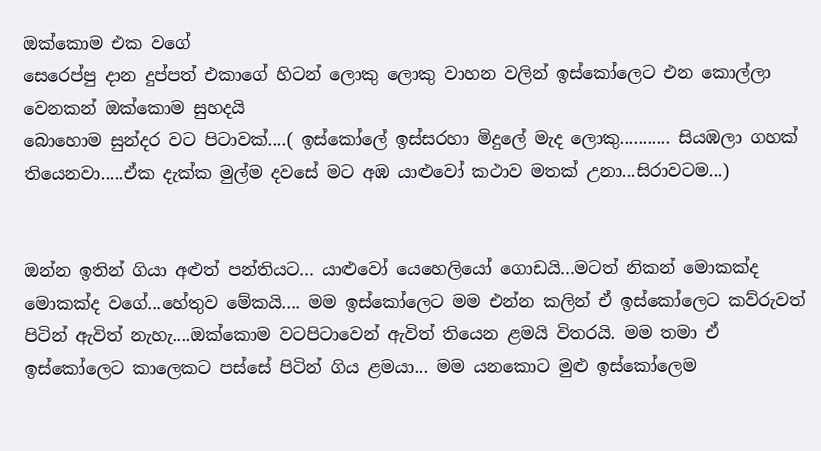ඔක්කොම එක වගේ
සෙරෙප්පු දාන දුප්පත් එකාගේ හිටන් ලොකු ලොකු වාහන වලින් ඉස්කෝලෙට එන කොල්ලා වෙනකන් ඔක්කොම සුහදයි
බොහොම සුන්දර වට පිටාවක්....( ඉස්කෝලේ ඉස්සරහා මිදුලේ මැද ලොකු........... සියඹලා ගහක් තියෙනවා.....ඒක දැක්ක මුල්ම දවසේ මට අඹ යාළුවෝ කථාව මතක් උනා...සිරාවටම...)


ඔන්න ඉතින් ගියා අළුත් පන්තියට... යාළුවෝ යෙහෙලියෝ ගොඩයි...මටත් නිකන් මොකක්ද මොකක්ද වගේ...හේතුව මේකයි.... මම ඉස්කෝලෙට මම එන්න කලින් ඒ ඉස්කෝලෙට කව්රුවත් පිටින් ඇවිත් නැහැ....ඔක්කොම වටපිටාවෙන් ඇවිත් තියෙන ළමයි විතරයි. මම තමා ඒ ඉස්කෝලෙට කාලෙකට පස්සේ පිටින් ගිය ළමයා... මම යනකොට මුළු ඉස්කෝලෙම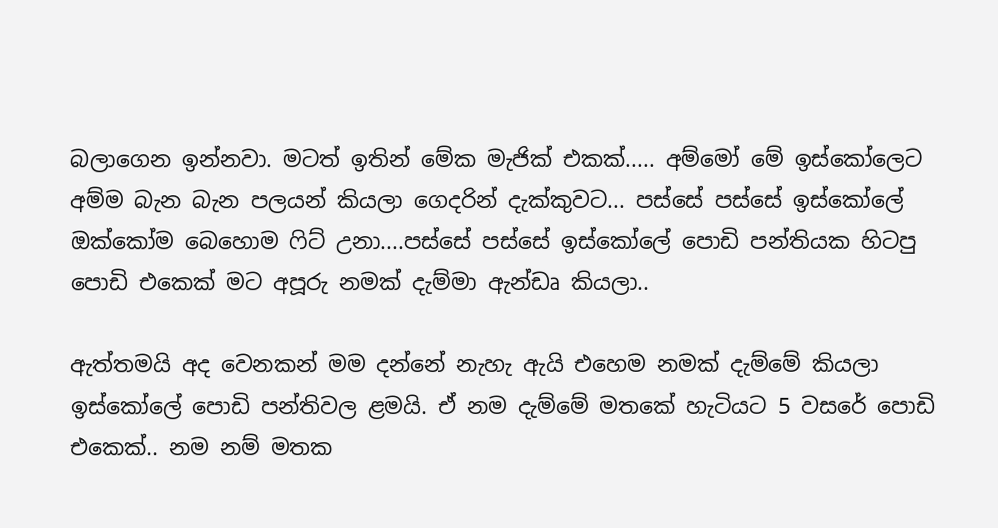බලාගෙන ඉන්නවා. මටත් ඉතින් මේක මැජික් එකක්..... අම්මෝ මේ ඉස්කෝලෙට අම්ම බැන බැන පලයන් කියලා ගෙදරින් දැක්කුවට... පස්සේ පස්සේ ඉස්කෝලේ ඔක්කෝම බෙහොම ෆිට් උනා....පස්සේ පස්සේ ඉස්කෝලේ පොඩි පන්තියක හිටපු පොඩි එකෙක් මට අපූරු නමක් දැම්මා ඇන්ඩෘ කියලා..

ඇත්තමයි අද වෙනකන් මම දන්නේ නැහැ ඇයි එහෙම නමක් දැම්මේ කියලා ඉස්කෝලේ පොඩි පන්තිවල ළමයි. ඒ නම දැම්මේ මතකේ හැටියට 5 වසරේ පොඩි එකෙක්.. නම නම් මතක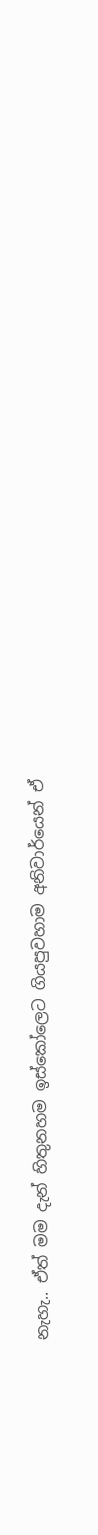නැහැ.. ඒත් මම දැන් හිතුනහම ඉස්කෝලෙට ගියපුවහාම අනිවාර්යෙන් ඒ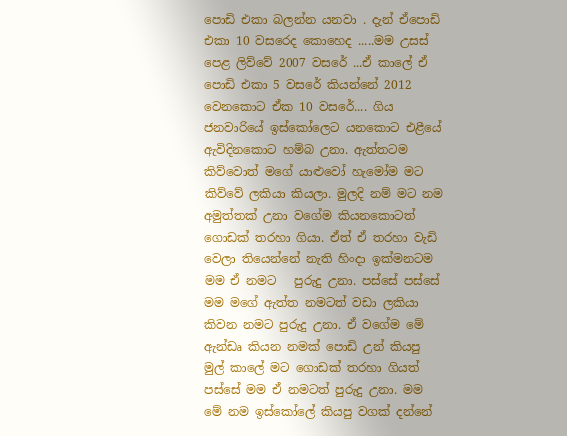පොඩි එකා බලන්න යනවා . දැන් ඒපොඩි එකා 10 වසරෙද කොහෙද .....මම උසස් පෙළ ලිව්වේ 2007 වසරේ ...ඒ කාලේ ඒ පොඩි එකා 5 වසරේ කියන්නේ 2012 වෙනකොට ඒක 10 වසරේ.... ගිය ජනවාරියේ ඉස්කෝලෙට යනකොට එළීයේ ඇවිදිනකොට හම්බ උනා. ඇත්තටම කිව්වොත් මගේ යාළුවෝ හැමෝම මට කිව්වේ ලකියා කියලා. මුලදි නම් මට නම අමුත්තක් උනා වගේම කියනකොටත් ගොඩක් තරහා ගියා. ඒත් ඒ තරහා වැඩි වෙලා තියෙන්නේ නැති හිංදා ඉක්මනටම මම ඒ නමට   පුරුදු උනා. පස්සේ පස්සේ මම මගේ ඇත්ත නමටත් වඩා ලකියා කිවන නමට පුරුදු උනා. ඒ වගේම මේ ඇන්ඩෘ කියන නමක් පොඩි උන් කියපු මුල් කාලේ මට ගොඩක් තරහා ගියත් පස්සේ මම ඒ නමටත් පුරුදු උනා. මම මේ නම ඉස්කෝලේ කියපු වගක් දන්නේ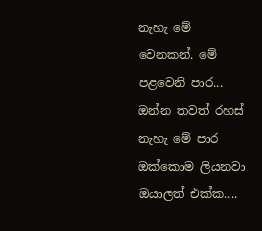නැහැ මේ වෙනකන්. මේ පළවෙනි පාර... ඔන්න තවත් රහස් නැහැ මේ පාර ඔක්කොම ලියනවා ඔයාලත් එක්ක....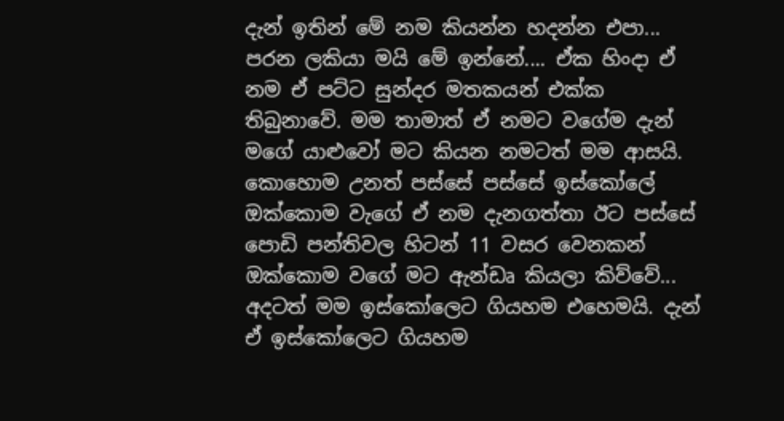දැන් ඉතින් මේ නම කියන්න හදන්න එපා... පරන ලකියා මයි මේ ඉන්නේ.... ඒක හිංදා ඒ නම ඒ පට්ට සුන්දර මතකයන් එක්ක තිබුනාවේ. මම තාමාත් ඒ නමට වගේම දැන් මගේ යාළුවෝ මට කියන නමටත් මම ආසයි. කොහොම උනත් පස්සේ පස්සේ ඉස්කෝලේ ඔක්කොම වැගේ ඒ නම දැනගත්තා ඊට පස්සේ පොඩි පන්තිවල හිටන් 11 වසර වෙනකන් ඔක්කොම වගේ මට ඇන්ඩෘ කියලා කිව්වේ... අදටත් මම ඉස්කෝලෙට ගියහම එහෙමයි. දැන් ඒ ඉස්කෝලෙට ගියහම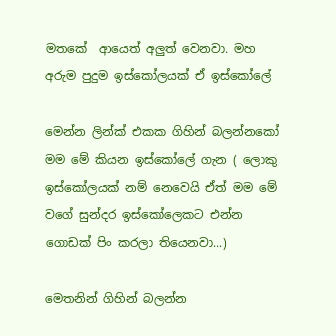මතකේ  ආයෙත් අලුත් වෙනවා. මහ අරුම පුදුම ඉස්කෝලයක් ඒ ඉස්කෝලේ

මෙන්න ලින්ක් එකක ගිහින් බලන්නකෝ මම මේ කියන ඉස්කෝලේ ගැන ( ලොකු ඉස්කෝලයක් නම් නෙවෙයි ඒත් මම මේ වගේ සුන්දර ඉස්කෝලෙකට එන්න ගොඩක් පිං කරලා තියෙනවා...)

මෙතනින් ගිහින් බලන්න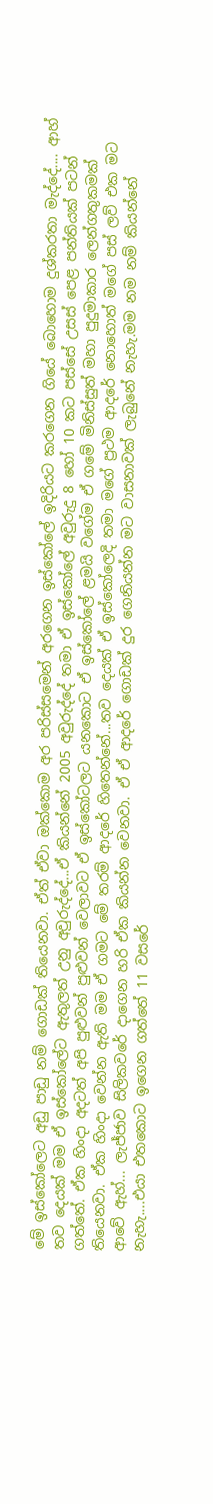මේ ඉස්කෝලෙට අඩු පාඩු නම් ගොඩක් තියෙනවා. ඒත් ඒවා ඔක්කොම අර පරිස්සමෙන් අරගෙන ඉස්කෝලේ ඉදිරියට කරගෙන ගියේ බොහොම දුශ්කරතා මැද්දේ.... ආහ් තව දෙයක් මම ඒ ඉස්කෝලේට ඇතුලත් උනු අවුරුද්දේ...ඒ කියන්නේ 2005 අවුරුද්දේ තමා ඒ ඉස්කෝලේ අවුරුදු 8 හෝ 10 කට පස්සේ උසස් පෙළ පන්තියක් පටන් ගත්තේ. ඒක හිංදා අදටත් අපි පුළුවන් පුළුවන් වෙලාවට ඒ ඉස්කෝටලට යනකොට ඒ ඉස්කෝලේ ළමයි වගේම ඒ ගමේ මිනිස්සුත් මහා පුදුමාකාර ලෙන්ගතුකමක් තියෙනවා. ඒක හිංදා වෙන්න ඇති මම ඒ ගමට මේ තරම් ආදරේ හිතෙන්නේ...තව දෙයක් ඒ ඉස්කෝලෙදි තමා මගේ ප්‍රථම ආදරේ නොහොත් මගේ පස් ලව් එක මට ආවේ ඇහ්... ලැජ්ජාව සිලිකවරේ දාගෙන හරි ඒක කියන්න වෙනවා. ඒ ඒ ආදරේ ගොඩක් දුර ගෙනියන්න මට වාසනාවක් ලැබුනේ නැහැ.මම නම නම් කියන්නේ නැහැ....එයා එතකොට ඉගෙන ගත්තේ 11 වසරේ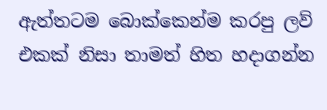ඇත්තටම බොක්කෙන්ම කරපු ලව් එකක් නිසා තාමත් හිත හදාගන්න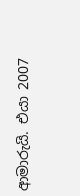ආමාරුයි. එයා 2007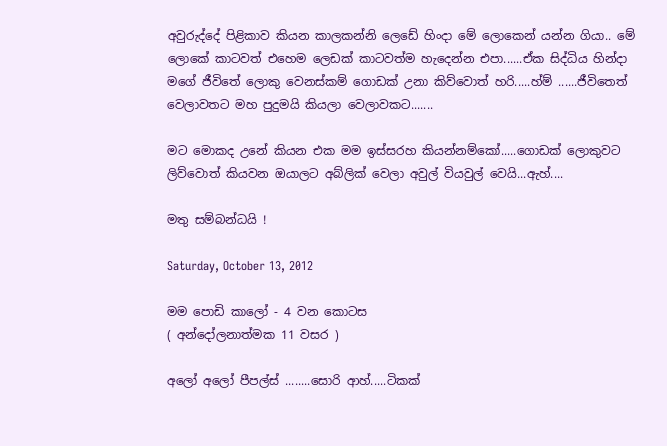අවුරුද්දේ පිළිකාව කියන කාලකන්නි ලෙඩේ හිංදා මේ ලොකෙන් යන්න ගියා.. මේ ලොකේ කාටවත් එහෙම ලෙඩක් කාටවත්ම හැදෙන්න එපා......ඒක සිද්ධිය හින්දා මගේ ජීවිතේ ලොකු වෙනස්කම් ගොඩක් උනා කිව්වොත් හරි.....හ්ම් ......ජීවිතෙත් වෙලාවතට මහ පුදුමයි කියලා වෙලාවකට.......

මට මොකද උනේ කියන එක මම ඉස්සරහ කියන්නම්කෝ.....ගොඩක් ලොකුවට ලිව්වොත් කියවන ඔයාලට අබ්ලික් වෙලා අවුල් වියවුල් වෙයි...ඇහ්....

මතු සම්බන්ධයි !

Saturday, October 13, 2012

මම පොඩි කාලෝ - 4 වන කොටස
( අන්දෝලනාත්මක 11 වසර )

අලෝ අලෝ පීපල්ස් ........සොරි ආහ්.....ටිකක්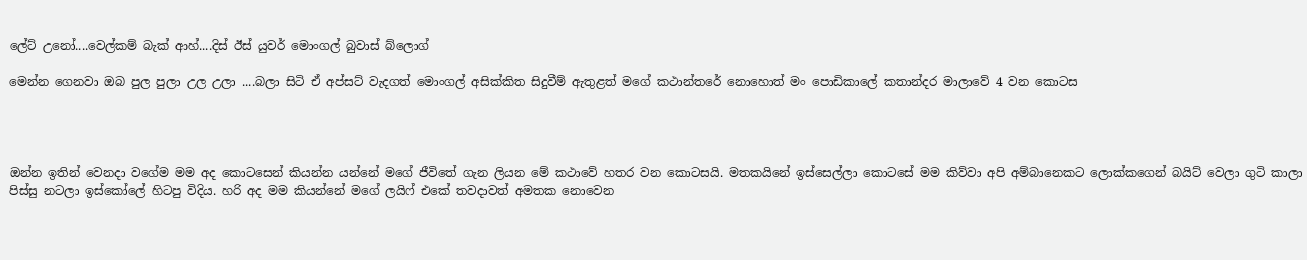ලේට් උනෝ....වෙල්කම් බැක් ආහ්....දිස් ඊස් යුවර් මොංගල් බුවාස් බ්ලොග්

මෙන්න ගෙනවා ඔබ පුල පුලා උල උලා ....බලා සිටි ඒ අප්සට් වැදගත් මොංගල් අසික්කිත සිදුවීම් ඇතුළත් මගේ කථාන්තරේ නොහොත් මං පොඩිකාලේ කතාන්දර මාලාවේ 4 වන කොටස




ඔන්න ඉතින් වෙනදා වගේම මම අද කොටසෙන් කියන්න යන්නේ මගේ ජීවිතේ ගැන ලියන මේ කථාවේ හතර වන කොටසයි. මතකයිනේ ඉස්සෙල්ලා කොටසේ මම කිව්වා අපි අම්බානෙකට ලොක්කගෙන් බයිට් වෙලා ගුටි කාලා පිස්සු නටලා ඉස්කෝලේ හිටපු විදිය. හරි අද මම කියන්නේ මගේ ලයිෆ් එකේ තවදාවත් අමතක නොවෙන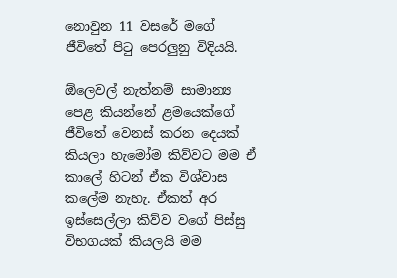නොවුන 11 වසරේ මගේ ජීවිතේ පිටු පෙරලුනු විදියයි.

ඕලෙවල් නැත්නම් සාමාන්‍ය පෙළ කියන්නේ ළමයෙක්ගේ ජීවිතේ වෙනස් කරන දෙයක් කියලා හැමෝම කිව්වට මම ඒ කාලේ හිටන් ඒක විශ්වාස කලේම නැහැ. ඒකත් අර ඉස්සෙල්ලා කිව්ව වගේ පිස්සු විභගයක් කියලයි මම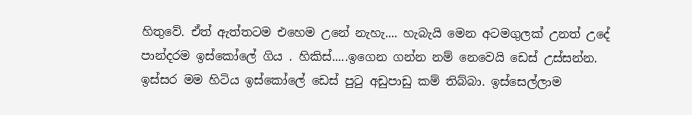හිතුවේ. ඒත් ඇත්තටම එහෙම උනේ නැහැ.... හැබැයි මෙන අටමගුලක් උනත් උදේ පාන්දරම ඉස්කෝලේ ගිය . හිකිස්.....ඉගෙන ගන්න නම් නෙවෙයි ඩෙස් උස්සන්න. ඉස්සර මම හිටිය ඉස්කෝලේ ඩෙස් පුටු අඩුපාඩු කම් තිබ්බා. ඉස්සෙල්ලාම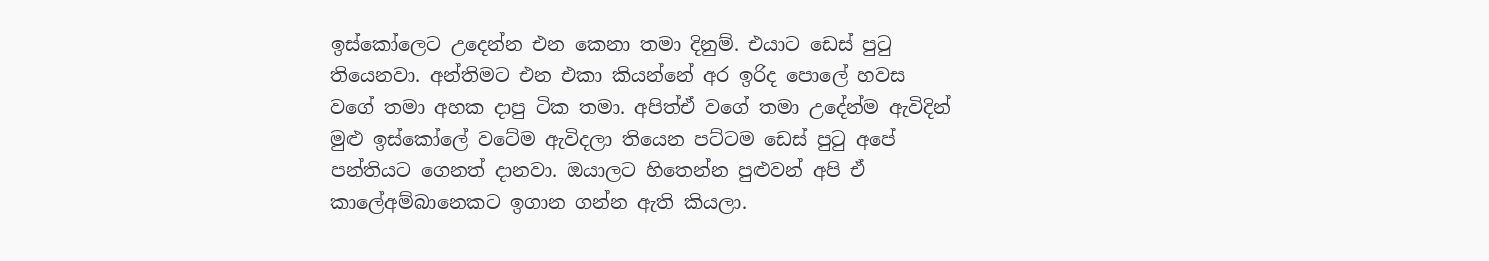ඉස්කෝලෙට උදෙන්න එන කෙනා තමා දිනුම්. එයාට ඩෙස් පුටු තියෙනවා. අන්තිමට එන එකා කියන්නේ අර ඉරිද පොලේ හවස වගේ තමා අහක දාපු ටික තමා. අපිත්ඒ වගේ තමා උදේන්ම ඇවිදින් මුළු ඉස්කෝලේ වටේම ඇවිදලා තියෙන පට්ටම ඩෙස් පුටු අපේ පන්තියට ගෙනත් දානවා. ඔයාලට හිතෙන්න පුළුවන් අපි ඒ කාලේඅම්බානෙකට ඉගාන ගන්න ඇති කියලා.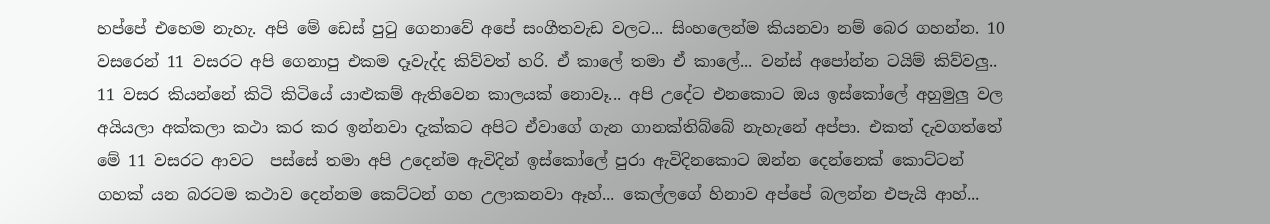හප්පේ එහෙම නැහැ. අපි මේ ඩෙස් පුටු ගෙනාවේ අපේ සංගීතවැඩ වලට... සිංහලෙන්ම කියනවා නම් බෙර ගහන්න. 10 වසරෙන් 11 වසරට අපි ගෙනාපු එකම දෑවැද්ද කිව්වත් හරි. ඒ කාලේ තමා ඒ කාලේ... වන්ස් අපෝන්න ටයිම් කිව්වලු.. 11 වසර කියන්නේ කිටි කිටියේ යාළුකම් ඇතිවෙන කාලයක් නොවෑ... අපි උදේට එනකොට ඔය ඉස්කෝලේ අහුමුලු වල අයියලා අක්කලා කථා කර කර ඉන්නවා දැක්කට අපිට ඒවාගේ ගැන ගානක්තිබ්බේ නැහැනේ අප්පා. එකත් දැවගත්තේ මේ 11 වසරට ආවට  පස්සේ තමා අපි උදෙන්ම ඇවිදින් ඉස්කෝලේ පුරා ඇවිදිනකොට ඔන්න දෙන්නෙක් කොට්ටන් ගහක් යන බරටම කථාව දෙන්නම කෙට්ටන් ගහ උලාකනවා ඈහ්... කෙල්ලගේ හිනාව අප්පේ බලන්න එපැයි ආහ්...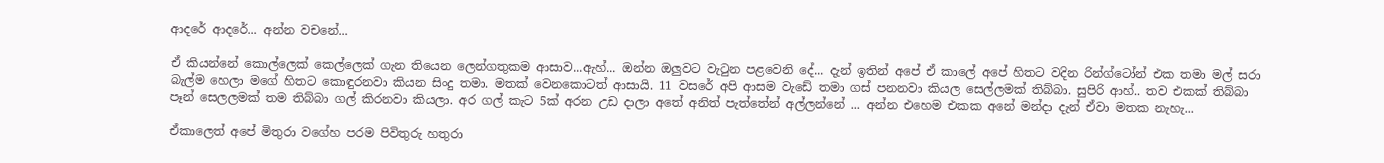ආදරේ ආදරේ... අන්න වචනේ...

ඒ කියන්නේ කොල්ලෙක් කෙල්ලෙක් ගැන තියෙන ලෙන්ගතුකම ආසාව...ඇහ්... ඔන්න ඔලුවට වැටුන පළවෙනි දේ... දැන් ඉතින් අපේ ඒ කාලේ අපේ හිතට වදින රින්ග්ටෝන් එක තමා මල් සරා බැල්ම හෙලා මගේ හිතට කොඳුරනවා කියන සිංදු තමා. මතක් වෙනකොටත් ආසායි. 11 වසරේ අපි ආසම වැඩේ තමා ගස් පනනවා කියල සෙල්ලමක් තිබ්බා. සුපිරි ආහ්.. තව එකක් තිබ්බා පෑන් සෙලලමක් තම තිබ්බා ගල් කිරනවා කියලා. අර ගල් කැට 5ක් අරන උඩ දාලා අතේ අනිත් පැත්තේන් අල්ලන්නේ ... අන්න එහෙම එකක අනේ මන්දා දැන් ඒවා මතක නැහැ...

ඒකාලෙත් අපේ මිතුරා වගේහ පරම පිවිතුරු හතුරා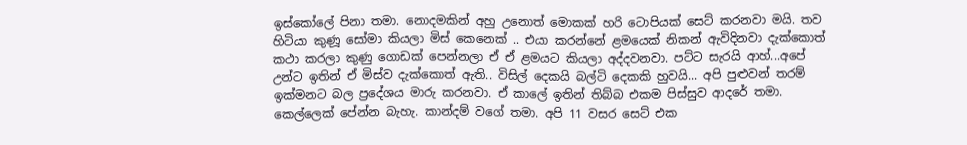ඉස්කෝලේ පිනා තමා. නොදමකින් අහු උනොත් මොකක් හරි ටොපියක් සෙට් කරනවා මයි. තව හිටියා කුණූ සෝමා කියලා මිස් කෙනෙක් .. එයා කරන්නේ ළමයෙක් නිකන් ඇවිදිනවා දැක්කොත් කථා කරලා කුණු ගොඩක් පෙන්නලා ඒ ඒ ළමයට කියලා අද්දවනවා. පට්ට සැරයි ආහ්...අපේ උන්ට ඉතින් ඒ මිස්ව දැක්කොත් ඇති.. විසිල් දෙකයි බල්ටි දෙකකි හුවයි... අපි පුළුවන් තරම් ඉක්මනට බල ප්‍රදේශය මාරු කරනවා. ඒ කාලේ ඉතින් තිබ්බ එකම පිස්සුව ආදරේ තමා. කෙල්ලෙක් පේන්න බැහැ. කාන්දම් වගේ තමා. අපි 11 වසර සෙට් එක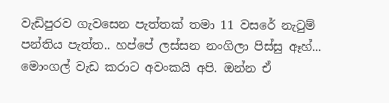වැඩිපුරව ගැවසෙන පැත්තක් තමා 11 වසරේ නැටුම් පන්තිය පැත්ත.. හප්පේ ලස්සන නංගිලා පිස්සු ඈහ්... මොංගල් වැඩ කරාට අවංකයි අපි. ඔන්න ඒ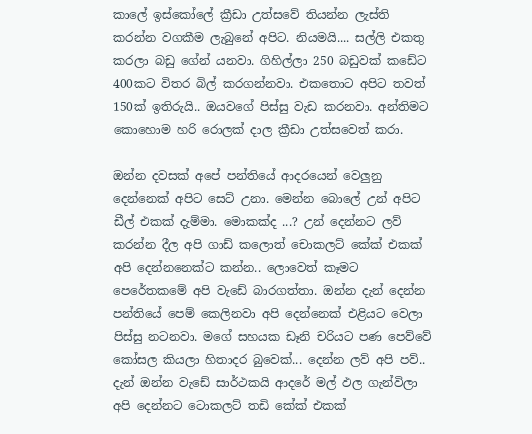කාලේ ඉස්කෝලේ ක්‍රීඩා උත්සවේ තියන්න ලැස්ති කරන්න වගකීම ලැබුනේ අපිට. නියමයි.... සල්ලි එකතු කරලා බඩු ගේන් යනවා. ගිහිල්ලා 250 බඩුවක් කඩේට 400කට විතර බිල් කරගන්නවා. එකතොට අපිට තවත් 150ක් ඉතිරුයි.. ඔයවගේ පිස්සු වැඩ කරනවා. අන්තිමට කොහොම හරි රොලක් දාල ක්‍රීඩා උත්සවෙත් කරා.

ඔන්න දවසක් අපේ පන්තියේ ආදරයෙන් වෙලුනු දෙන්නෙක් අපිට සෙට් උනා. මෙන්න බොලේ උන් අපිට ඩීල් එකක් දැම්මා. මොකක්ද ...? උන් දෙන්නට ලව් කරන්න දීල අපි ගාඩ් කලොත් චොකලට් කේක් එකක් අපි දෙන්නනෙක්ට කන්න.. ලොවෙත් කෑමට පෙරේතකමේ අපි වැඩේ බාරගත්තා. ඔන්න දැන් දෙන්න පන්තියේ පෙම් කෙලිනවා අපි දෙන්නෙක් එළියට වෙලා පිස්සු නටනවා. මගේ සහයක ඩෑනි චරියට පණ පෙව්වේ කෝසල කියලා හිතාදර බුවෙක්... දෙන්න ලව් අපි පව්.. දැන් ඔන්න වැඩේ සාර්ථකයි ආදරේ මල් ඵල ගැන්විලා අපි දෙන්නට ටොකලට් තඩි කේක් එකක්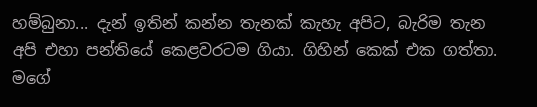හම්බුනා... දැන් ඉතින් කන්න තැනක් කැහැ අපිට, බැරිම තැන අපි එහා පන්තියේ කෙළවරටම ගියා. ගිහින් කෙක් එක ගත්තා. මගේ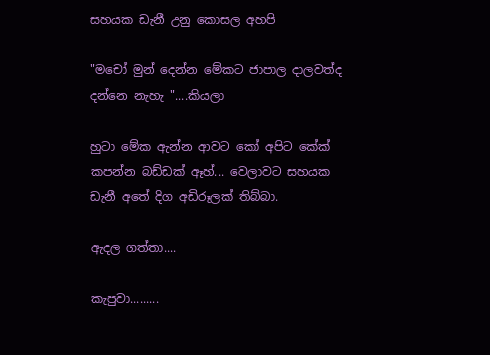සහයක ඩැනී උනු කොසල අහපි

"මචෝ මුන් දෙන්න මේකට ජාපාල දාලවත්ද දන්නෙ නැහැ "....කියලා

හුටා මේක ඇන්න ආවට කෝ අපිට කේක් කපන්න බඩ්ඩක් ඈහ්... වෙලාවට සහයක ඩැනී අතේ දිග අඩිරූලක් තිබ්බා.

ඇදල ගත්තා....

කැපුවා.........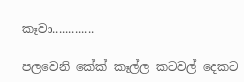කෑවා.............

පලවෙනි කේක් කෑල්ල කටවල් දෙකට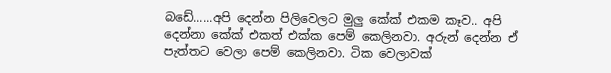බඩේ......අපි දෙන්න පිලිවෙලට මුලු කේක් එකම කෑව.. අපි දෙන්නා කේක් එකත් එක්ක පෙම් කෙලිනවා. අරුන් දෙන්න ඒ පැත්තට වෙලා පෙම් කෙලිනවා. ටික වෙලාවක්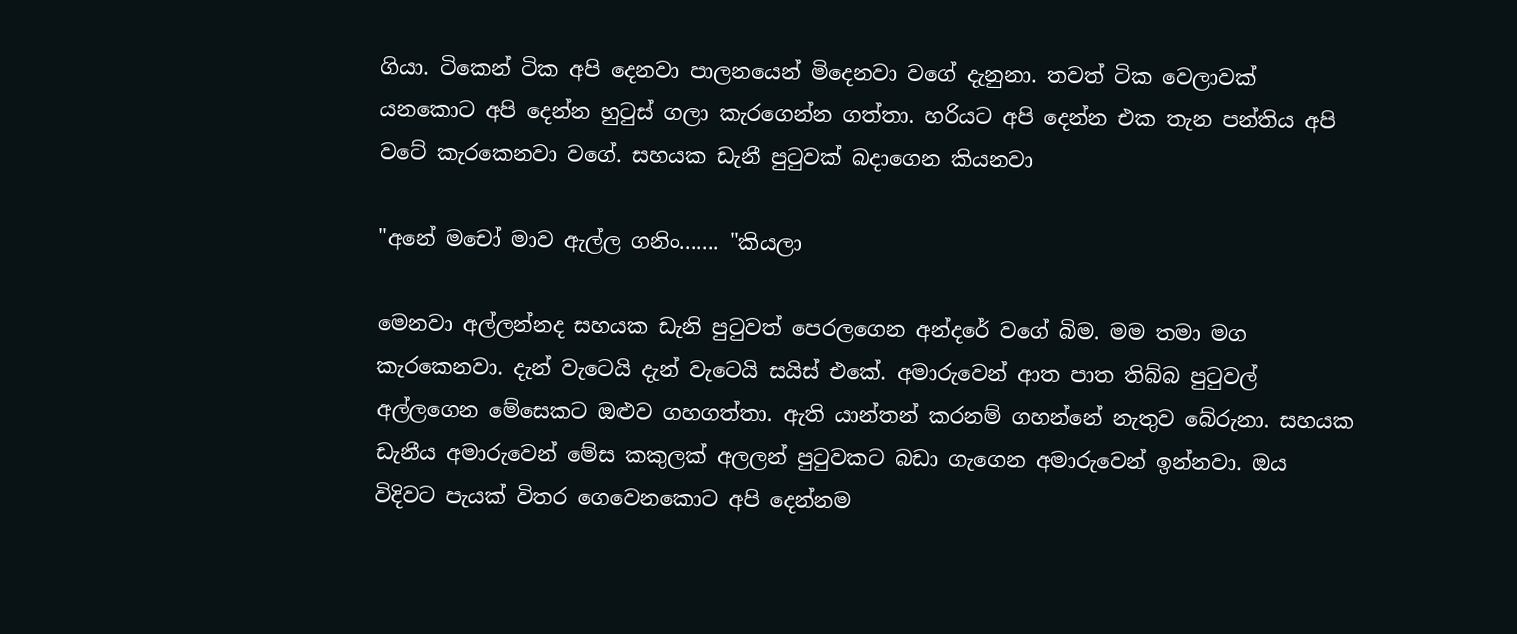ගියා. ටිකෙන් ටික අපි දෙනවා පාලනයෙන් මිදෙනවා වගේ දැනුනා. තවත් ටික වෙලාවක් යනකොට අපි දෙන්න හුටුස් ගලා කැරගෙන්න ගත්තා. හරියට අපි දෙන්න එක තැන පන්තිය අපි වටේ කැරකෙනවා වගේ. සහයක ඩැනී පුටුවක් බදාගෙන කියනවා

"අනේ මචෝ මාව ඇල්ල ගනිං....... "කියලා

මෙනවා අල්ලන්නද සහයක ඩැනි පුටුවත් පෙරලගෙන අන්දරේ වගේ බිම. මම තමා මග කැරකෙනවා. දැන් වැටෙයි දැන් වැටෙයි සයිස් එකේ. අමාරුවෙන් ආත පාත තිබ්බ පුටුවල් අල්ලගෙන මේසෙකට ඔළුව ගහගත්තා. ඇති යාන්තන් කරනම් ගහන්නේ නැතුව බේරුනා. සහයක ඩැනීය අමාරුවෙන් මේස කකුලක් අලලන් පුටුවකට බඩා ගැගෙන අමාරුවෙන් ඉන්නවා. ඔය විදිවට පැයක් විතර ගෙවෙනකොට අපි දෙන්නම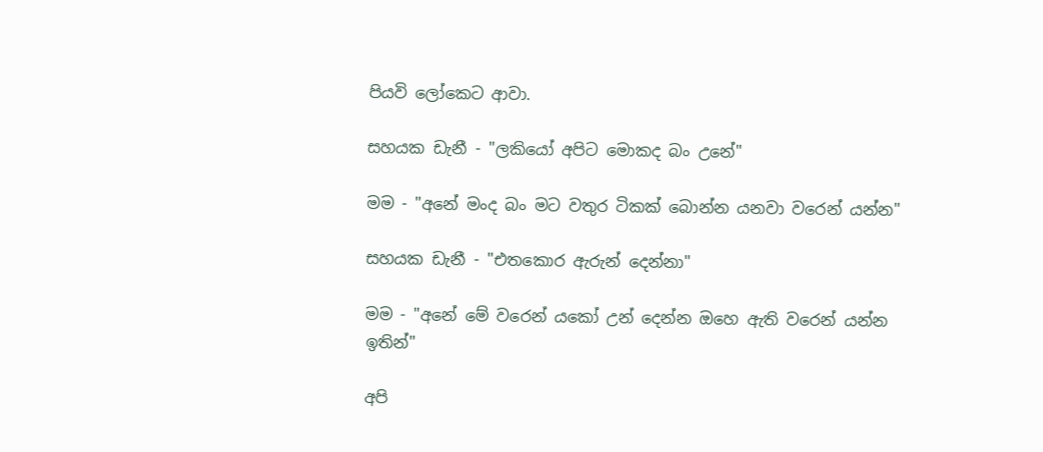පියවි ලෝකෙට ආවා.

සහයක ඩැනී - "ලකියෝ අපිට මොකද බං උනේ"

මම - "අනේ මංද බං මට වතුර ටිකක් බොන්න යනවා වරෙන් යන්න"

සහයක ඩැනී - "එතකොර ඇරුන් දෙන්නා"

මම - "අනේ මේ වරෙන් යකෝ උන් දෙන්න ඔහෙ ඇති වරෙන් යන්න ඉතින්"

අපි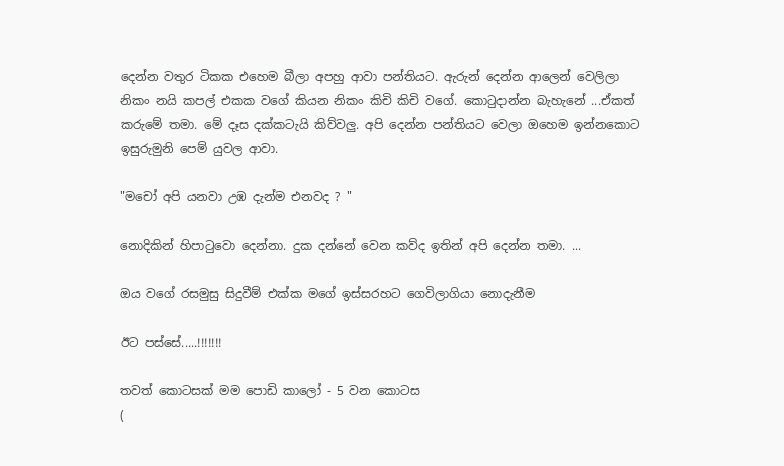දෙන්න වතුර ටිකක එහෙම බීලා අපහු ආවා පන්තියට. ඇරුන් දෙන්න ආලෙන් වෙලිලා නිකං නයි කපල් එකක වගේ කියන නිකං කිචි කිචි වගේ. කොටුදාන්න බැහැනේ ...ඒකත් කරුමේ තමා. මේ දෑස දක්කටැයි කිව්වලු. අපි දෙන්න පන්තියට වෙලා ඔහෙම ඉන්නකොට ඉසුරුමුනි පෙම් යුවල ආවා.

"මචෝ අපි යනවා උඹ දැන්ම එනවද ? "

නොදිකින් හිපාටුවො දෙන්නා. දුක දන්නේ වෙන කව්ද ඉතින් අපි දෙන්න තමා. ...

ඔය වගේ රසමුසු සිදුවීම් එක්ක මගේ ඉස්සරහට ගෙවිලාගියා නොදැනීම

ඊට පස්සේ.....!!!!!!!

තවත් කොටසක් මම පොඩි කාලෝ - 5 වන කොටස
(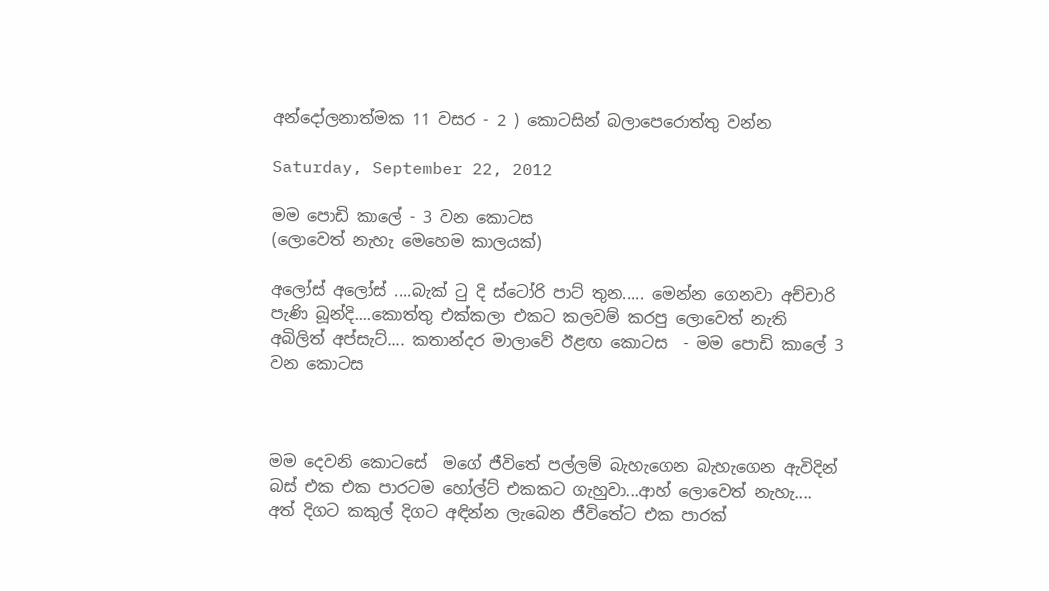අන්දෝලනාත්මක 11 වසර - 2 ) කොටසින් බලාපෙරොත්තු වන්න

Saturday, September 22, 2012

මම පොඩි කාලේ - 3 වන කොටස
(ලොවෙත් නැහැ මෙහෙම කාලයක්)

අලෝස් අලෝස් ....බැක් ටු දි ස්ටෝරි පාට් තුන..... මෙන්න ගෙනවා අච්චාරි පැණි බූන්දි....කොත්තු එක්කලා එකට කලවම් කරපු ලොවෙත් නැති අබිලිත් අප්සැට්.... කතාන්දර මාලාවේ ඊළඟ කොටස  - මම පොඩි කාලේ 3 වන කොටස



මම දෙවනි කොටසේ  මගේ ජීවිතේ පල්ලම් බැහැගෙන බැහැගෙන ඇවිදින් බස් එක එක පාරටම හෝල්ට් එකකට ගැහුවා...ආහ් ලොවෙත් නැහැ.... අත් දිගට කකුල් දිගට අඳින්න ලැබෙන ජීවිතේට එක පාරක්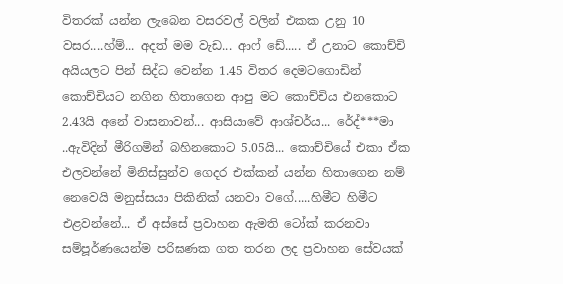විතරක් යන්න ලැබෙන වසරවල් වලින් එකක උනු 10 වසර....හ්ම්... අදත් මම වැඩ... ආෆ් ඩේ..... ඒ උනාට කොච්චි අයියලට පින් සිද්ධ වෙන්න 1.45 විතර දෙමටගොඩින් කොච්චියට නගින හිතාගෙන ආපු මට කොච්චිය එනකොට 2.43යි අනේ වාසනාවන්... ආසියාවේ ආශ්චර්ය... රේද්***මා ..ඇවිදින් මීරිගමින් බහිනකොට 5.05යි... කොච්චියේ එකා ඒක එලවන්නේ මිනිස්සුන්ව ගෙදර එක්කන් යන්න හිතාගෙන නම් නෙවෙයි මනුස්සයා පිකිනික් යනවා වගේ.....හිමීට හිමීට එළවන්නේ... ඒ අස්සේ ප්‍රවාහන ඇමති ටෝක් කරනවා සම්පූර්ණයෙන්ම පරිඝණක ගත තරන ලද ප්‍රවාහන සේවයක්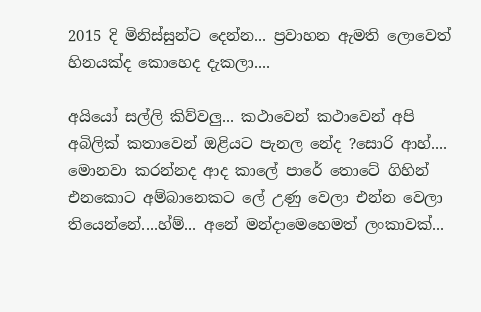2015 දි මිනිස්සුන්ට දෙන්න... ප්‍රවාහන ඇමති ලොවෙත් හිනයක්ද කොහෙද දැකලා....

අයියෝ සල්ලි කිව්වලු... කථාවෙන් කථාවෙන් අපි අබිලික් කතාවෙන් ඔළියට පැනල නේද ?සොරි ආහ්.... මොනවා කරන්නද ආද කාලේ පාරේ තොටේ ගිහින් එනකොට අම්බානෙකට ලේ උණු වෙලා එන්න වෙලා තියෙන්නේ....හ්ම්... අනේ මන්දාමෙහෙමත් ලංකාවක්...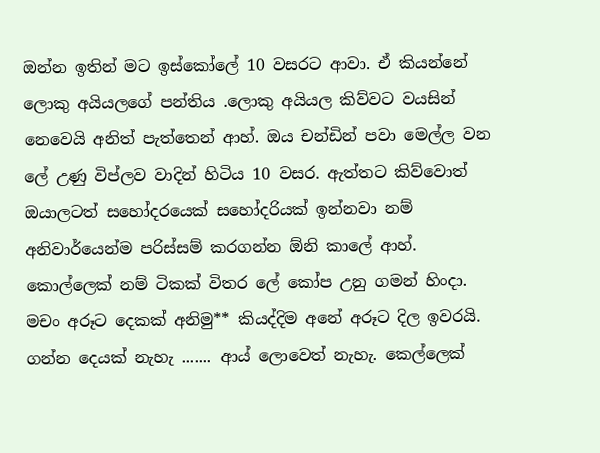ඔන්න ඉතින් මට ඉස්කෝලේ 10 වසරට ආවා. ඒ කියන්නේ ලොකු අයියලගේ පන්තිය .ලොකු අයියල කිව්වට වයසින් නෙවෙයි අනිත් පැත්තෙන් ආහ්. ඔය චන්ඩින් පවා මෙල්ල වන ලේ උණු විප්ලව වාදින් හිටිය 10 වසර. ඇත්තට කිව්වොත් ඔයාලටත් සහෝදරයෙක් සහෝදරියක් ඉන්නවා නම් අනිවාර්යෙන්ම පරිස්සම් කරගන්න ඕනි කාලේ ආහ්. කොල්ලෙක් නම් ටිකක් විතර ලේ කෝප උනු ගමන් හිංදා. මචං අරූට දෙකක් අනිමු** කියද්දිම අනේ අරූට දිල ඉවරයි. ගන්න දෙයක් නැහැ ....... ආය් ලොවෙත් නැහැ. කෙල්ලෙක්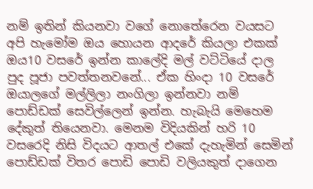නම් ඉතින් කියනවා වගේ නොතේරෙන වයසට අපි හැමෝම ඔය හොයන ආදරේ කියලා එකක් ඔය10 වසරේ ඉන්න කාලේදි මල් වට්ටියේ දාල පුද පූජා පවත්තනවනේ... ඒක හිංදා 10 වසරේ ඔයාලගේ මල්ලිලා නංගිලා ඉන්නවා නම් පොඩ්ඩක් සෙවිල්ලෙන් ඉන්න. හැබැයි මෙහෙම දේකුත් තියෙනවා. මෙනම විදියකින් හරි 10 වසරෙදි නිසි විදයට ආතල් එකේ දැහැමින් සෙමින් පොඩ්ඩක් විතර පොඩි පොඩි වලියකුත් දාගෙන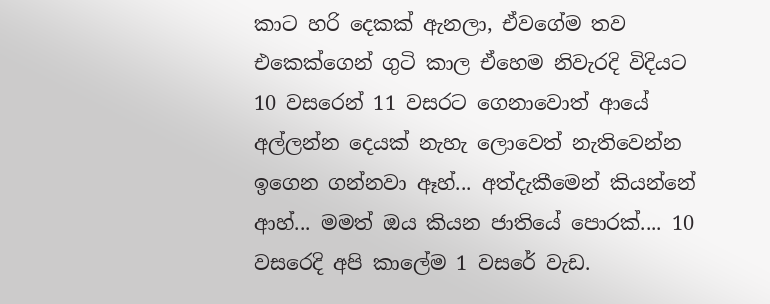කාට හරි දෙකක් ඇනලා, ඒවගේම තව එකෙක්ගෙන් ගුටි කාල ඒහෙම නිවැරදි විදියට 10 වසරෙන් 11 වසරට ගෙනාවොත් ආයේ අල්ලන්න දෙයක් නැහැ ලොවෙත් නැතිවෙන්න ඉගෙන ගන්නවා ඈහ්... අත්දැකීමෙන් කියන්නේ ආහ්... මමත් ඔය කියන ජාතියේ පොරක්.... 10 වසරෙදි අපි කාලේම 1 වසරේ වැඩ.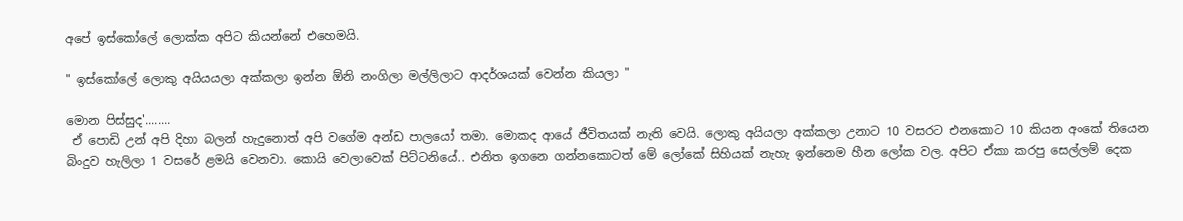අපේ ඉස්කෝලේ ලොක්ක අපිට කියන්නේ එහෙමයි.

" ඉස්කෝලේ ලොකු අයියයලා අක්කලා ඉන්න ඕනි නංගිලා මල්ලිලාට ආදර්ශයක් වෙන්න කියලා "

මොන පිස්සුද'........
 ඒ පොඩි උන් අපි දිහා බලන් හැදුනොත් අපි වගේම අන්ඩ පාලයෝ තමා. මොකද ආයේ ජීවිතයක් නැති වෙයි. ලොකු අයියලා අක්කලා උනාට 10 වසරට එනකොට 10 කියන අංකේ තියෙන බිංදුව හැලිලා 1 වසරේ ළමයි වෙනවා. කොයි වෙලාවෙක් පිට්ටනියේ.. එනිත ඉගනෙ ගන්නකොටත් මේ ලෝකේ සිහියක් නැහැ ඉන්නෙම හීන ලෝක වල. අපිට ඒකා කරපු සෙල්ලම් දෙක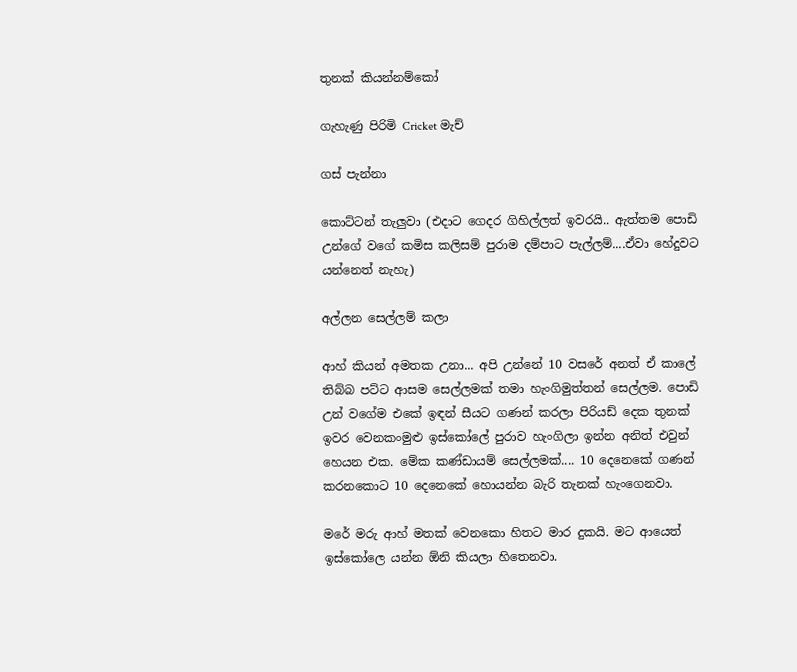තුනක් කියන්නම්කෝ

ගැහැණු පිරිමි Cricket මැච්

ගස් පැන්නා

කොට්ටන් තැලුවා (එදාට ගෙදර ගිහිල්ලත් ඉවරයි.. ඇත්තම පොඩි උන්ගේ වගේ කමිස කලිසම් පුරාම දම්පාට පැල්ලම්....ඒවා හේදුවට යන්නෙත් නැහැ)

අල්ලන සෙල්ලම් කලා

ආහ් කියන් අමතක උනා... අපි උන්නේ 10 වසරේ අනත් ඒ කාලේ තිබ්බ පට්ට ආසම සෙල්ලමක් තමා හැංගිමුත්තන් සෙල්ලම. පොඩි උන් වගේම එකේ ඉඳන් සීයට ගණන් කරලා පිරියඩ් දෙක තුනක් ඉවර වෙනකංමුළු ඉස්කෝලේ පුරාව හැංගිලා ඉන්න අනිත් එවුන් හෙයන එක. මේක කණ්ඩායම් සෙල්ලමක්.... 10 දෙනෙකේ ගණන් කරනකොට 10 දෙනෙකේ හොයන්න බැරි තැනක් හැංගෙනවා.

මරේ මරු ආහ් මතක් වෙනකො හිතට මාර දුකයි. මට ආයෙත් ඉස්කෝලෙ යන්න ඕනි කියලා හිතෙනවා.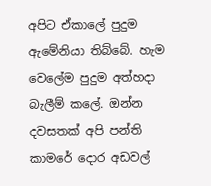අපිට ඒකාලේ පුදුම ඇමේනියා තිබ්බේ. හැම වෙලේම පුදුම අත්හදා බැලීම් කලේ. ඔන්න දවසතක් අපි පන්ති කාමරේ දොර අඩවල්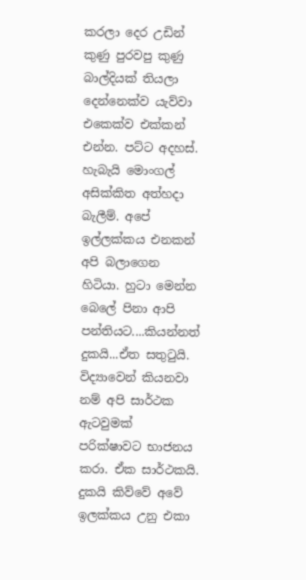කරලා දෙර උඩින් කුණු පුරවපු කුණු බාල්දියක් තියලා දෙන්නෙක්ව යැව්වා එකෙක්ව එක්කන් එන්න. පට්ට අදහස්. හැබැයි මොංගල් අසික්කිත අත්හදා බැලීම්. අපේ ඉල්ලක්කය එනකන් අපි බලාගෙන හිටියා. හුටා මෙන්න බෙලේ පිනා ආපි පන්තියට....කියන්නත් දුකයි...ඒත සතුටුයි. විද්‍යාවෙන් කියනවා නම් අපි සාර්ථක ඇටවුමක් පරික්ෂාවට භාජනය කරා. ඒක සාර්ථකයි. දුකයි කිව්වේ අවේ ඉලක්කය උනු එකා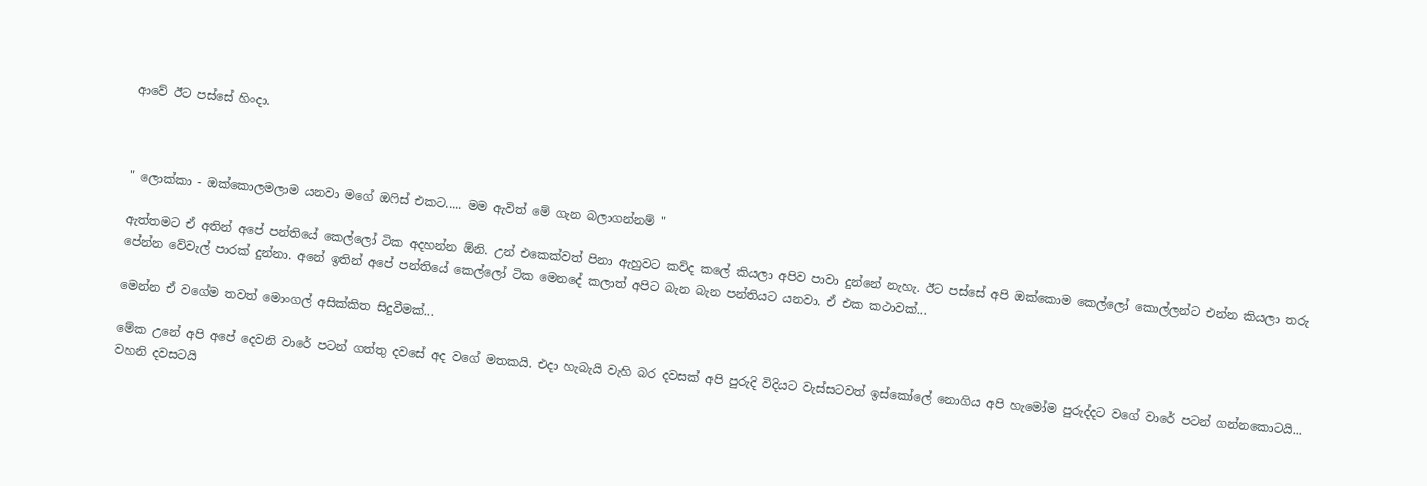ආවේ ඊට පස්සේ හිංදා.



" ලොක්කා - ඔක්කොලමලාම යනවා මගේ ඔෆිස් එකට..... මම ඇවිත් මේ ගැන බලාගන්නම් "

ඇත්තමට ඒ අතින් අපේ පන්තියේ කෙල්ලෝ ටික අදහන්න ඕනි. උන් එකෙක්වත් පිනා ඇහුවට කව්ද කලේ කියලා අපිව පාවා දුන්නේ නැහැ. ඊට පස්සේ අපි ඔක්කොම කෙල්ලෝ කොල්ලන්ට එන්න කියලා තරු පේන්න වේවැල් පාරක් දුන්නා. අනේ ඉතින් අපේ පන්තියේ කෙල්ලෝ ටික මෙනදේ කලාත් අපිට බැන බැන පන්තියට යනවා. ඒ එක කථාවක්...

මෙන්න ඒ වගේම තවත් මොංගල් අසික්කිත සිදුවීමක්...

මේක උනේ අපි අපේ දෙවනි වාරේ පටන් ගත්තු දවසේ අද වගේ මතකයි. එදා හැබැයි වැහි බර දවසක් අපි පුරුදි විදියට වැස්සටවත් ඉස්කෝලේ නොගිය අපි හැමෝම පුරුද්දට වගේ වාරේ පටන් ගන්නකොටයි... වහනි දවසටයි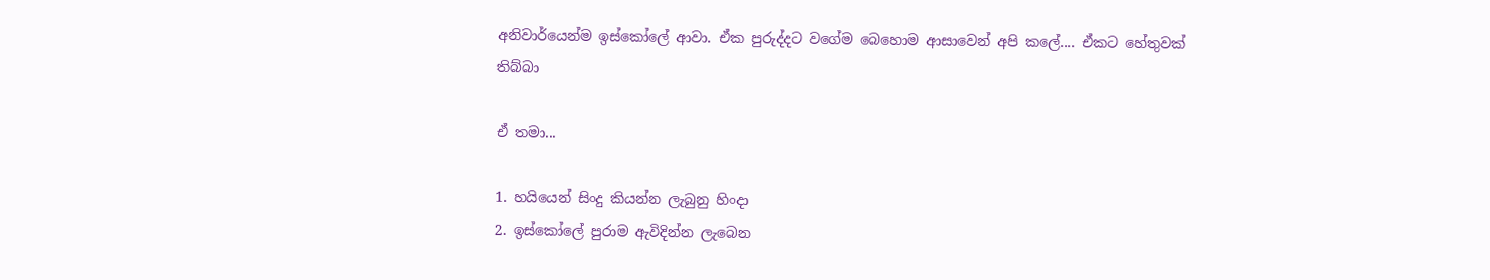අනිවාර්යෙන්ම ඉස්කෝලේ ආවා. ඒක පුරුද්දට වගේම බෙහොම ආසාවෙන් අපි කලේ.... ඒකට හේතුවක් තිබ්බා

ඒ තමා...

1. හයියෙන් සිංදු කියන්න ලැබුනු හිංදා
2. ඉස්කෝලේ පුරාම ඇවිදින්න ලැබෙන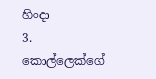හිංදා
3. කොල්ලෙක්ගේ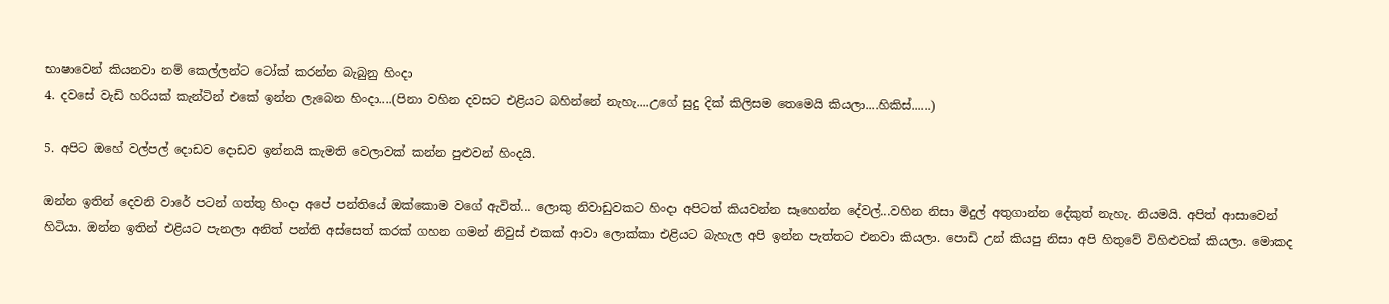භාෂාවෙන් කියනවා නම් කෙල්ලන්ට ටෝක් කරන්න බැබුනු හිංදා
4. දවසේ වැඩි හරියක් කැන්ටින් එකේ ඉන්න ලැබෙන හිංදා....(පිනා වහින දවසට එළියට බහින්නේ නැහැ....උගේ සුදු දික් කිලිසම තෙමෙයි කියලා....හිකිස්......)

5. අපිට ඔහේ වල්පල් දොඩව දොඩව ඉන්නයි කැමති වෙලාවක් කන්න පුළුවන් හිංදයි.

ඔන්න ඉතින් දෙවනි වාරේ පටන් ගත්තු හිංදා අපේ පන්තියේ ඔක්කොම වගේ ඇවිත්... ලොකු නිවාඩුවකට හිංදා අපිටත් කියවන්න සෑහෙන්න දේවල්...වහින නිසා මිදුල් අතුගාන්න දේකුත් නැහැ. නියමයි. අපිත් ආසාවෙන් හිටියා. ඔන්න ඉතින් එළියට පැනලා අනිත් පන්ති අස්සෙත් කරක් ගහන ගමන් නිවුස් එකක් ආවා ලොක්කා එළියට බැහැල අපි ඉන්න පැත්තට එනවා කියලා. පොඩි උන් කියපු නිසා අපි හිතුවේ විහිළුවක් කියලා. මොකද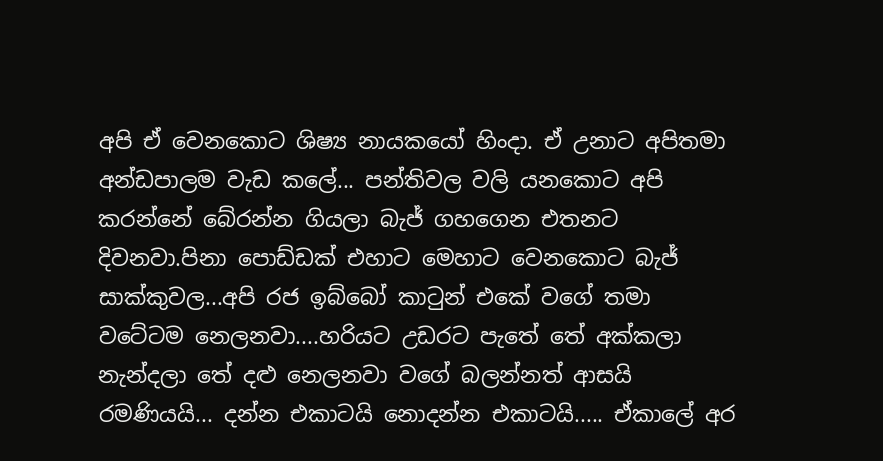අපි ඒ වෙනකොට ශිෂ්‍ය නායකයෝ හිංදා. ඒ උනාට අපිතමා අන්ඩපාලම වැඩ කලේ... පන්තිවල වලි යනකොට අපි කරන්නේ බේරන්න ගියලා බැජ් ගහගෙන එතනට දිවනවා.පිනා පොඩ්ඩක් එහාට මෙහාට වෙනකොට බැජ් සාක්කුවල...අපි රජ ඉබ්බෝ කාටුන් එකේ වගේ තමා වටේටම නෙලනවා....හරියට උඩරට පැතේ තේ අක්කලා නැන්දලා තේ දළු නෙලනවා වගේ බලන්නත් ආසයි රමණියයි... දන්න එකාටයි නොදන්න එකාටයි..... ඒකාලේ අර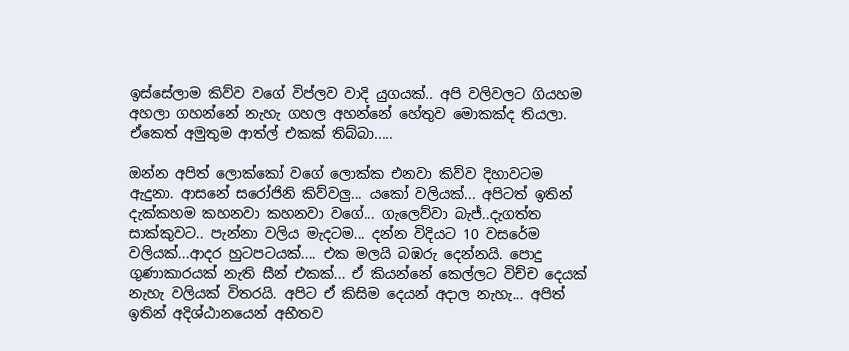ඉස්සේලාම කිව්ව වගේ විප්ලව වාදි යුගයක්.. අපි වලිවලට ගියහම අහලා ගහන්නේ නැහැ ගහල අහන්නේ හේතුව මොකක්ද තියලා. ඒකෙත් අමුතුම ආත්ල් එකක් තිබ්බා.....

ඔන්න අපිත් ලොක්කෝ වගේ ලොක්ක එනවා කිව්ව දිහාවටම ඇදුනා. ආසනේ සරෝජිනි කිව්වලු... යකෝ වලියක්... අපිටත් ඉතින් දැක්කහම කහනවා කහනවා වගේ... ගැලෙව්වා බැජ්..දැගත්ත සාක්කුවට.. පැන්නා වලිය මැදටම... දන්න විදියට 10 වසරේම වලියක්...ආදර හුටපටයක්.... එක මලයි බඹරු දෙන්නයි. පොදු ගුණාකාරයක් නැති සීන් එකක්... ඒ කියන්නේ කෙල්ලට විච්ච දෙයක් නැහැ වලියක් විතරයි. අපිට ඒ කිසිම දෙයන් අදාල නැහැ... අපිත් ඉතින් අදිශ්ඨානයෙන් අභීතව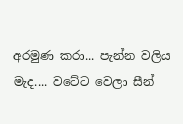අරමුණ කරා... පැන්න වලිය මැද.... වටේට වෙලා සීන්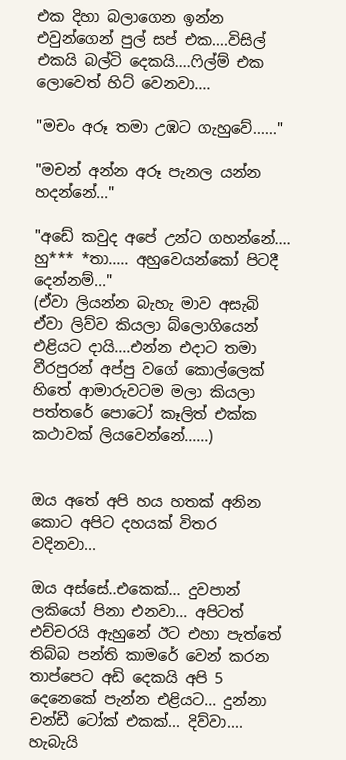එක දිහා බලාගෙන ඉන්න එවුන්ගෙන් පුල් සප් එක....විසිල් එකයි බල්ටි දෙකයි....ෆිල්ම් එක ලොවෙත් හිට් වෙනවා....

"මචං අරූ තමා උඹට ගැහුවේ......"

"මචන් අන්න අරූ පැනල යන්න හදන්නේ..."

"අඩේ කවුද අපේ උන්ට ගහන්නේ.... හු*** *තා..... අහුවෙයන්කෝ පිටදී දෙන්නම්..."
(ඒවා ලියන්න බැහැ මාව අසැබි ඒවා ලිව්ව කියලා බ්ලොගියෙන් එළියට දායි....එන්න එදාට තමා වීරපුරන් අප්පු වගේ කොල්ලෙක් හිතේ ආමාරුවටම මලා කියලා පත්තරේ පොටෝ කෑලිත් එක්ක කථාවක් ලියවෙන්නේ......)


ඔය අතේ අපි හය හතක් අනින කොට අපිට දහයක් විතර වදිනවා...

ඔය අස්සේ..එකෙක්... දුවපාන් ලකියෝ පිනා එනවා... අපිටත් එච්චරයි ඇහුනේ ඊට එහා පැත්තේ තිබ්බ පන්ති කාමරේ වෙන් කරන තාප්පෙට අඩි දෙකයි අපි 5 දෙනෙකේ පැන්න එළියට... දුන්නා චන්ඩී ටෝක් එකක්... දිව්වා.... හැබැයි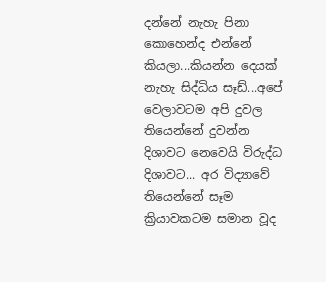දන්නේ නැහැ පිනා කොහෙන්ද එන්නේ කියලා...කියන්න දෙයක් නැහැ සිද්ධිය සෑඩ්...අපේ වෙලාවටම අපි දුවල තියෙන්නේ දුවන්න  දිශාවට නෙවෙයි විරුද්ධ දිශාවට... අර විද්‍යාවේ තියෙන්නේ සෑම ක්‍රියාවකටම සමාන වූද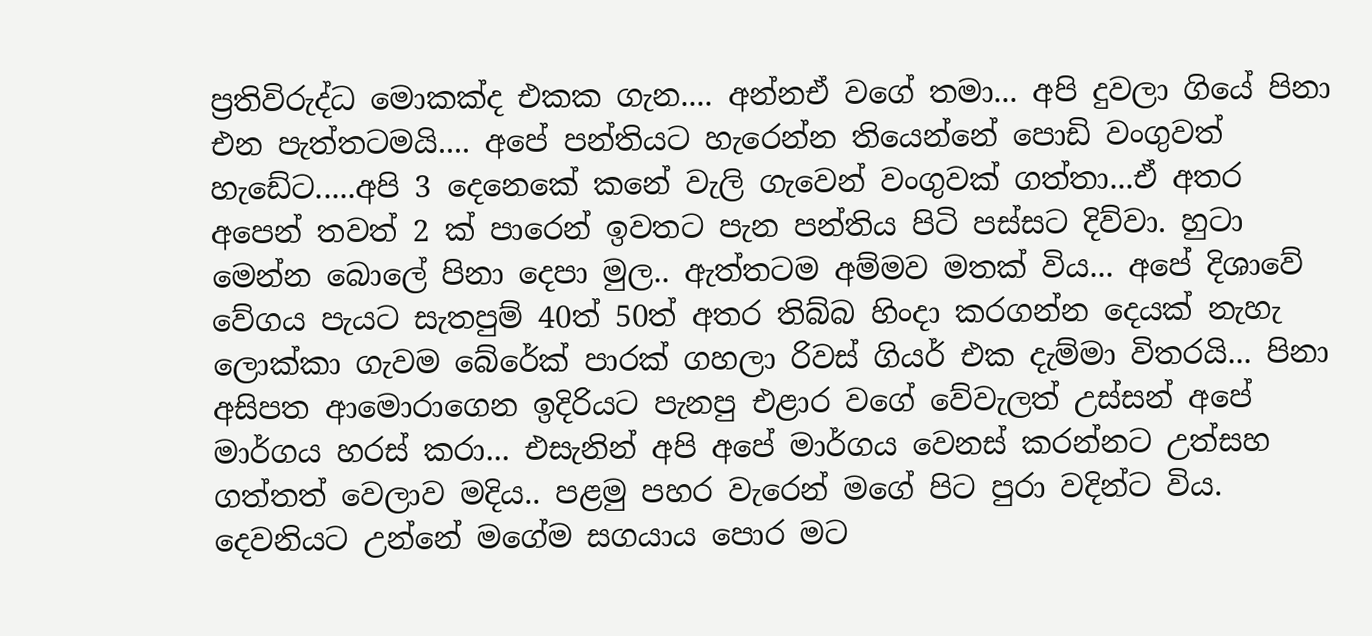ප්‍රතිවිරුද්ධ මොකක්ද එකක ගැන.... අන්නඒ වගේ තමා... අපි දුවලා ගියේ පිනා එන පැත්තටමයි.... අපේ පන්තියට හැරෙන්න තියෙන්නේ පොඩි වංගුවත් හැඩේට.....අපි 3 දෙනෙකේ කනේ වැලි ගැවෙන් වංගුවක් ගත්තා...ඒ අතර අපෙන් තවත් 2 ක් පාරෙන් ඉවතට පැන පන්තිය පිටි පස්සට දිව්වා. හුටා මෙන්න බොලේ පිනා දෙපා මුල.. ඇත්තටම අම්මව මතක් විය... අපේ දිශාවේ වේගය පැයට සැතපුම් 40ත් 50ත් අතර තිබ්බ හිංදා කරගන්න දෙයක් නැහැ ලොක්කා ගැවම බේරේක් පාරක් ගහලා රිවස් ගියර් එක දැම්මා විතරයි... පිනා අසිපත ආමොරාගෙන ඉදිරියට පැනපු එළාර වගේ වේවැලත් උස්සන් අපේ මාර්ගය හරස් කරා... එසැනින් අපි අපේ මාර්ගය වෙනස් කරන්නට උත්සහ ගත්තත් වෙලාව මදිය.. පළමු පහර වැරෙන් මගේ පිට පුරා වදින්ට විය. දෙවනියට උන්නේ මගේම සගයාය පොර මට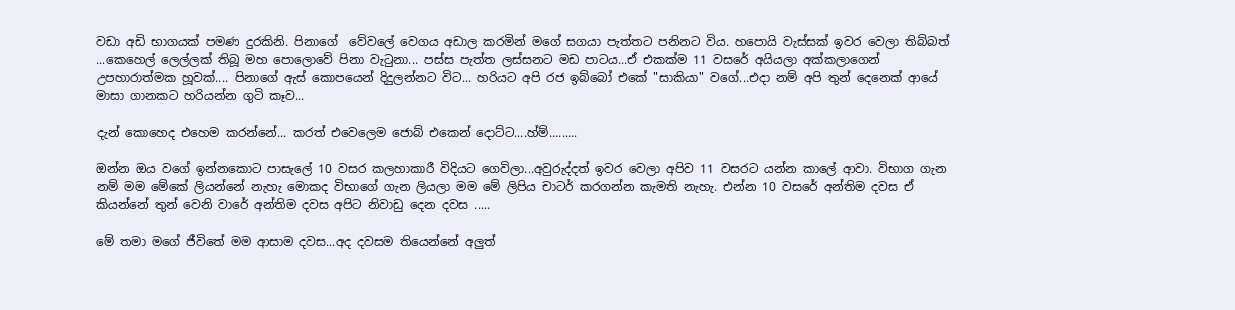වඩා අඩි භාගයක් පමණ දුරකිනි. පිනාගේ  වේවලේ වෙගය අඩාල කරමින් මගේ සගයා පැත්තට පනිනට විය. හපොයි වැස්සක් ඉවර වෙලා තිබ්බත් ...කෙහෙල් ලෙල්ලක් තිබූ මහ පොලොවේ පිනා වැටුනා... පස්ස පැත්ත ලස්සනට මඩ පාටය...ඒ එකක්ම 11 වසරේ අයියලා අක්කලාගෙන් උපහාරාත්මක හූවක්.... පිනාගේ ඇස් කොපයෙන් දිදුලන්නට විට... හරියට අපි රජ ඉබ්බෝ එකේ "සාකියා" වගේ...එදා නම් අපි තුන් දෙනෙක් ආයේ මාසා ගානකට හරියන්න ගුටි කෑව...

දැන් කොහෙද එහෙම කරන්නේ... කරත් එවෙලෙම ජොබ් එකෙන් දොට්ට....හ්ම්.........

ඔන්න ඔය වගේ ඉන්නකොට පාසැලේ 10 වසර කලහාකාරී විදියට ගෙවිලා...අවුරුද්දත් ඉවර වෙලා අපිව 11 වසරට යන්න කාලේ ආවා. විභාග ගැන නම් මම මේකේ ලියන්නේ නැහැ මොකද විභාගේ ගැන ලියලා මම මේ ලිපිය චාටර් කරගන්න කැමති නැහැ. එන්න 10 වසරේ අන්තිම දවස ඒ කියන්නේ තුන් වෙනි වාරේ අන්තිම දවස අපිට නිවාඩු දෙන දවස .....

මේ තමා මගේ ජීවිතේ මම ආසාම දවස...අද දවසම තියෙන්නේ අලුත්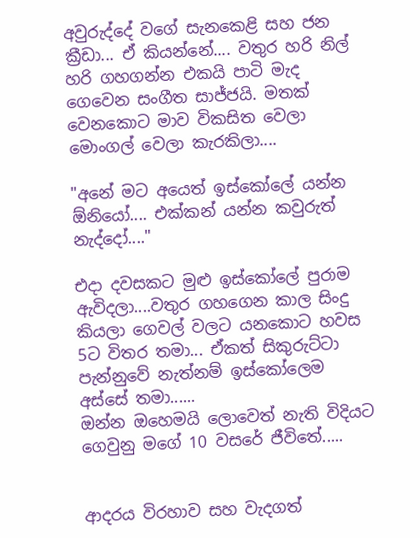අවුරුද්දේ වගේ සැනකෙළි සහ ජන ක්‍රීඩා... ඒ කියන්නේ.... වතුර හරි නිල් හරි ගහගන්න එකයි පාටි මැද ගෙවෙන සංගීත සාජ්ජයි. මතක් වෙනකොට මාව විකසිත වෙලා මොංගල් වෙලා කැරකිලා....

"අනේ මට අයෙත් ඉස්කෝලේ යන්න ඕනියෝ.... එක්කන් යන්න කවුරුත් නැද්දෝ...."

එදා දවසකට මුළු ඉස්කෝලේ පුරාම ඇවිදලා....වතුර ගහගෙන කාල සිංදු කියලා ගෙවල් වලට යනකොට හවස 5ට විතර තමා... ඒකත් සිකුරුට්ටා පැන්නුවේ නැත්නම් ඉස්කෝලෙම අස්සේ තමා......
ඔන්න ඔහෙමයි ලොවෙත් නැති විදියට ගෙවුනු මගේ 10 වසරේ ජීවිතේ.....


ආදරය විරහාව සහ වැදගත්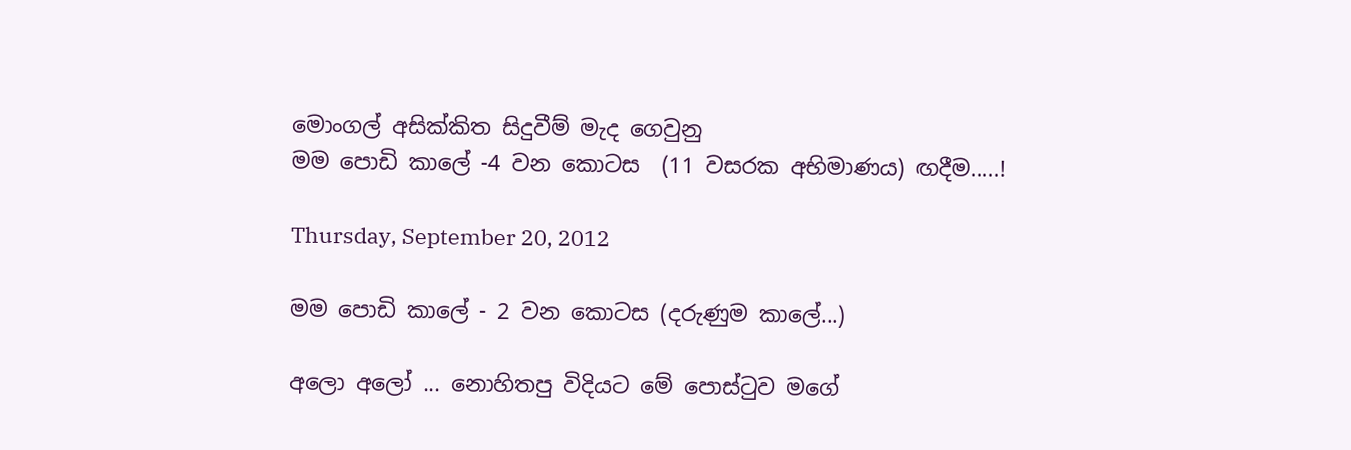මොංගල් අසික්කිත සිදුවීම් මැද ගෙවුනු
මම පොඩි කාලේ -4 වන කොටස  (11 වසරක අභිමාණය) ඟදීම.....!

Thursday, September 20, 2012

මම පොඩි කාලේ - 2 වන කොටස (දරුණුම කාලේ...)

අලො අලෝ ... නොහිතපු විදියට මේ පොස්ටුව මගේ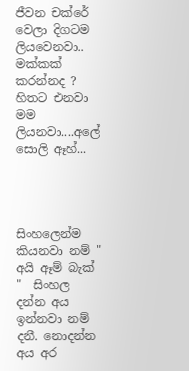ජීවන චක්රේ වෙලා දිගටම ලියවෙනවා.. මක්කක් කරන්නද ? හිතට එනවා මම ලියනවා....අලේ සොලි ඈහ්...




සිංහලෙන්ම කියනවා නම් " අයි ඈම් බැක්  "  සිංහල දන්න අය ඉන්නවා නම් දනී. නොදන්න අය අර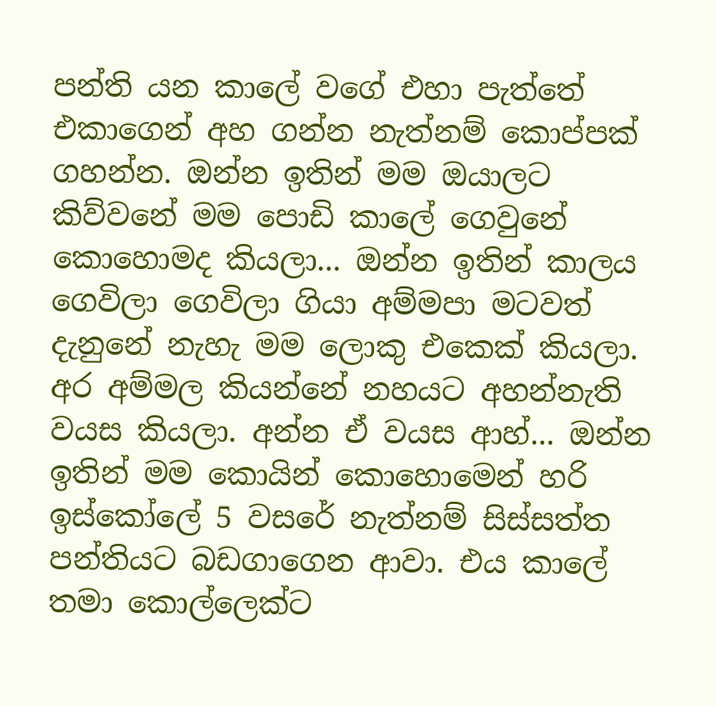පන්ති යන කාලේ වගේ එහා පැත්තේ එකාගෙන් අහ ගන්න නැත්නම් කොප්පක් ගහන්න. ඔන්න ඉතින් මම ඔයාලට කිව්වනේ මම පොඩි කාලේ ගෙවුනේ කොහොමද කියලා... ඔන්න ඉතින් කාලය ගෙවිලා ගෙවිලා ගියා අම්මපා මටවත් දැනුනේ නැහැ මම ලොකු එකෙක් කියලා. අර අම්මල කියන්නේ නහයට අහන්නැති වයස කියලා. අන්න ඒ වයස ආහ්... ඔන්න ඉතින් මම කොයින් කොහොමෙන් හරි ඉස්කෝලේ 5 වසරේ නැත්නම් සිස්සත්ත පන්තියට බඩගාගෙන ආවා. එය කාලේ තමා කොල්ලෙක්ට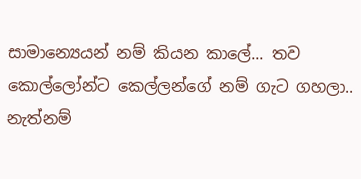සාමාන්‍යෙයන් නම් කියන කාලේ... තව කොල්ලෝන්ට කෙල්ලන්ගේ නම් ගැට ගහලා.. නැත්නම්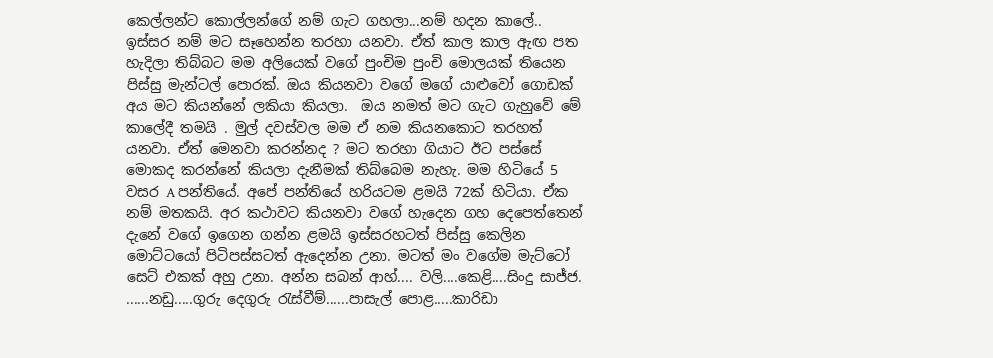කෙල්ලන්ට කොල්ලන්ගේ නම් ගැට ගහලා...නම් හදන කාලේ.. ඉස්සර නම් මට සෑහෙන්න තරහා යනවා. ඒත් කාල කාල ඇඟ පත හැදිලා තිබ්බට මම අලියෙක් වගේ පුංචිම පුංචි මොලයක් තියෙන පිස්සු මැන්ටල් පොරක්. ඔය කියනවා වගේ මගේ යාළුවෝ ගොඩක් අය මට කියන්නේ ලකියා කියලා.  ඔය නමත් මට ගැට ගැහුවේ මේ කාලේදී තමයි . මුල් දවස්වල මම ඒ නම කියනකොට තරහත් යනවා. ඒත් මෙනවා කරන්නද ? මට තරහා ගියාට ඊට පස්සේ මොකද කරන්නේ කියලා දැනීමක් තිබ්බෙම නැහැ. මම හිටියේ 5 වසර A පන්තියේ. අපේ පන්තියේ හරියටම ළමයි 72ක් හිටියා. ඒක නම් මතකයි. අර කථාවට කියනවා වගේ හැදෙන ගහ දෙපෙත්තෙන් දැනේ වගේ ඉගෙන ගන්න ළමයි ඉස්සරහටත් පිස්සු කෙලින මොට්ටයෝ පිටිපස්සටත් ඇදෙන්න උනා. මටත් මං වගේම මැට්ටෝ සෙට් එකක් අහු උනා. අන්න සබන් ආහ්.... වලි....කෙළි....සිංදු සාජ්ජ. ......නඩු.....ගුරු දෙගුරු රැස්වීම්......පාසැල් පොළ.....කාරිඩා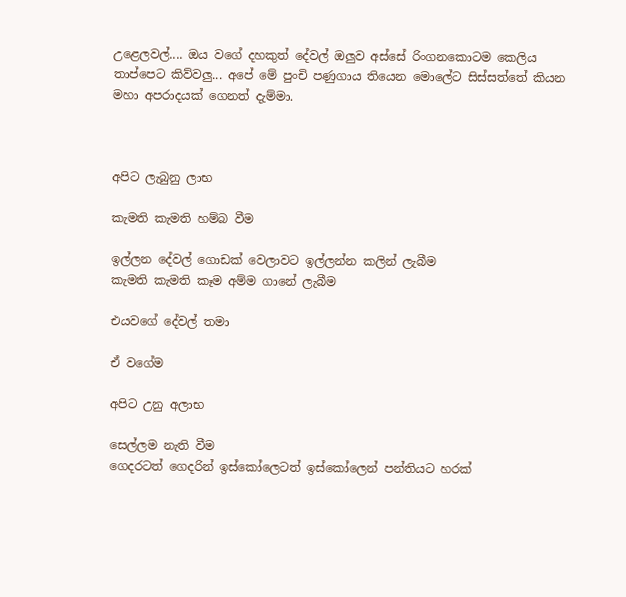උළෙලවල්.... ඔය වගේ දහකුත් දේවල් ඔලුව අස්සේ රිංගනකොටම කෙලිය තාප්පෙට කිව්වලු... අපේ මේ පුංචි පණුගාය තියෙන මොලේට සිස්සත්තේ කියන මහා අපරාදයක් ගෙනත් දැම්මා.



අපිට ලැබුනු ලාභ

කැමති කැමති හම්බ වීම

ඉල්ලන දේවල් ගොඩක් වෙලාවට ඉල්ලන්න කලින් ලැබීම
කැමති කැමති කෑම අම්ම ගානේ ලැබීම

එයවගේ දේවල් තමා

ඒ වගේම

අපිට උනු අලාභ

සෙල්ලම නැති වීම
ගෙදරටත් ගෙදරින් ඉස්කෝලෙටත් ඉස්කෝලෙන් පන්තියට හරක්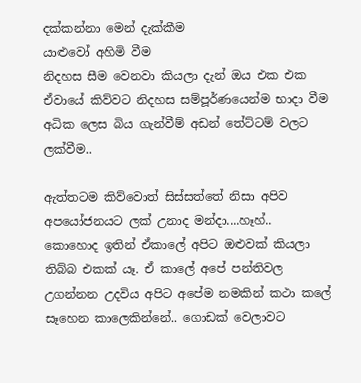දක්කන්නා මෙන් දැක්කීම
යාළුවෝ අහිමි වීම
නිදහස සීම වෙනවා කියලා දැන් ඔය එක එක ඒවායේ කිව්වට නිදහස සම්පූර්ණයෙන්ම භාදා වීම
අධික ලෙස බිය ගැන්වීම් අඩන් තේට්ටම් වලට ලක්වීම..

ඇත්තටම කිව්වොත් සිස්සත්තේ නිසා අපිව අපයෝජනයට ලක් උනාද මන්දා....හෑහ්..
කොහොද ඉතින් ඒකාලේ අපිට ඔළුවක් කියලා තිබ්බ එකක් යෑ. ඒ කාලේ අපේ පන්තිවල උගන්නන උදවිය අපිට අපේම නමකින් කථා කලේ සෑහෙන කාලෙකින්නේ.. ගොඩක් වෙලාවට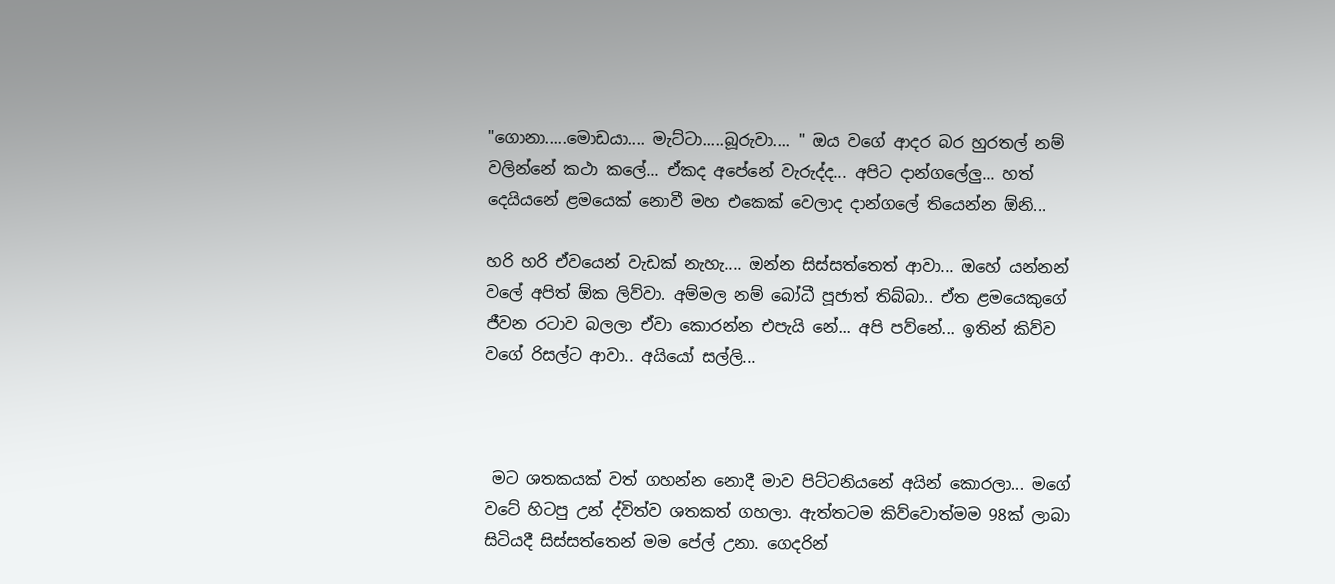"ගොනා.....මොඩයා.... මැට්ටා.....බූරුවා.... " ඔය වගේ ආදර බර හුරතල් නම් වලින්නේ කථා කලේ... ඒකද අපේනේ වැරුද්ද... අපිට දාන්ගලේලු... හත් දෙයියනේ ළමයෙක් නොවී මහ එකෙක් වෙලාද දාන්ගලේ තියෙන්න ඕනි...

හරි හරි ඒවයෙන් වැඩක් නැහැ.... ඔන්න සිස්සත්තෙත් ආවා... ඔහේ යන්නන් වලේ අපිත් ඕක ලිව්වා. අම්මල නම් බෝධී පූජාත් තිබ්බා.. ඒත ළමයෙකුගේ ජීවන රටාව බලලා ඒවා කොරන්න එපැයි නේ... අපි පව්නේ... ඉතින් කිව්ව වගේ රිසල්ට ආවා.. අයියෝ සල්ලි...



 මට ශතකයක් වත් ගහන්න නොදී මාව පිට්ටනියනේ අයින් කොරලා... මගේ වටේ හිටපු උන් ද්විත්ව ශතකත් ගහලා. ඇත්තටම කිව්වොත්මම 98ක් ලාබා සිටියදී සිස්සත්තෙන් මම පේල් උනා. ගෙදරින්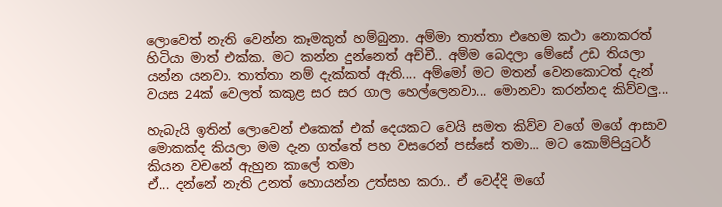ලොවෙත් නැති වෙන්න කෑමකුත් හම්බුනා. අම්මා තාත්තා එහෙම කථා නොකරත් හිටියා මාත් එක්ක. මට කන්න දුන්නෙත් අච්චී.. අම්ම බෙදලා මේසේ උඩ තියලා යන්න යනවා. තාත්තා නම් දැක්කත් ඇති.... අම්මෝ මට මතන් වෙනකොටත් දැන් වයස 24ක් වෙලත් කකුළ සර සර ගාල හෙල්ලෙනවා... මොනවා කරන්නද කිව්වලු...

හැබැයි ඉතින් ලොවෙන් එකෙක් එක් දෙයකට වෙයි සමත කිව්ව වගේ මගේ ආසාව මොකක්ද කියලා මම දැන ගත්තේ පහ වසරෙන් පස්සේ තමා... මට කොම්පියුටර් කියන වචනේ ඇහුන කාලේ තමා
ඒ... දන්නේ නැති උනත් හොයන්න උත්සහ කරා.. ඒ වෙද්දි මගේ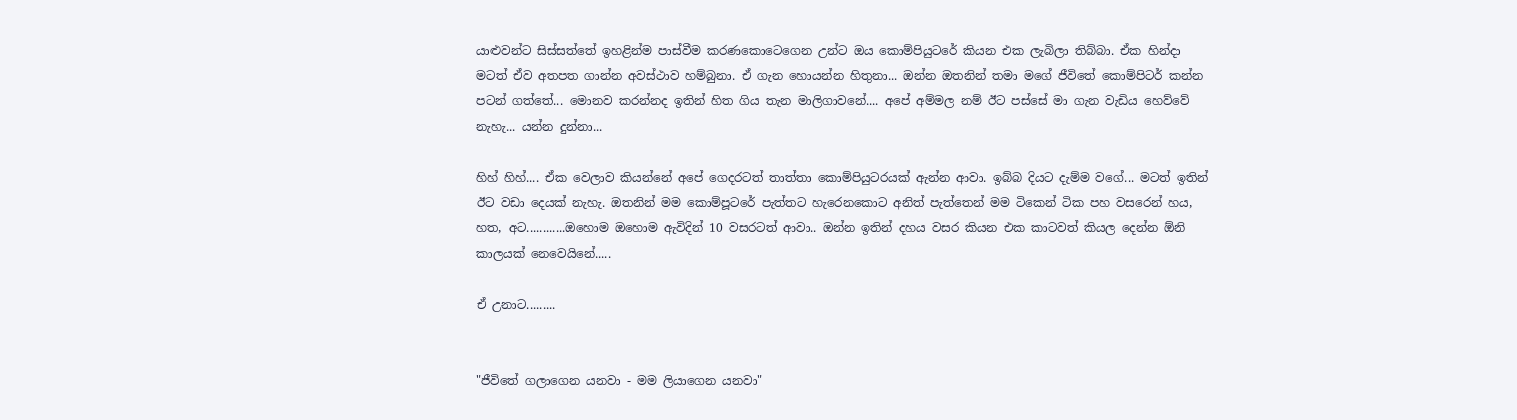යාළුවන්ට සිස්සත්තේ ඉහළින්ම පාස්වීම කරණකොටෙගෙන උන්ට ඔය කොම්පියුටරේ කියන එක ලැබිලා තිබ්බා. ඒක හින්දා මටත් ඒව අතපත ගාන්න අවස්ථාව හම්බුනා. ඒ ගැන හොයන්න හිතුනා... ඔන්න ඔතනින් තමා මගේ ජීවිතේ කොම්පිටර් කන්න පටන් ගත්තේ... මොනව කරන්නද ඉතින් හිත ගිය තැන මාලිගාවනේ.... අපේ අම්මල නම් ඊට පස්සේ මා ගැන වැඩිය හෙව්වේ නැහැ... යන්න දුන්නා...

හිහ් හිහ්.... ඒක වෙලාව කියන්නේ අපේ ගෙදරටත් තාත්තා කොම්පියුටරයක් ඇන්න ආවා. ඉබ්බ දියට දැම්ම වගේ... මටත් ඉතින් ඊට වඩා දෙයක් නැහැ. ඔතනින් මම කොම්පූටරේ පැත්තට හැරෙනකොට අනිත් පැත්තෙන් මම ටිකෙන් ටික පහ වසරෙන් හය, හත, අට............ඔහොම ඔහොම ඇවිදින් 10 වසරටත් ආවා.. ඔන්න ඉතින් දහය වසර කියන එක කාටවත් කියල දෙන්න ඕනි කාලයක් නෙවෙයිනේ.....

ඒ උනාට.........


"ජීවිතේ ගලාගෙන යනවා - මම ලියාගෙන යනවා"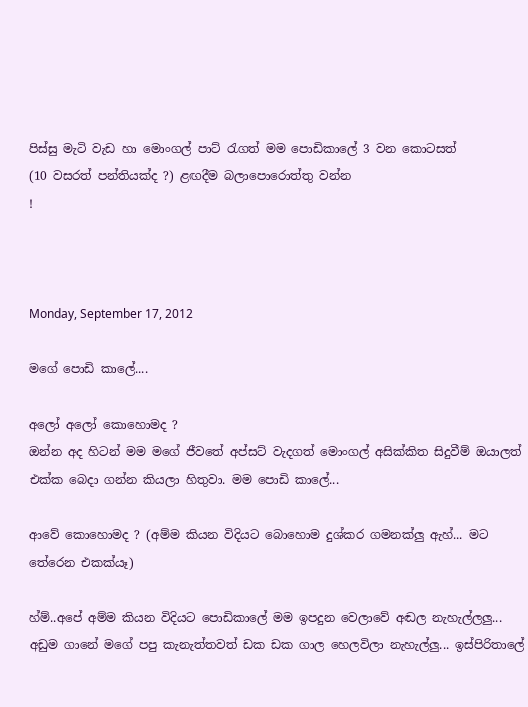පිස්සු මැටි වැඩ හා මොංගල් පාට් රැගත් මම පොඩිකාලේ 3 වන කොටසත්
(10 වසරත් පන්තියක්ද ?) ළඟදීම බලාපොරොත්තු වන්න
!



Monday, September 17, 2012

මගේ පොඩි කාලේ....

අලෝ අලෝ කොහොමද ?
ඔන්න අද හිටන් මම මගේ ජීවතේ අප්සට් වැදගත් මොංගල් අසික්කිත සිදුවීම් ඔයාලත් එක්ක බෙදා ගන්න කියලා හිතුවා. මම පොඩි කා‍ලේ...

ආවේ කොහොමද ? (අම්ම කියන විදියට බොහොම දුශ්කර ගමනක්ලු ඇහ්... මට තේරෙන එකක්යෑ)

හ්ම්..අපේ අම්ම කියන විදියට පොඩිකාලේ මම ඉපදුන වෙලාවේ අඬල නැහැල්ලලු... අඩුම ගානේ මගේ පපු කැනැත්තවත් ඩක ඩක ගාල හෙලවිලා නැහැල්ලු... ඉස්පිරිතාලේ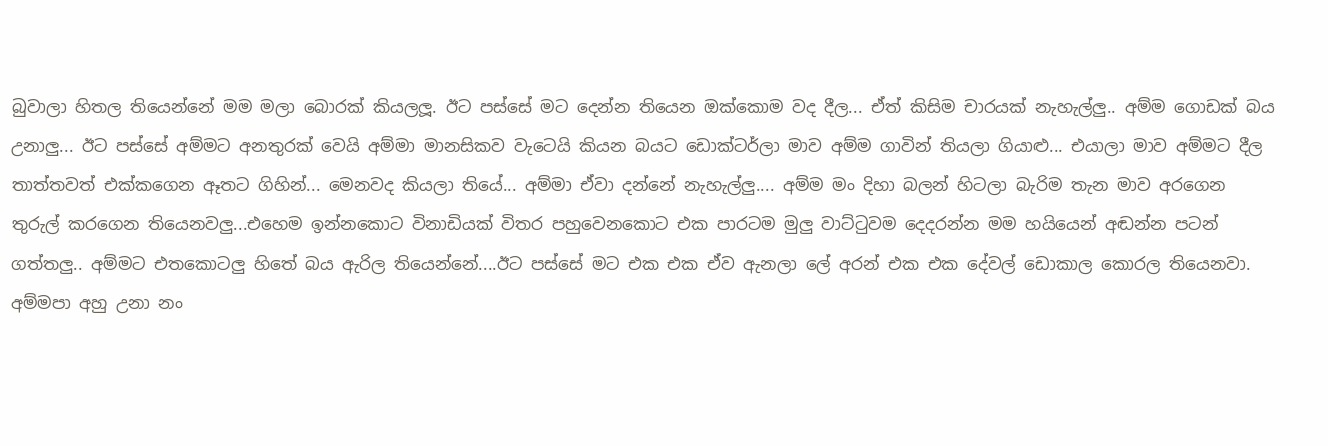බුවාලා හිතල තියෙන්නේ මම මලා බොරක් කියලලූ. ඊට පස්සේ මට දෙන්න තියෙන ඔක්කොම වද දීල... ඒත් කිසිම චාරයක් නැහැල්ලු.. අම්ම ගොඩක් බය උනාලු... ඊට පස්සේ අම්මට අනතුරක් වෙයි අම්මා මානසිකව වැටෙයි කියන බයට ඩොක්ටර්ලා මාව අම්ම ගාවින් තියලා ගියාළු... එයාලා මාව අම්මට දීල තාත්තවත් එක්කගෙන ඈතට ගිහින්... මෙනවද කියලා තියේ... අම්මා ඒවා දන්නේ නැහැල්ලු.... අම්ම මං දිහා බලන් හිටලා බැරිම තැන මාව අරගෙන තුරුල් කරගෙන තියෙනවලු...එහෙම ඉන්නකොට විනාඩියක් විතර පහුවෙනකොට එක පාරටම මුලු වාට්ටුවම දෙදරන්න මම හයියෙන් අඬන්න පටන් ගත්තලු.. අම්මට එතකොටලු හිතේ බය ඇරිල තියෙන්නේ....ඊට පස්සේ මට එක එක ඒව ඇනලා ලේ අරන් එක එක දේවල් ඩොකාල කොරල තියෙනවා. අම්මපා අහු උනා නං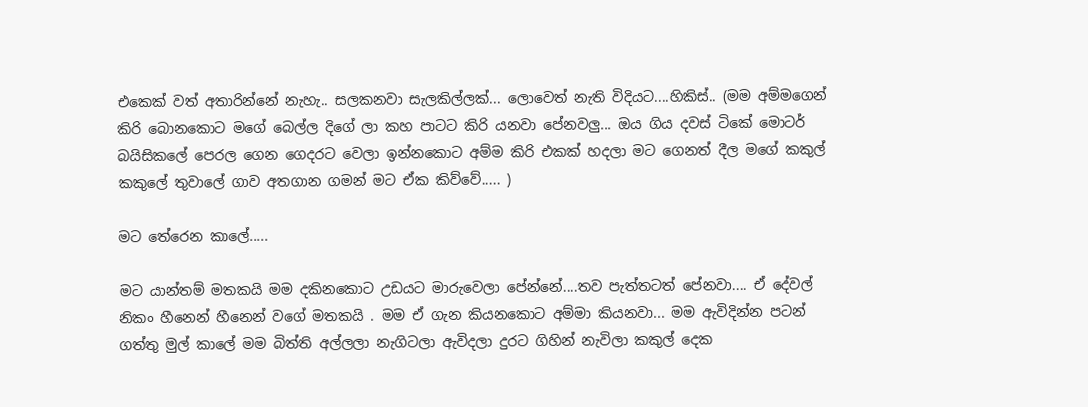එකෙක් වත් අතාරින්නේ නැහැ.. සලකනවා සැලකිල්ලක්... ලොවෙත් නැති විදියට....හිකිස්.. (මම අම්මගෙන් කිරි බොනකොට මගේ බෙල්ල දිගේ ලා කහ පාටට කිරි යනවා පේනවලු... ඔය ගිය දවස් ටිකේ මොටර් බයිසිකලේ පෙරල ගෙන ගෙදරට වෙලා ඉන්නකොට අම්ම කිරි එකක් හදලා මට ගෙනත් දීල මගේ කකුල් කකුලේ තුවාලේ ගාව අතගාන ගමන් මට ඒක කිව්වේ..... )

මට තේරෙන කාලේ.....

මට යාන්තම් මතකයි මම දකිනකොට උඩයට මාරුවෙලා පේන්නේ....තව පැත්තටත් පේනවා.... ඒ දේවල් නිකං හීනෙන් හීනෙන් වගේ මතකයි . මම ඒ ගැන කියනකොට අම්මා කියනවා... මම ඇවිදින්න පටන් ගත්තු මුල් කාලේ මම බිත්ති අල්ලලා නැගිටලා ඇවිදලා දුරට ගිහින් නැවිලා කකුල් දෙක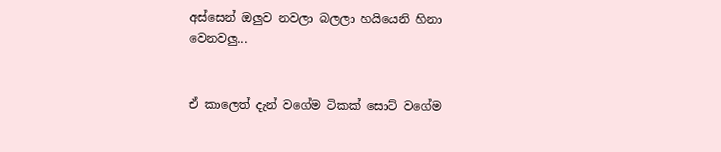අස්සෙන් ඔලුව නවලා බලලා හයියෙනි හිනා වෙනවලු...


ඒ කාලෙත් දැන් වගේම ටිකක් සොට් වගේම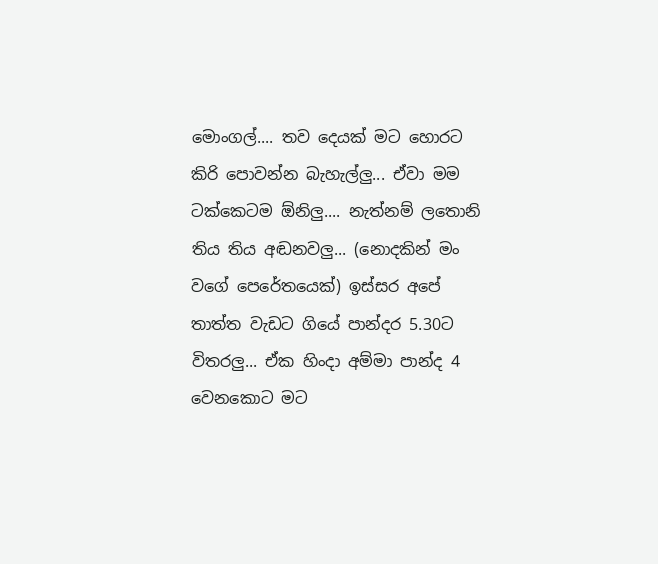මොංගල්.... තව දෙයක් මට හොරට කිරි පොවන්න බැහැල්ලු... ඒවා මම ටක්කෙටම ඕනිලු.... නැත්නම් ලතොනි තිය තිය අඬනවලු... (නොදකින් මං වගේ පෙරේතයෙක්) ඉස්සර අපේ තාත්ත වැඩට ගියේ පාන්දර 5.30ට විතරලු... ඒක හිංදා අම්මා පාන්ද 4 වෙනකොට මට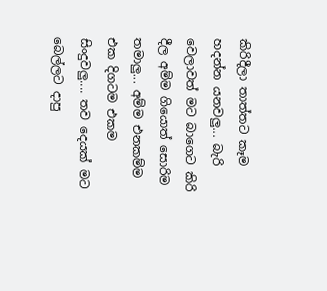කිරිදීලා තාත්තට කෑම හදන්න යනවලු... බැරි වෙලාවත් මට බාගෙට කිරි දීල අම්ම ගියොත් සොරිම තමාලු... අම්ම එනකම්ම එක දිගටම එකම සිංදුවලු.... තව දෙයක් මට බෙල්ලට දාපු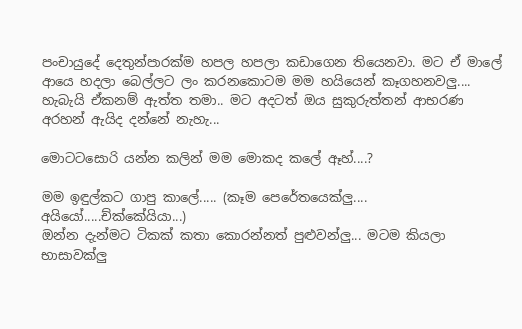පංචායුදේ දෙතුන්පාරක්ම හපල හපලා කඩාගෙන තියෙනවා. මට ඒ මාලේ ආයෙ හදලා බෙල්ලට ලං කරනකොටම මම හයියෙන් කෑගහනවලු.... හැබැයි ඒකනම් ඇත්ත තමා.. මට අදටත් ඔය සුකුරුත්තන් ආභරණ අරහන් ඇයිද දන්නේ නැහැ...

මොටටසොරි යන්න කලින් මම මොකද කලේ ඈහ්....?

මම ඉඳුල්කට ගාපු කාලේ..... (කෑම පෙරේතයෙක්ලු.... අයියෝ.....ච්ක්කේයියා...)
ඔන්න දැන්මට ටිකක් කතා කොරන්නත් පුළුවන්ලු... මටම කියලා භාසාවක්ලු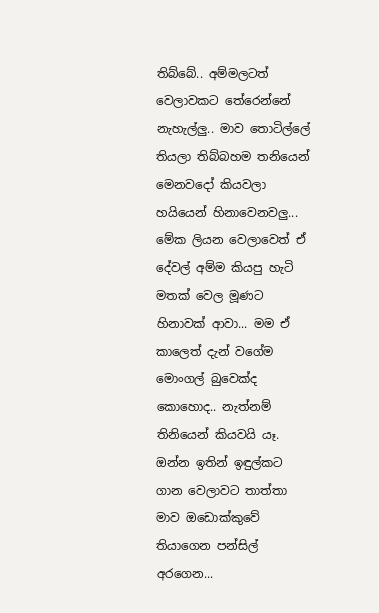තිබ්බේ.. අම්මලටත් වෙලාවකට තේරෙන්නේ නැහැල්ලු.. මාව තොටිල්ලේ තියලා තිබ්බහම තනියෙන් මෙනවදෝ කියවලා හයියෙන් හිනාවෙනවලු... මේක ලියන වෙලාවෙත් ඒ දේවල් අම්ම කියපු හැටි මතක් වෙල මූණට හිනාවක් ආවා... මම ඒ කාලෙත් දැන් වගේම මොංගල් බුවෙක්ද කොහොද.. නැත්නම් තිනියෙන් කියවයි යෑ. ඔන්න ඉතින් ඉඳුල්කට ගාන වෙලාවට තාත්තා මාව ඔඩොක්කුවේ තියාගෙන පන්සිල් අරගෙන...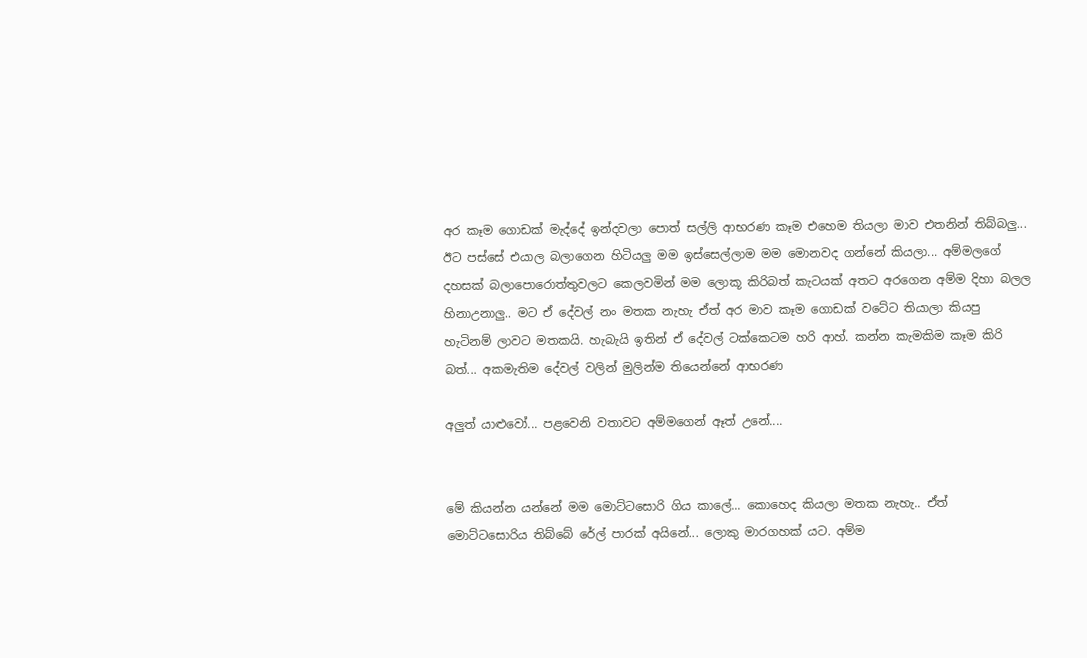අර කෑම ගොඩක් මැද්දේ ඉන්දවලා පොත් සල්ලි ආභරණ කෑම එහෙම තියලා මාව එතනින් තිබ්බලු... ඊට පස්සේ එයාල බලාගෙන හිටියලු මම ඉස්සෙල්ලාම මම මොනවද ගන්නේ කියලා... අම්මලගේ දහසක් බලාපොරොත්තුවලට කෙලවමින් මම ලොකූ කිරිබත් කැටයක් අතට අරගෙන අම්ම දිහා බලල හිනාඋනාලු.. මට ඒ දේවල් නං මතක නැහැ ඒ‍ත් අර මාව කෑම ගොඩක් වටේට තියාලා කියපු හැටිනම් ලාවට මතකයි. හැබැයි ඉතින් ඒ දේවල් ටක්කෙටම හරි ආහ්. කන්න කැමකිම කෑම කිරි බත්... අකමැතිම දේවල් වලින් මුලින්ම තියෙන්නේ ආභරණ

අලුත් යාළුවෝ... පළවෙනි වතාවට අම්මගෙන් ඈත් උනේ....


මේ කියන්න යන්නේ මම මොට්ටසොරි ගිය කාලේ... කොහෙද කියලා මතක නැහැ.. ඒත් මොට්ටසොරිය තිබ්බේ රේල් පාරක් අයිනේ... ලොකු මාරගහක් යට. අම්ම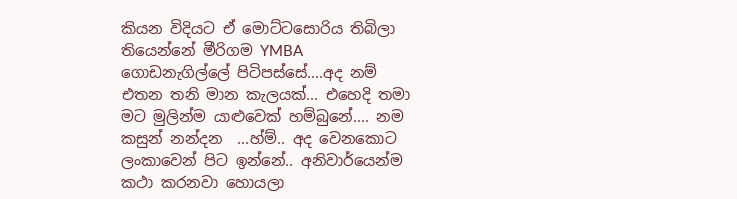කියන විදියට ඒ මොට්ටසොරිය තිබිලා තියෙන්නේ මීරිගම YMBA ගොඩනැගිල්ලේ පිටිපස්සේ....අද නම් එතන තනි මාන කැලයක්... එහෙදි තමා මට මුලින්ම යාළුවෙක් හම්බුනේ.... නම කසුන් නන්දන  ...හ්ම්.. අද වෙනකොට ලංකාවෙන් පිට ඉන්නේ.. අනිවාර්යෙන්ම කථා කරනවා හොයලා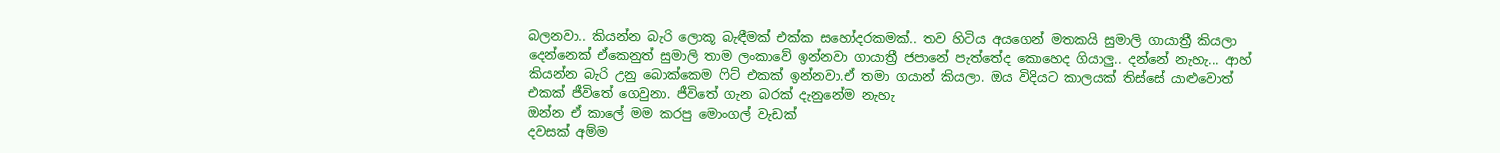බලනවා.. කියන්න බැරි ලොකූ බැඳීමක් එක්ක සහෝදරකමක්.. තව හිටිය අයගෙන් මතකයි සුමාලි ගායාත්‍රී කියලා දෙන්නෙක් ඒකෙනුත් සුමාලි තාම ලංකාවේ ඉන්නවා ගායාත්‍රී ජපානේ පැත්තේද කොහෙද ගියාලු.. දන්නේ නැහැ... ආහ් කියන්න බැරි උනු බොක්කෙම ෆිට් එකක් ඉන්නවා.ඒ තමා ගයාන් කියලා. ඔය විදියට කාලයක් තිස්සේ යාළුවොත් එකක් ජීවිතේ ගෙවුනා. ජීවිතේ ගැන බරක් දැනුනේම නැහැ
ඔන්න ඒ කාලේ මම කරපු මොංගල් වැඩක්
දවසක් අම්ම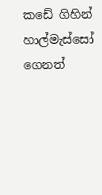කඩේ ගිහින් හාල්මැස්සෝ ගෙනත්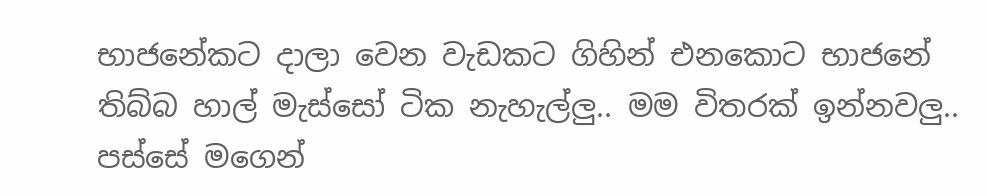භාජනේකට දාලා වෙන වැඩකට ගිහින් එනකොට භාජනේ තිබ්බ හාල් මැස්සෝ ටික නැහැල්ලු.. මම විතරක් ඉන්නවලු.. පස්සේ මගෙන්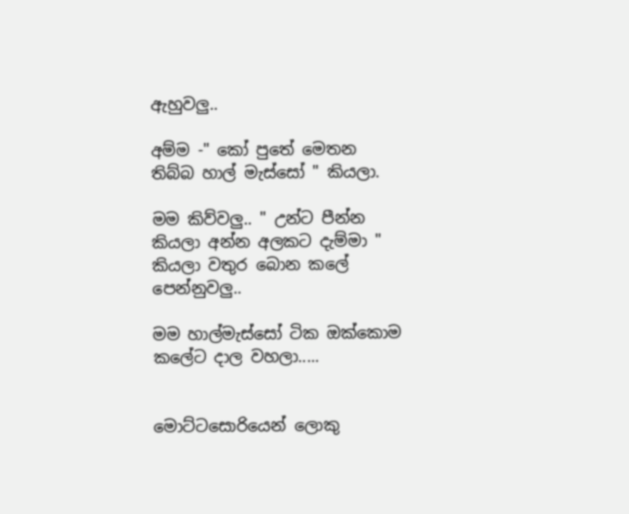ඇහුවලු..

අම්ම -" කෝ පුතේ මෙතන තිබ්බ හාල් මැස්සෝ " කියලා.

මම කිව්වලු.. " උන්ට පීන්න කියලා අන්න අලකට දැම්මා " කියලා වතුර බොන කලේ පෙන්නුවලු..

මම හාල්මැස්සෝ ටික ඔක්කොම කලේට දාල වහලා.....


මොට්ටසොරියෙන් ලොකු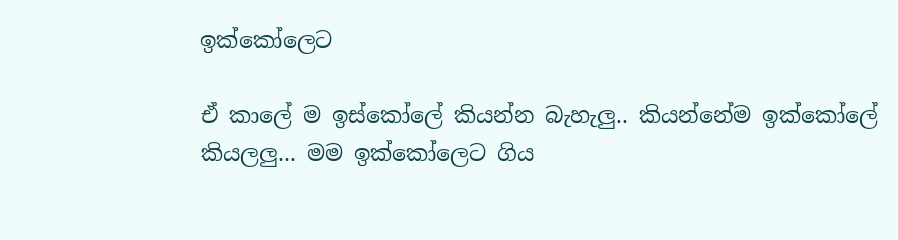ඉක්කෝලෙට

ඒ කාලේ ම ඉස්කෝලේ කියන්න බැහැලු.. කියන්නේම ඉක්කෝලේ කියලලු... මම ඉක්කෝලෙට ගිය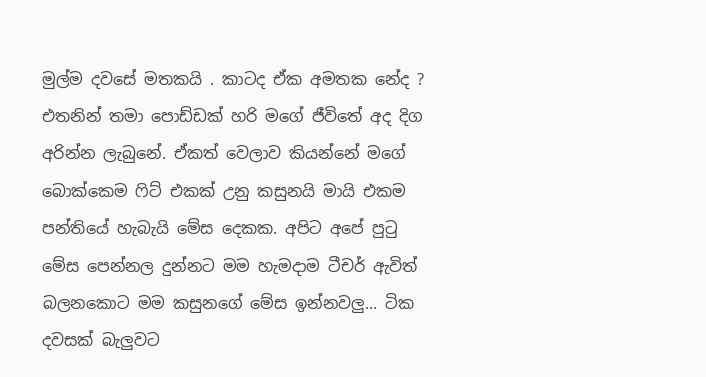මුල්ම දවසේ මතකයි . කාටද ඒක අමතක නේද ? එතනින් තමා පොඩ්ඩක් හරි මගේ ජීවිතේ අද දිග අරින්න ලැබුනේ. ඒකත් වෙලාව කියන්නේ මගේ බොක්කෙම ෆිට් එකක් උනු කසුනයි මායි එකම පන්තියේ හැබැයි මේස දෙකක. අපිට අපේ පුටු මේස පෙන්නල දුන්නට මම හැමදාම ටීචර් ඇවිත් බලනකොට මම කසුනගේ මේස ඉන්නවලු... ටික දවසක් බැලුවට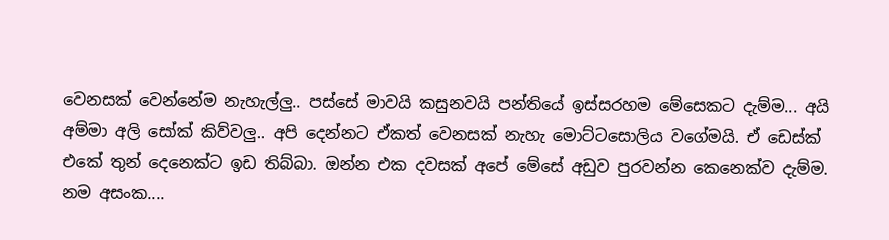වෙනසක් වෙන්නේම නැහැල්ලු.. පස්සේ මාවයි කසුනවයි පන්තියේ ඉස්සරහම මේසෙකට දැම්ම... අයි අම්මා අලි සෝක් කිව්වලු.. අපි දෙන්නට ඒකත් වෙනසක් නැහැ මොට්ටසොලිය වගේමයි. ඒ ඩෙස්ක් එකේ තුන් දෙනෙක්ට ඉඩ තිබ්බා. ඔන්න එක දවසක් අපේ මේසේ අඩුව පුරවන්න කෙනෙක්ව දැම්ම. නම අසංක....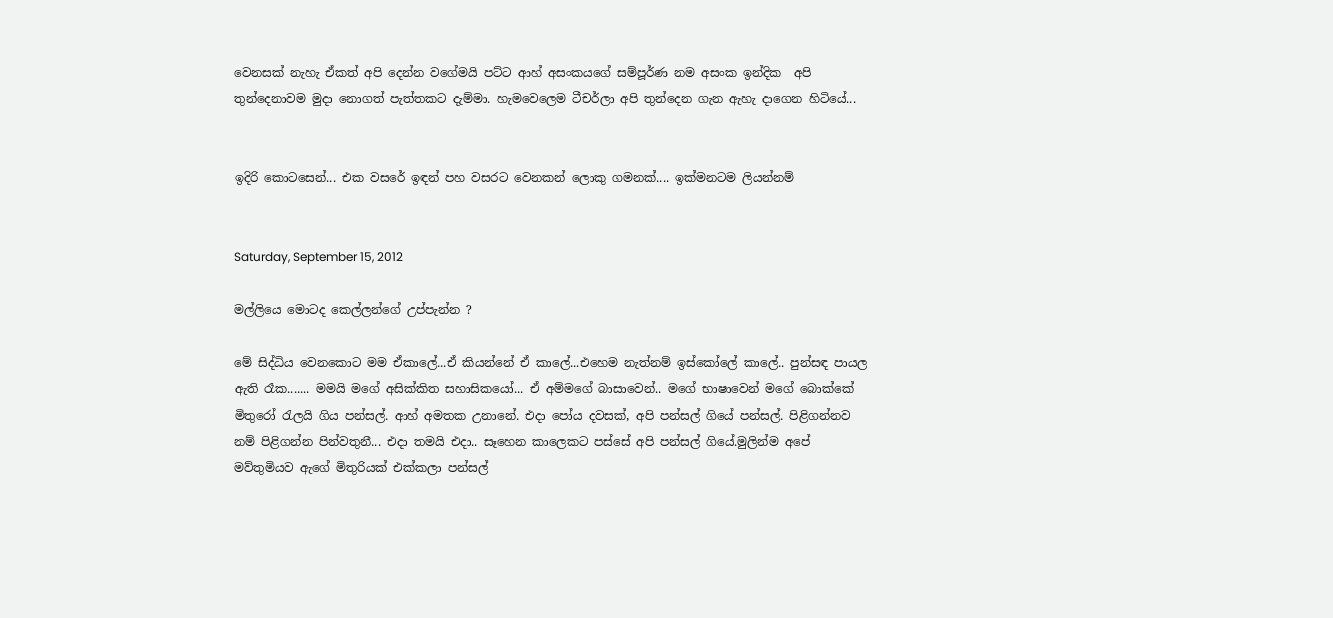වෙනසක් නැහැ ඒකත් අපි දෙන්න වගේමයි පට්ට ආහ් අසංකයගේ සම්පූර්ණ නම අසංක ඉන්දික  අපි තුන්දෙනාවම මුදා නොගත් පැත්තකට දැම්මා. හැමවෙලෙම ටීචර්ලා අපි තුන්දෙන ගැන ඇහැ දාගෙන හිටියේ...


ඉදිරි කොටසෙන්... එක වසරේ ඉඳන් පහ වසරට වෙනකන් ලොකු ගමනක්.... ඉක්මනටම ලියන්නම්


Saturday, September 15, 2012

මල්ලියෙ මොටද කෙල්ලන්ගේ උප්පැන්න ?

මේ සිද්ධිය වෙනකොට මම ඒකාලේ...ඒ කියන්නේ ඒ කාලේ...එහෙම නැත්නම් ඉස්කෝලේ කාලේ.. පුන්සඳ පායල ඇති රෑක....... මමයි මගේ අසික්කිත සහාසිකයෝ... ඒ අම්මගේ බාසාවෙන්.. මගේ භාෂාවෙන් මගේ බොක්කේ මිතුරෝ රැලයි ගිය පන්සල්. ආහ් අමතක උනානේ. එදා පෝය දවසක්, අපි පන්සල් ගියේ පන්සල්. පිළිගන්නව නම් පිළිගන්න පින්වතුනී... එදා තමයි එදා.. සෑහෙන කාලෙකට පස්සේ අපි පන්සල් ගියේ.මුලින්ම අපේ මව්තුමියව ඇගේ මිතුරියක් එක්කලා පන්සල්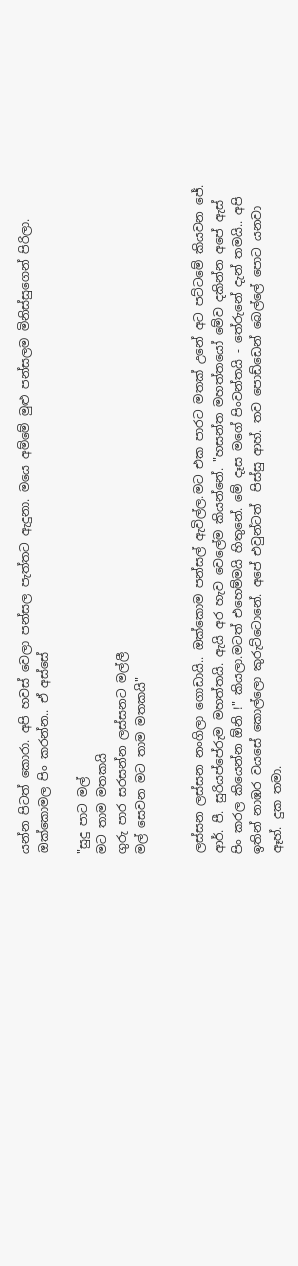යන්න පිටත් කොරා. අපි හවස් වෙලා පන්සල පැත්තට ඇදුනා. මයෙ අම්මේ මුළු පන්සලම මිනිස්සුගෙන් පිරිලා. ඔක්කොමල පිං කරන්න.. ඒ අස්සේ

"සුදු පාට මල්
මට තාම මතකයි
ගුරු පාර සරසන්න ලස්සනට මල්ලී
මල් සෙවන මට තාම මතකයි"


ලස්සන ලස්සන නංගිලා ගොඩායි.. ඔක්කොම පන්සල් ඇවිල්ල.මට එක පාරට මතක් උනේ අට පට්ටමේ කියවන ජේ. ආර්. පී. සුරියප්පේරුම මහත්තයි. ඇයි අර හැව වෙලේම කියන්නේ. "හසන්ත මහත්තයෝ මේව දකින්න අපේ ඇස් පිං කරල කියෙන්න ඕනි !" කියලා.මටත් එහෙම්මයි හිතුනේ. මේ දෑස මගේ පිංවන්තයි - තේරුනේ දැන් තමයි.. අපි ඉතින් නාඹර වයසේ කොල්ලො කුරුට්ටොනේ. අපේ එවුන්ටත්  පිස්සු ආහ්. තව පොඩ්ඩෙන් බෙල්ලේ පොට යනවා ඈහ්. දුක තමා.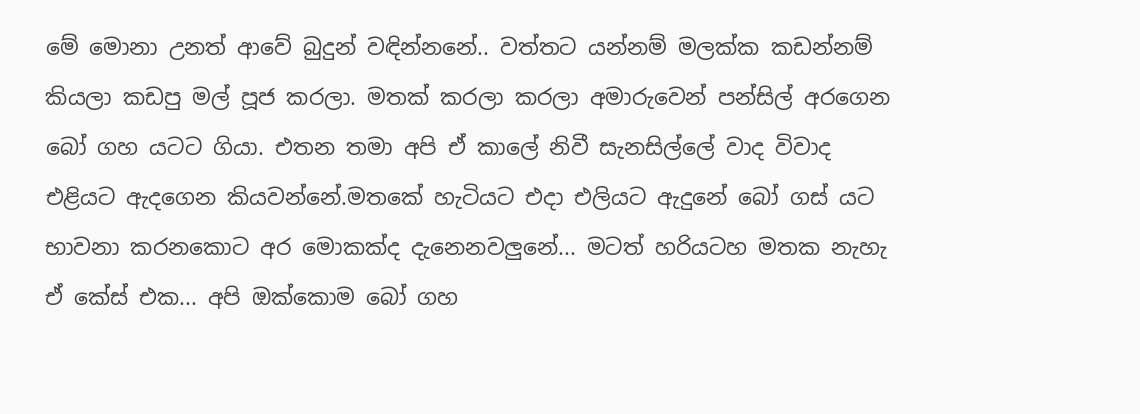මේ මොනා උනත් ආවේ බුදුන් වඳින්නනේ.. වත්තට යන්නම් මලක්ක කඩන්නම් කියලා කඩපු මල් පූජ කරලා. මතක් කරලා කරලා අමාරුවෙන් පන්සිල් අරගෙන බෝ ගහ යටට ගියා. එතන තමා අපි ඒ කාලේ නිවී සැනසිල්ලේ වාද විවාද එළියට ඇදගෙන කියවන්නේ.මතකේ හැටියට එදා එලියට ඇදුනේ බෝ ගස් යට භාවනා කරනකොට අර මොකක්ද දැනෙනවලුනේ... මටත් හරියටහ මතක නැහැ ඒ කේස් එක... අපි ඔක්කොම බෝ ගහ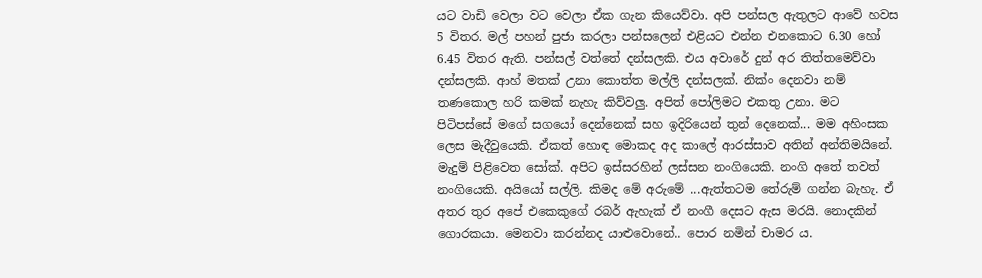යට වාඩි වෙලා වට වෙලා ඒක ගැන කියෙව්වා. අපි පන්සල ඇතුලට ආවේ හවස 5 විතර. මල් පහන් පුජා කරලා පන්සලෙන් එළියට එන්න එනකොට 6.30 හෝ 6.45 විතර ඇති. පන්සල් වත්තේ දන්සලකි. එය අවාරේ දුන් අර තිත්තමෙව්වා දන්සලකි. ආහ් මතක් උනා කොත්ත මල්ලි දන්සලක්. නික්ං දෙනවා නම් තණකොල හරි කමක් නැහැ කිව්වලු. අපිත් පෝලිමට එකතු උනා. මට පිටිපස්සේ මගේ සගයෝ දෙන්නෙක් සහ ඉදිරියෙන් තුන් දෙනෙක්... මම අහිංසක ලෙස මැදීවුයෙකි. ඒකත් හොඳ මොකද අද කාලේ ආරස්සාව අතින් අන්තිමයිනේ. මැදුම් පිළිවෙත සෝක්. අපිට ඉස්සරහින් ලස්සන නංගියෙකි. නංගි අතේ තවත් නංගියෙකි. අයියෝ සල්ලි. කිමද මේ අරුමේ ...ඇත්තටම තේරුම් ගන්න බැහැ. ඒ අතර තුර අපේ එකෙකුගේ රබර් ඇහැක් ඒ නංගී දෙසට ඇස මරයි. නොදකින් ගොරකයා. මෙනවා කරන්නද යාළුවොනේ.. පොර නමින් චාමර ය.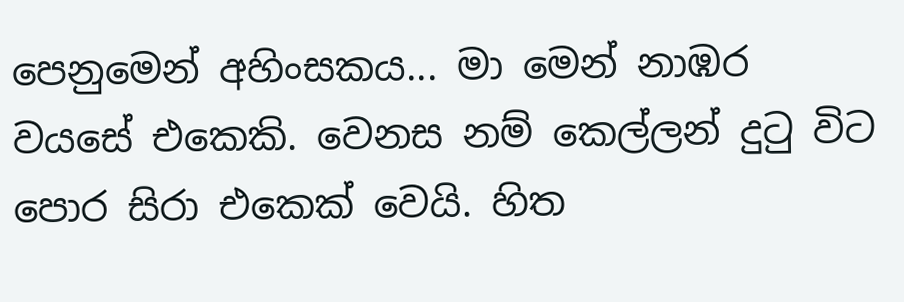පෙනුමෙන් අහිංසකය... මා මෙන් නාඹර වයසේ එකෙකි. වෙනස නම් කෙල්ලන් දුටු විට පොර සිරා එකෙක් වෙයි. හිත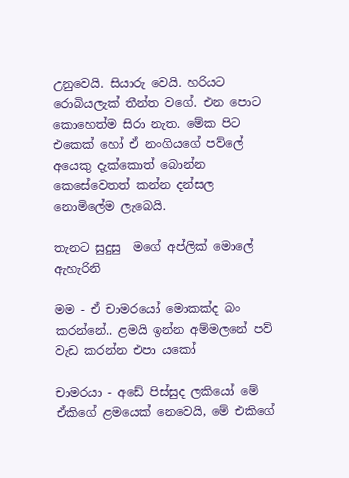උනුවෙයි. සියාරු වෙයි. හරියට රොබියලැක් තීන්ත වගේ. එන පොට කොහෙත්ම සිරා නැත. මේක පිට එකෙක් හෝ ඒ නංගියගේ පව්ලේ අයෙකු දැක්කොත් බොන්න කෙසේවෙතත් කන්න දන්සල නොමිලේම ලැබෙයි.

තැනට සුදුසු  මගේ අප්ලික් මොලේ ඇහැරිනි

මම - ඒ චාමරයෝ මොකක්ද බං කරන්නේ.. ළමයි ඉන්න අම්මලනේ පව් වැඩ කරන්න එපා යකෝ

චාමරයා - අඩේ පිස්සුද ලකියෝ මේ ඒකිගේ ළමයෙක් නෙවෙයි, මේ එකිගේ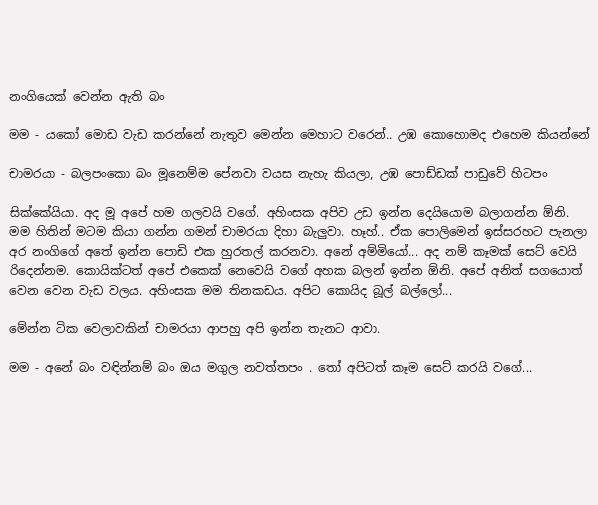නංගියෙක් වෙන්න ඇති බං

මම - යකෝ මොඩ වැඩ කරන්නේ නැතුව මෙන්න මෙහාට වරෙන්.. උඹ කොහොමද එහෙම කියන්නේ

චාමරයා - බලපංකො බං මූනෙම්ම පේනවා වයස නැහැ කියලා, උඹ පොඩ්ඩක් පාඩුවේ හිටපං

සික්කේයියා. අද මූ අපේ හම ගලවයි වගේ. අහිංසක අපිව උඩ ඉන්න දෙයියොම බලාගන්න ඕනි. මම හිතින් මටම කියා ගන්න ගමන් චාමරයා දිහා බැලුවා. හෑහ්.. ඒක පොලිමෙන් ඉස්සරහට පැනලා අර නංගිගේ අතේ ඉන්න පොඩි එක හුරතල් කරනවා. අනේ අම්මියෝ... අද නම් කෑමක් සෙට් වෙයි රිදෙන්නම. කොයික්ටත් අපේ එකෙක් නෙවෙයි වගේ අහක බලන් ඉන්න ඕනි. අපේ අනිත් සගයොත් වෙන වෙන වැඩ වලය. අහිංසක මම තිනකඩය. අපිට කොයිද බූල් බල්ලෝ...

මේන්න ටික වෙලාවකින් චාමරයා ආපහු අපි ඉන්න තැනට ආවා.

මම - අනේ බං වඳින්නම් බං ඔය මගුල නවත්තපං . තෝ අපිටත් කෑම සෙට් කරයි වගේ...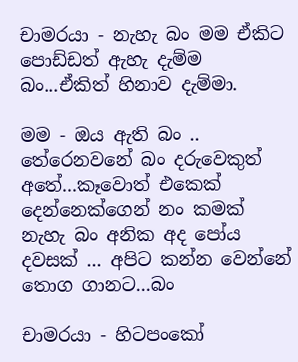චාමරයා - නැහැ බං මම ඒකිට පොඩ්ඩත් ඇහැ දැම්ම බං...ඒකිත් හිනාව දැම්මා.

මම - ඔය ඇති බං .. තේරෙනවනේ බං දරුවෙකුත් අතේ...කෑවොත් එකෙක් දෙන්නෙක්ගෙන් නං කමක් නැහැ බං අනික අද පෝය දවසක් ... අපිට කන්න වෙන්නේ තොග ගානට...බං

චාමරයා - හිටපංකෝ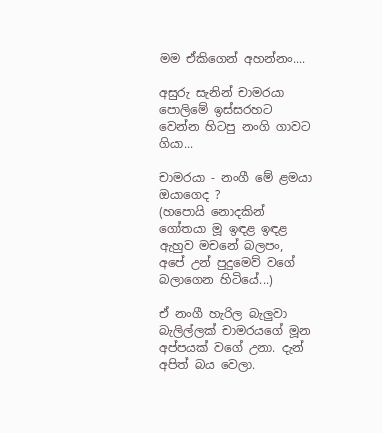මම ඒකිගෙන් අහන්නං....

අසුරු සැනින් චාමරයා පොලිමේ ඉස්සරහට වෙන්න හිටපු නංගි ගාවට ගියා...

චාමරයා - නංගී මේ ළමයා ඔයාගෙද ?
(හපොයි නොදකින් ගෝතයා මූ ඉඳළ ඉඳළ ඇහුව මචනේ බලපං, අපේ උන් පුදුමෙව් වගේ බලාගෙන හිටියේ...)

ඒ නංගී හැරිල බැලුවා බැලිල්ලක් චාමරයගේ මූන අප්පයක් වගේ උනා. දැන් අපිත් බය වෙලා.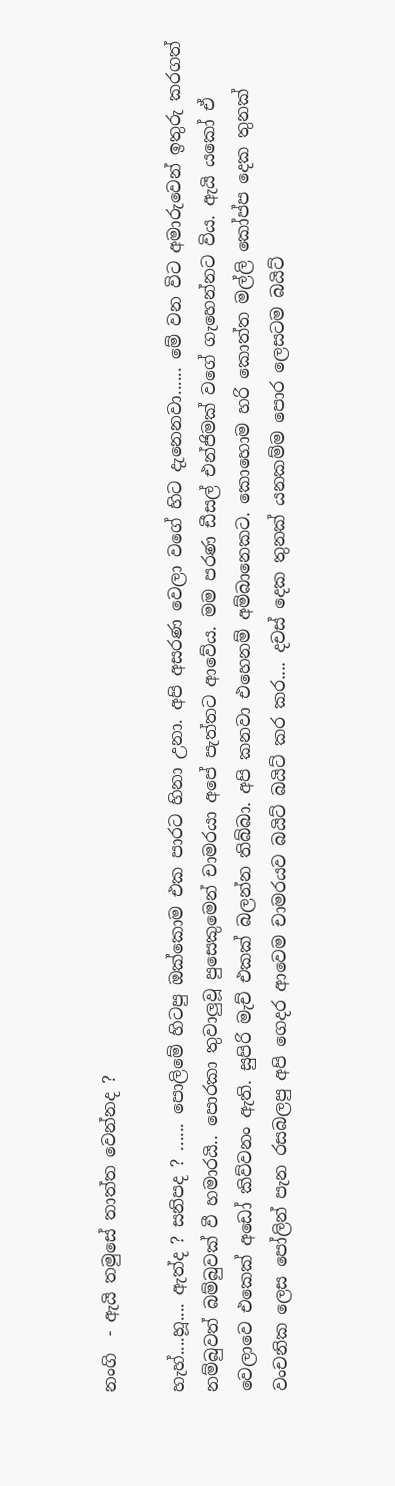නංගි  - ඇයි තමුසේ තාත්ත වෙන්නද ?

හැහ්....හූ.... ඇත්ද ? සනිපද ? ...... පොලිමේ හිටපු ඔක්කොම එක පාරට හිනා උනා. අපි අසරණ වෙලා වගේ හිට දැනෙනවා...... මේ වන විට අමාරුවෙන් ඉතුරු කරගත් නම්බුවත් බම්බුවක් වී හමාරයි.. පොරකා තුවාලුවූ පුසෙකුමෙන් චාමරයා අපේ පැත්තට ආවේය. මම පරණ ඩීසල් එන්ජිමක් වගේ ගැහෙන්නට විය. ඇයි යකෝ ඒ වෙලාවෙ එකෙක් අඩෝ කිව්වනං ඇති. සුපිරි මැච් එකක් බලන්න තිබ්බා. අපි කනවා එහෙනම් අම්බානෙකට. කොහොම හරි කොත්ත මල්ලි කෝප්ප දෙක තුනක් වංචනික ලෙස පෝලින් පැන රසබලපු අපි ගෙදර ආවෙම චාමරයව බයිට් බයිට් කර කර.... දචස් දෙක තුනක් යනකම්ම පොර ලෙසටම බයිට්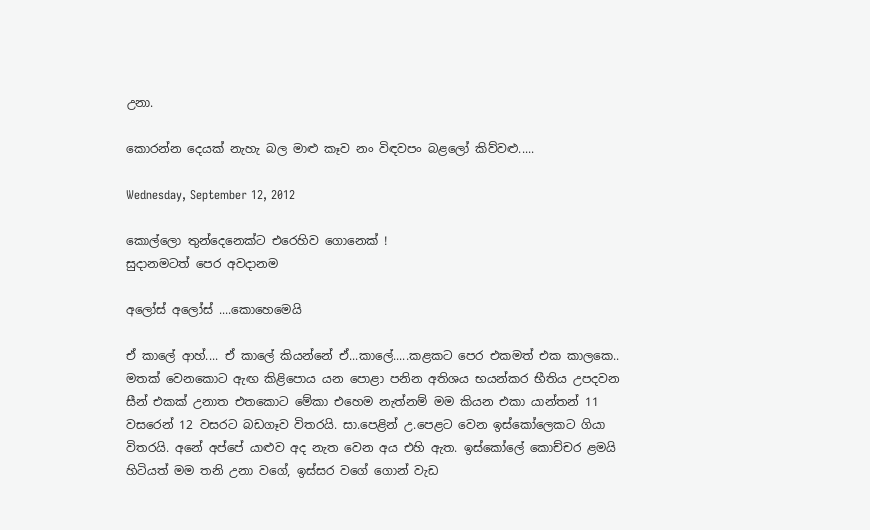උනා.

කොරන්න දෙයක් නැහැ බල මාළු කෑව නං විඳවපං බළලෝ කිව්වළු.....

Wednesday, September 12, 2012

කොල්ලො තුන්දෙනෙක්ට එරෙහිව ගොනෙක් !
සුදානමටත් පෙර අවදානම

අලෝස් අලෝස් ....කොහෙමෙයි

ඒ කාලේ ආහ්.... ඒ කාලේ කියන්නේ ඒ...කාලේ.....කළකට පෙර එකමත් එක කාලකෙ.. මතක් වෙනකොට ඇඟ කිළිපොය යන පොළා පනින අතිශය භයන්කර භීතිය උපදවන සීන් එකක් උනාත එතකොට මේකා එහෙම නැත්නම් මම කියන එකා යාන්තන් 11 වසරෙන් 12 වසරට බඩගෑව විතරයි. සා.පෙළින් උ.පෙළට වෙන ඉස්කෝලෙකට ගියා විතරයි. අනේ අප්පේ යාළුව අද නැත වෙන අය එහි ඇත. ඉස්කෝලේ කොච්චර ළමයි   හිටියත් මම තනි උනා වගේ, ඉස්සර වගේ ගොන් වැඩ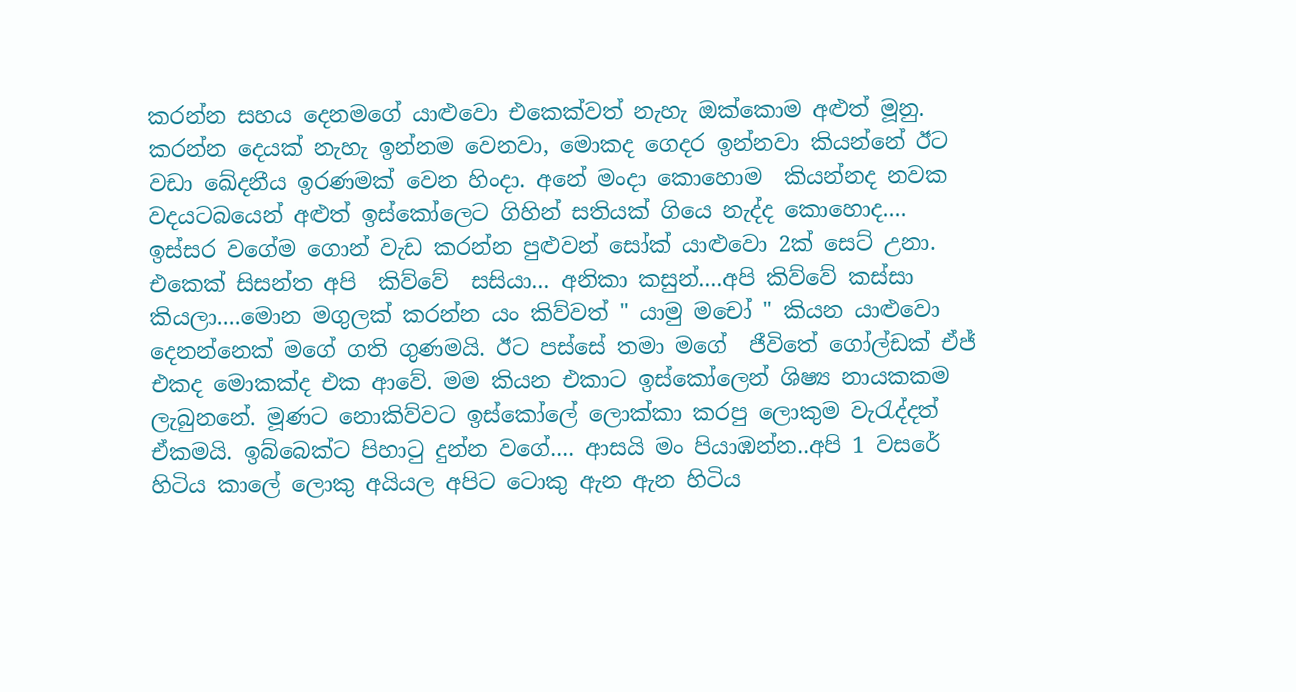කරන්න සහය දෙනමගේ යාළුවො එකෙක්වත් නැහැ ඔක්කොම අළුත් මූනු. කරන්න දෙයක් නැහැ ඉන්නම වෙනවා, මොකද ගෙදර ඉන්නවා කියන්නේ ඊට වඩා ඛේදනීය ඉරණමක් වෙන හිංදා. අනේ මංදා කොහොම  කියන්නද නවක වදයටබයෙන් අළුත් ඉස්කෝලෙට ගිහින් සතියක් ගියෙ නැද්ද කොහොද.... ඉස්සර වගේම ගොන් වැඩ කරන්න පුළුවන් සෝක් යාළුවො 2ක් සෙට් උනා. එකෙක් සිසන්ත අපි  කිව්වේ  සසියා... අනිකා කසුන්....අපි කිව්වේ කස්සා කියලා....මොන මගුලක් කරන්න යං කිව්වත් " යාමු මචෝ " කියන යාළුවො දෙනන්නෙක් මගේ ගති ගුණමයි. ඊට පස්සේ තමා මගේ  ජීවිතේ ගෝල්ඩක් ඒජ් එකද මොකක්ද එක ආවේ. මම කියන එකාට ඉස්කෝලෙන් ශිෂ්‍ය නායකකම ලැබුනනේ. මූණට නොකිව්වට ඉස්කෝලේ ලොක්කා කරපු ලොකුම වැරැද්දත් ඒකමයි. ඉබ්බෙක්ට පිහාටු දුන්න වගේ.... ආසයි මං පියාඹන්න..අපි 1 වසරේ හිටිය කාලේ ලොකු අයියල අපිට ටොකු ඇන ඇන හිටිය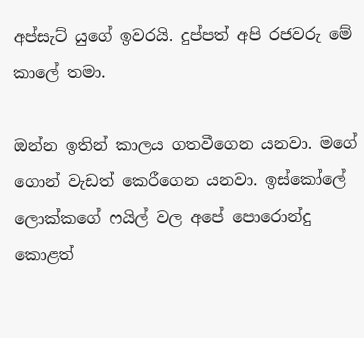අප්සැට් යුගේ ඉවරයි. දුප්පත් අපි රජවරු මේ කාලේ තමා.

ඔන්න ඉතින් කාලය ගතවීගෙන යනවා. මගේ ගොන් වැඩත් කෙරීගෙන යනවා. ඉස්කෝලේ ලොක්කගේ ෆයිල් වල අපේ ‍පොරොන්දු කොළත්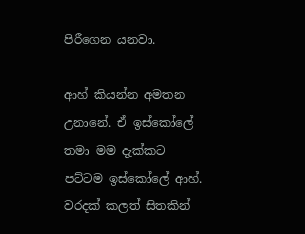පිරීගෙන යනවා.

ආහ් කියන්න අමතන උනානේ. ඒ ඉස්කෝලේ තමා මම දැක්කට පට්ටම ඉස්කෝලේ ආහ්. වරදක් කලත් සිතකින්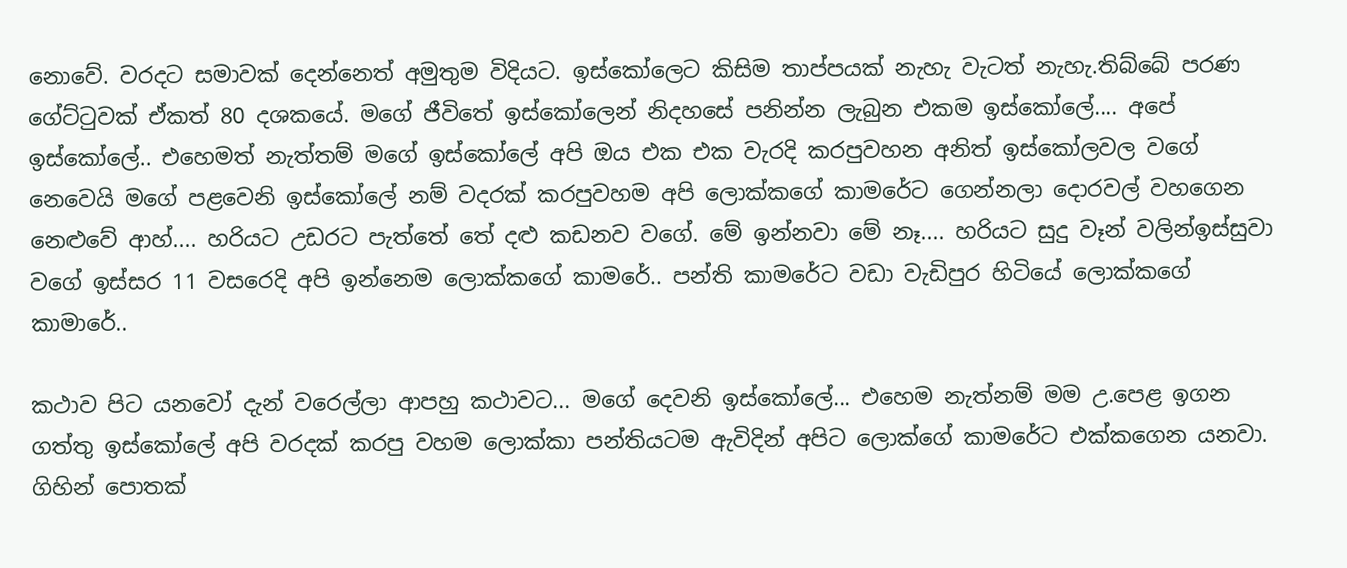නොවේ. වරදට සමාවක් දෙන්නෙත් අමුතුම විදියට. ඉස්කෝලෙට කිසිම තාප්පයක් නැහැ වැටත් නැහැ.තිබ්බේ පරණ ගේට්ටුවක් ඒකත් 80 දශකයේ. මගේ ජීවිතේ ඉස්කෝලෙන් නිදහසේ පනින්න ලැබුන එකම ඉස්කෝලේ.... අපේ ඉස්කෝලේ.. එහෙමත් නැත්තම් මගේ ඉස්කෝලේ අපි ඔය එක එක වැරදි කරපුවහන අනිත් ඉස්කෝලවල වගේ නෙවෙයි මගේ පළවෙනි ඉස්කෝලේ නම් වදරක් කරපුවහම අපි ලොක්කගේ කාමරේට ගෙන්නලා දොරවල් වහගෙන නෙළුවේ ආහ්.... හරියට උඩරට පැත්තේ තේ දළු කඩනව වගේ. මේ ඉන්නවා මේ නෑ.... හරියට සුදු වෑන් වලින්ඉස්සුවා වගේ ඉස්සර 11 වසරෙදි අපි ඉන්නෙම ලොක්කගේ කාමරේ.. පන්ති කාමරේට වඩා වැඩිපුර හිටියේ ලොක්කගේ කාමාරේ..

කථාව පිට යනවෝ දැන් වරෙල්ලා ආපහු කථාවට... මගේ දෙවනි ඉස්කෝලේ... එහෙම නැත්නම් මම උ.පෙළ ඉගන ගත්තු ඉස්කෝලේ අපි වරදක් කරපු වහම ලොක්කා පන්තියටම ඇවිදින් අපිට ලොක්ගේ කාමරේට එක්කගෙන යනවා. ගිහින් පොතක්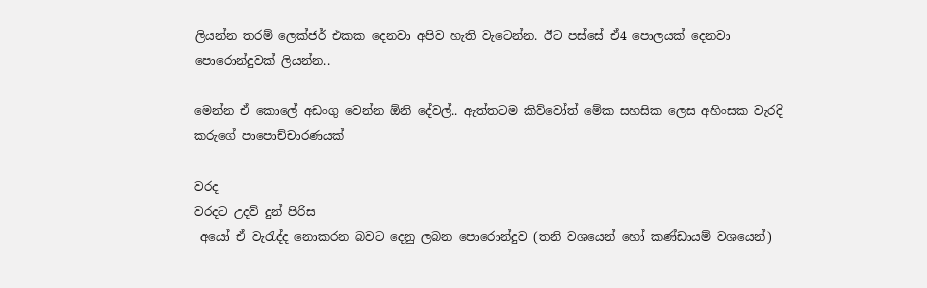ලියන්න තරම් ලෙක්ජර් එකක දෙනවා අපිව හැති වැටෙන්න. ඊට පස්සේ ඒ4 පොලයක් දෙනවා පොරොන්දුවක් ලියන්න..

මෙන්න ඒ කොලේ අඩංගු වෙන්න ඕනි දේවල්.. ඇත්තටම කිව්වෝත් මේක සහසික ලෙස අහිංසක වැරදි කරුගේ පාපොච්චාරණයක්

වරද
වරදට උදව් දුන් පිරිස
 අයෝ ඒ වැරැද්ද නොකරන බවට දෙනු ලබන පොරොන්දුව (තනි වශයෙන් හෝ කණ්ඩායම් වශයෙන්)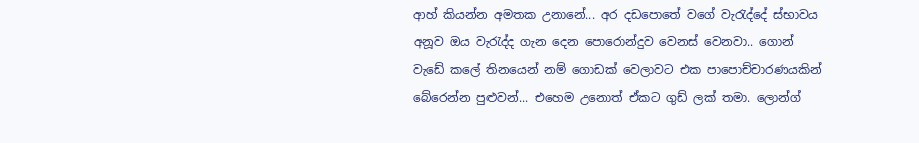ආහ් කියන්න අමතක උනානේ... අර දඩපොතේ වගේ වැරැද්දේ ස්භාවය අනූව ඔය වැරැද්ද ගැන දෙන පොරොන්දුව වෙනස් වෙනවා.. ගොන් වැඩේ කලේ තිනයෙන් නම් ගොඩක් වෙලාවට එක පාපොච්චාරණයකින් බේරෙන්න පුළුවන්... එහෙම උනොත් ඒකට ගුඩ් ලක් තමා. ලොන්ග්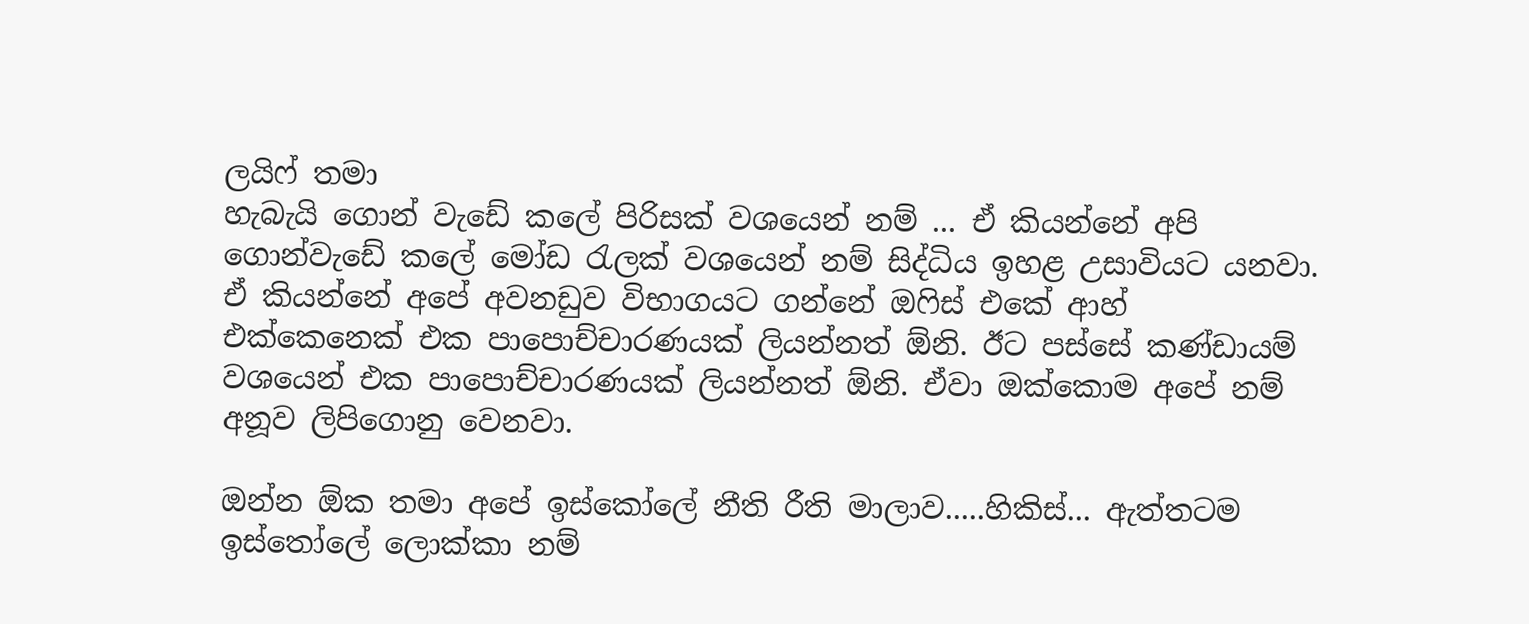ලයිෆ් තමා
හැබැයි ගොන් වැඩේ කලේ පිරිසක් වශයෙන් නම් ... ඒ කියන්නේ අපි  ගොන්වැඩේ කලේ මෝඩ රැලක් වශයෙන් නම් සිද්ධිය ඉහළ උසාවියට යනවා. ඒ කියන්නේ අපේ අවනඩුව විභාගයට ගන්නේ ඔෆිස් එකේ ආහ්
එක්කෙනෙක් එක පාපොච්චාරණයක් ලියන්නත් ඕනි. ඊට පස්සේ කණ්ඩායම් වශයෙන් එක පාපොච්චාරණයක් ලියන්නත් ඕනි. ඒවා ඔක්කොම අපේ නම් අනූව ලිපිගොනු වෙනවා.

ඔන්න ඕක තමා අපේ ඉස්කෝලේ නීති රීති මාලාව.....හිකිස්... ඇත්තටම ඉස්තෝලේ ලොක්කා නම්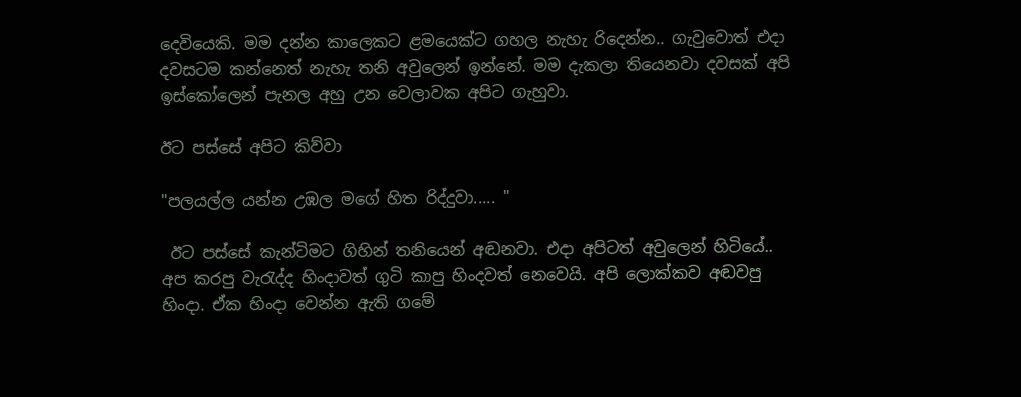දෙවියෙකි. මම දන්න කාලෙකට ළමයෙක්ට ගහල නැහැ රිදෙන්න.. ගැවුවොත් එදා දවසටම කන්නෙත් නැහැ තනි අවුලෙන් ඉන්නේ. මම දැකලා තියෙනවා දවසක් අපි ඉස්කෝලෙන් පැනල අහු උන වෙලාවක අපිට ගැහුවා.

ඊට පස්සේ අපිට කිව්වා

"පලයල්ල යන්න උඹල මගේ හිත රිද්දුවා..... "

 ඊට පස්සේ කැන්ටිමට ගිහින් තනියෙන් අඬනවා. එදා අපිටත් අවුලෙන් හිටියේ.. අප කරපු වැරැද්ද හිංදාවත් ගුටි කාපු හිංදවත් නෙවෙයි. අපි ලොක්කව අඬවපු හිංදා. ඒක හිංදා වෙන්න ඇති ගමේ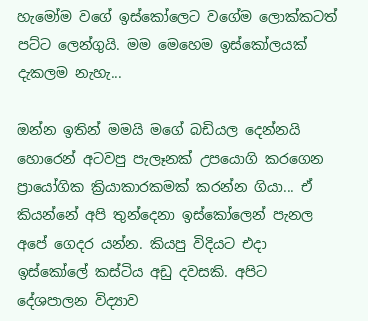හැමෝම වගේ ඉස්කෝලෙට වගේම ලොක්කටත් පට්ට ලෙන්ගුයි. මම මෙහෙම ඉස්කෝලයක් දැකලම නැහැ...

ඔන්න ඉතින් මමයි මගේ බඩියල දෙන්නයි හොරෙන් අටවපු පැලෑනක් උපයොගි කරගෙන ප්‍රායෝගික ක්‍රියාකාරකමක් කරන්න ගියා... ඒ කියන්නේ අපි තුන්දෙනා ඉස්කෝලෙන් පැනල අපේ ගෙදර යන්න. කියපු විදියට එදා ඉස්කෝලේ කස්ටිය අඩු දවසකි. අපිට දේශපාලන විද්‍යාව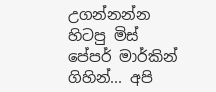උගන්නන්න හිටපු මිස් පේපර් මාර්කින් ගිහින්... අපි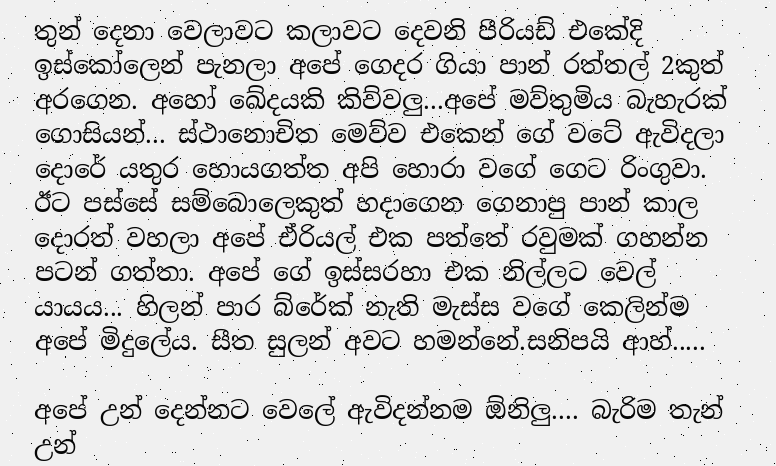තුන් දෙනා වෙලාවට කලාවට දෙවනි පීරියඩ් එකේදි ඉස්කෝලෙන් පැනලා අපේ ගෙදර ගියා පාන් රත්තල් 2කුත් අරගෙන. අහෝ ඛේදයකි කිව්වලු...අපේ මව්තුමිය බැහැරක් ගොසියන්... ස්ථානොචිත මෙව්ව එකෙන් ගේ වටේ ඇවිදලා දොරේ යතුර හොයගත්ත අපි හොරා වගේ ගෙට රිංගුවා. ඊට පස්සේ සම්බොලෙකුත් හදාගෙන ගෙනාපු පාන් කාල දොරත් වහලා අපේ ඒරියල් එක පත්තේ රවුමක් ගහන්න පටන් ගත්තා. අපේ ගේ ඉස්සරහා එක නිල්ලට වෙල් යායය... හිලන් පාර බ්රේක් නැති මැස්ස වගේ කෙලින්ම අපේ මිදුලේය. සීත සුලන් අවට හමන්නේ.සනිපයි ආහ්.....

අපේ උන් දෙන්නට වෙලේ ඇවිදන්නම ඕනිලු.... බැරිම තැන් උන්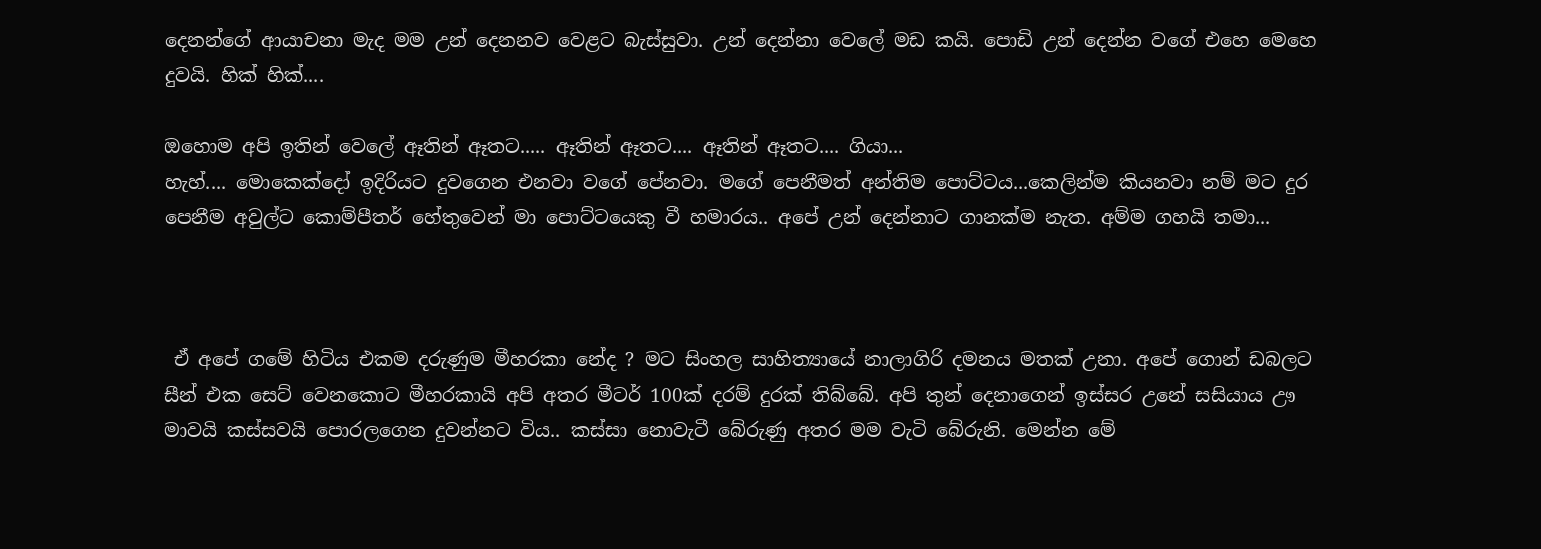දෙනන්ගේ ආයාචනා මැද මම උන් දෙනනව වෙළට බැස්සුවා. උන් දෙන්නා වෙලේ මඩ කයි. පොඩි උන් දෙන්න වගේ එහෙ මෙහෙ දුවයි. හික් හික්....

ඔහොම අපි ඉතින් වෙලේ ඈතින් ඈතට..... ඈතින් ඈතට.... ඈතින් ඈතට.... ගියා...
හැහ්.... මොකෙක්දෝ ඉදිරියට දුවගෙන එනවා වගේ පේනවා. මගේ පෙනීමත් අන්තිම පොට්ටය...කෙලින්ම කියනවා නම් මට දුර පෙනීම අවුල්ට කොම්පීතර් හේතුවෙන් මා පොට්ටයෙකු වී හමාරය.. අපේ උන් දෙන්නාට ගානක්ම නැත. අම්ම ගහයි තමා...



 ඒ අපේ ගමේ හිටිය එකම දරුණුම මීහරකා නේද ? මට සිංහල සාහිත්‍යායේ නාලාගිරි දමනය මතක් උනා. අපේ ගොන් ඩබලට සීන් එක සෙට් වෙනකොට මීහරකායි අපි අතර මීටර් 100ක් දරම් දුරක් තිබ්බේ. අපි තුන් දෙනාගෙන් ඉස්සර උනේ සසියාය ඌ මාවයි කස්සවයි පොරලගෙන දුවන්නට විය.. කස්සා නොවැටී බේරුණු අතර මම වැටි බේරුනි. මෙන්න මේ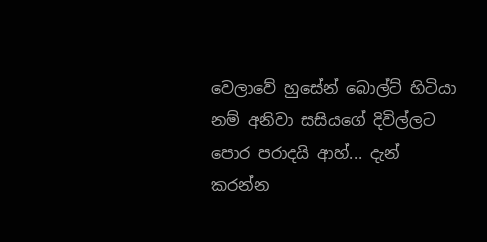වෙලාවේ හුසේන් බොල්ට් හිටියා නම් අනිවා සසියගේ දිවිල්ලට පොර පරාදයි ආහ්... දැන් කරන්න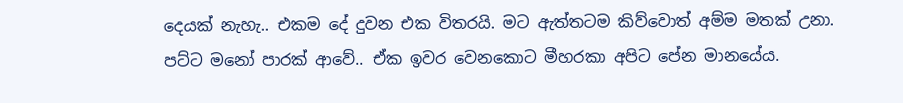දෙයක් නැහැ.. එකම දේ දුවන එක විතරයි. මට ඇත්තටම කිව්වොත් අම්ම මතක් උනා. පට්ට මනෝ පාරක් ආවේ.. ඒක ඉවර වෙනකොට මීහරකා අපිට පේන මානයේය.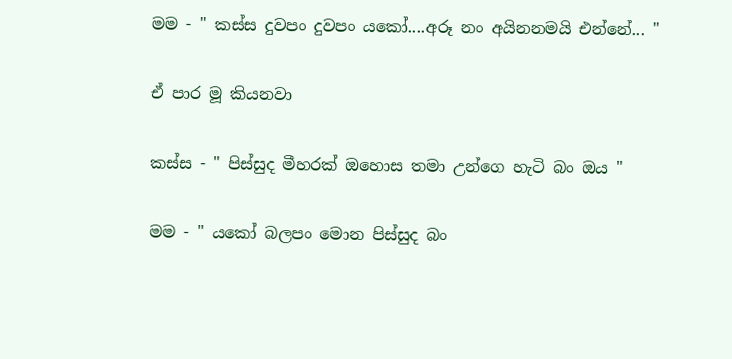මම - " කස්ස දුවපං දුවපං යකෝ....අරූ නං අයිනනමයි එන්නේ... "

ඒ පාර මූ කියනවා

කස්ස - " පිස්සුද මීහරක් ඔහොස තමා උන්ගෙ හැටි බං ඔය "

මම - " යකෝ බලපං මොන පිස්සුද බං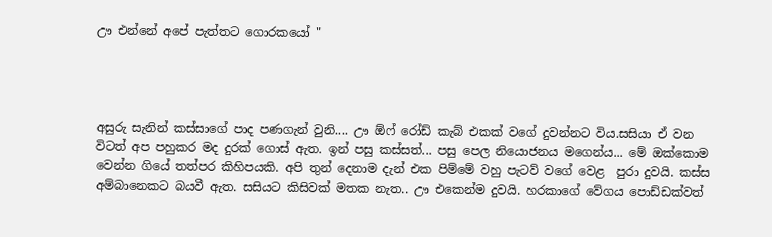ඌ එන්නේ අපේ පැත්තට ගොරකයෝ "




අසුරු සැනින් කස්සාගේ පාද පණගැන් වුනි.... ඌ ඕෆ් රෝඩ් කැබ් එකක් වගේ දුවන්නට විය.සසියා ඒ වන  විටත් අප පහුකර මද දුරක් ගොස් ඇත. ඉන් පසු කස්සත්... පසු පෙල නියොජනය මගෙන්ය... මේ ඔක්කොම වෙන්න ගියේ තත්පර කිහිපයකි. අපි තුන් දෙනාම දැන් එක පිම්මේ වහු පැටව් වගේ වෙළ  පුරා දුවයි. කස්ස අම්බානෙකට බයවී ඇත. සසියට කිසිවක් මතක නැත.. ඌ එකෙන්ම දුවයි. හරකාගේ වේගය පොඩ්ඩක්වත්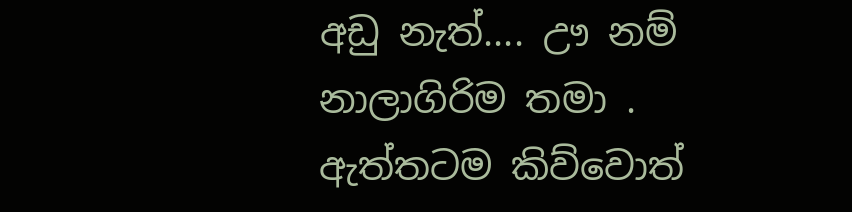අඩු නැත්.... ඌ නම් නාලාගිරිම තමා . ඇත්තටම කිව්වොත්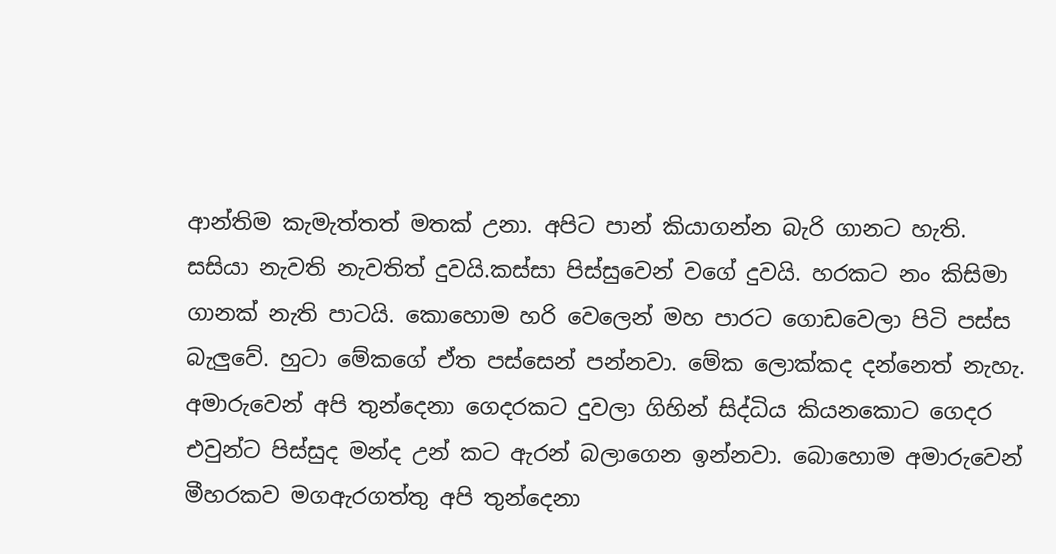ආන්තිම කැමැත්තත් මතක් උනා. අපිට පාන් කියාගන්න බැරි ගානට හැති. සසියා නැවති නැවතිත් දුවයි.කස්සා පිස්සුවෙන් වගේ දුවයි. හරකට නං කිසිමා ගානක් නැති පාටයි. කොහොම හරි වෙලෙන් මහ පාරට ගොඩවෙලා පිටි පස්ස බැලුවේ. හුටා මේකගේ ඒත පස්සෙන් පන්නවා. මේක ලොක්කද දන්නෙත් නැහැ. අමාරුවෙන් අපි තුන්දෙනා ගෙදරකට දුවලා ගිහින් සිද්ධිය කියනකොට ගෙදර එවුන්ට පිස්සුද මන්ද උන් කට ඇරන් බලාගෙන ඉන්නවා. බොහොම අමාරුවෙන් මීහරකව මගඇරගත්තු අපි තුන්දෙනා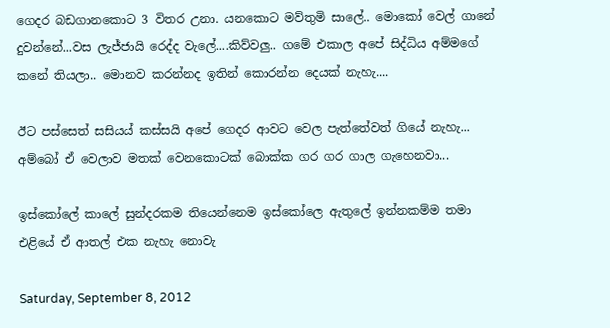ගෙදර බඩගානකොට 3 විතර උනා. යනකොට මව්තුමි සාලේ.. මොකෝ වෙල් ගානේ දුවන්නේ...වස ලැජ්ජායි රෙද්ද වැලේ....කිව්වලු.. ගමේ එකාල අපේ සිද්ධිය අම්මගේ කනේ තියලා.. මොනව කරන්නද ඉතින් කොරන්න දෙයක් නැහැ....

ඊට පස්සෙත් සසියය් කස්සයි අපේ ගෙදර ආවට වෙල පැත්තේවත් ගියේ නැහැ... අම්බෝ ඒ වෙලාව මතක් වෙනකොටක් බොක්ක ගර ගර ගාල ගැහෙනවා...

ඉස්කෝලේ කාලේ සුන්දරකම තියෙන්නෙම ඉස්කෝලෙ ඇතුලේ ඉන්නකම්ම තමා එළියේ ඒ ආතල් එක නැහැ නොවැ

Saturday, September 8, 2012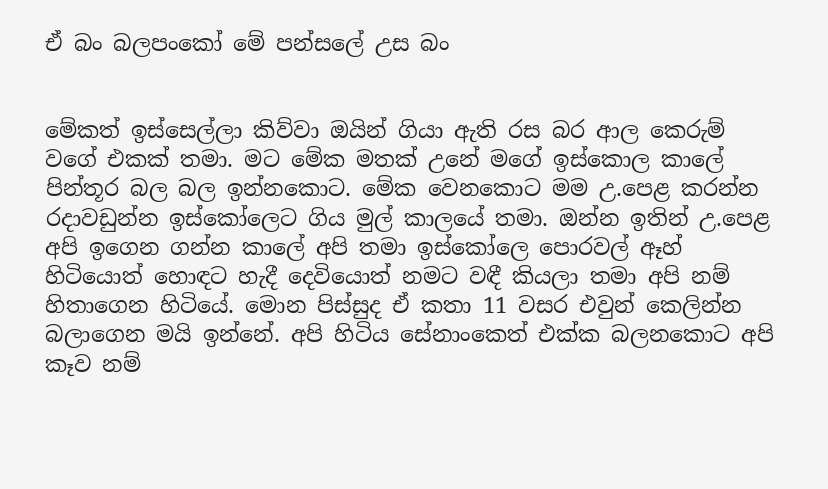ඒ බං බලපංකෝ මේ පන්සලේ උස බං


මේකත් ඉස්සෙල්ලා කිව්වා ඔයින් ගියා ඇති රස බර ආල කෙරුම් වගේ එකක් තමා. මට මේක මතක් උනේ මගේ ඉස්කොල කාලේ පින්තූර බල බල ඉන්නකොට. මේක වෙනකොට මම උ.පෙළ කරන්න රදාවඩුන්න ඉස්කෝලෙට ගිය මුල් කාලයේ තමා. ඔන්න ඉතින් උ.පෙළ අපි ඉගෙන ගන්න කාලේ අපි තමා ඉස්කෝලෙ පොරවල් ඈහ් හිටියොත් හොඳට හැදී දෙවියොත් නමට වඳී කියලා තමා අපි නම් හිතාගෙන හිටියේ. මොන පිස්සුද ඒ කතා 11 වසර එවුන් කෙලින්න බලාගෙන මයි ඉන්නේ. අපි හිටිය සේනාංකෙත් එක්ක බලනකොට අපි කෑව නම්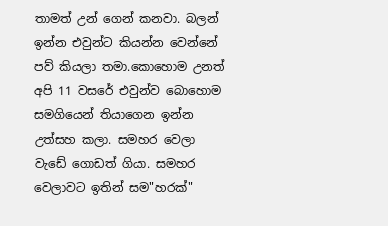තාමත් උන් ගෙන් කනවා. බලන් ඉන්න එවුන්ට කියන්න වෙන්නේ පව් කියලා තමා.කොහොම උනත් අපි 11 වසරේ එවුන්ව බොහොම සමගියෙන් තියාගෙන ඉන්න උත්සහ කලා. සමහර වෙලා වැඩේ ගොඩත් ගියා. සමහර වෙලාවට ඉතින් සම"හරක්"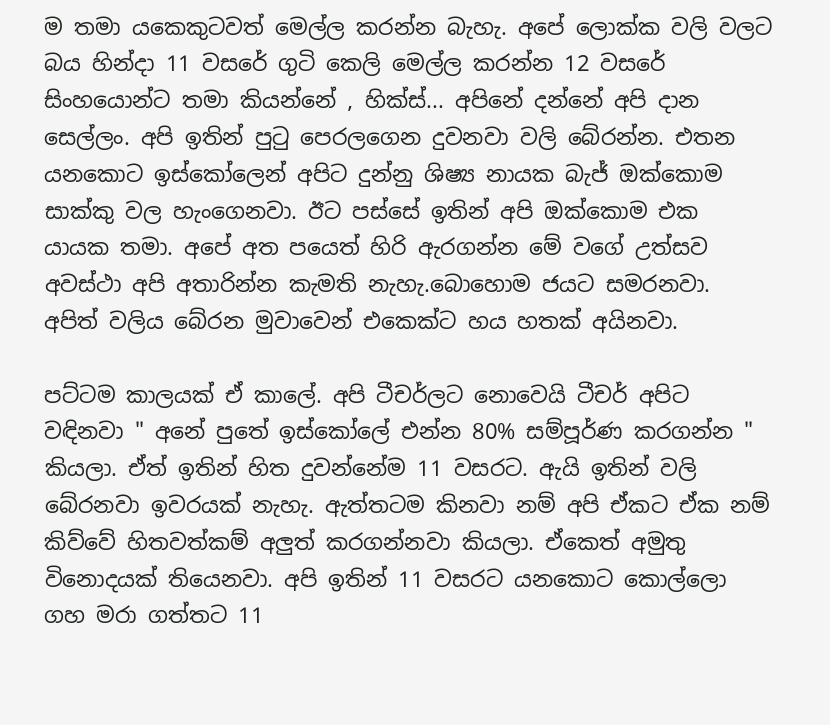ම තමා යකෙකුටවත් මෙල්ල කරන්න බැහැ. අපේ ලොක්ක වලි වලට බය හින්දා 11 වසරේ ගුටි කෙලි මෙල්ල කරන්න 12 වසරේ සිංහයොන්ට තමා කියන්නේ , හික්ස්... අපිනේ දන්නේ අපි දාන සෙල්ලං. අපි ඉතින් පුටු පෙරලගෙන දුවනවා වලි බේරන්න. එතන යනකොට ඉස්කෝලෙන් අපිට දුන්නු ශිෂ්‍ය නායක බැජ් ඔක්කොම සාක්කු වල හැංගෙනවා. ඊට පස්සේ ඉතින් අපි ඔක්කොම එක යායක තමා. අපේ අත පයෙත් හිරි ඇරගන්න මේ වගේ උත්සව අවස්ථා අපි අතාරින්න කැමති නැහැ.බොහොම ජයට සමරනවා. අපිත් වලිය බේරන මුවාවෙන් එකෙක්ට හය හතක් අයිනවා.

පට්ටම කාලයක් ඒ කාලේ. අපි ටීචර්ලට නොවෙයි ටීචර් අපිට වඳිනවා " අනේ පුතේ ඉස්කෝලේ එන්න 80% සම්පූර්ණ කරගන්න " කියලා. ඒත් ඉතින් හිත දුවන්නේම 11 වසරට. ඇයි ඉතින් වලි බේරනවා ඉවරයක් නැහැ. ඇත්තටම කිනවා නම් අපි ඒකට ඒක නම් කිව්වේ හිතවත්කම් අලුත් කරගන්නවා කියලා. ඒකෙත් අමුතු විනොදයක් තියෙනවා. අපි ඉතින් 11 වසරට යනකොට කොල්ලො ගහ මරා ගත්තට 11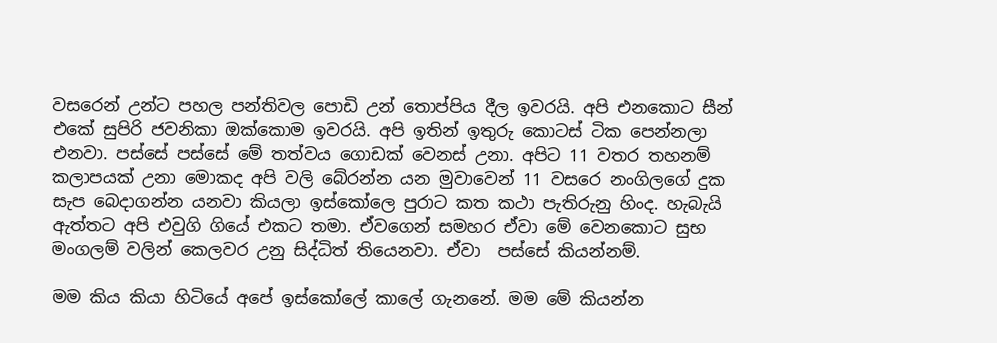වසරෙන් උන්ට පහල පන්තිවල පොඩි උන් තොප්පිය දීල ඉවරයි. අපි එනකොට සීන් එකේ සුපිරි ජවනිකා ඔක්කොම ඉවරයි. අපි ඉතින් ඉතුරු කොටස් ටික පෙන්නලා එනවා. පස්සේ පස්සේ මේ තත්වය ගොඩක් වෙනස් උනා. අපිට 11 වතර තහනම් කලාපයක් උනා මොකද අපි වලි බේරන්න යන මුවාවෙන් 11 වසරෙ නංගිලගේ දුක සැප බෙදාගන්න යනවා කියලා ඉස්කෝලෙ පුරාට කත කථා පැතිරුනු හිංද. හැබැයි ඇත්තට අපි එවුගි ගියේ එකට තමා. ඒවගෙන් සමහර ඒවා මේ වෙනකොට සුභ මංගලම් වලින් කෙලවර උනු සිද්ධිත් තියෙනවා. ඒවා  පස්සේ කියන්නම්.

මම කිය කියා හිටියේ අපේ ඉස්කෝලේ කාලේ ගැනනේ. මම මේ කියන්න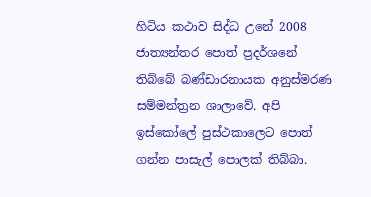හිටිය කථාව සිද්ධ උනේ 2008 ජාත්‍යන්තර පොත් ප්‍රදර්ශනේ තිබ්බේ බණ්ඩාරනායක අනුස්මරණ සම්මන්ත්‍රන ශාලාවේ. අපි ඉස්කෝලේ පුස්ථකාලෙට පොත් ගන්න පාසැල් පොලක් තිබ්බා.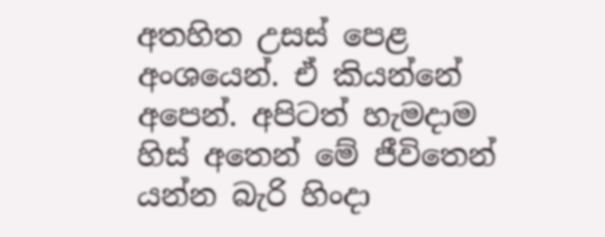අතහිත උසස් පෙළ අංශයෙන්. ඒ කියන්නේ අපෙන්. අපිටත් හැමදාම හිස් අතෙන් මේ ජීවිතෙන් යන්න බැරි හිංදා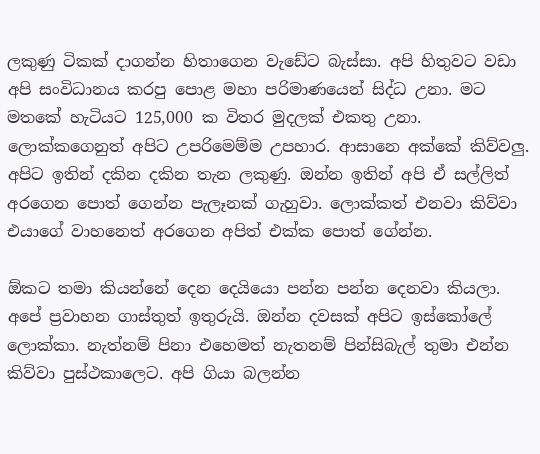ලකුණු ටිකක් දාගන්න හිතාගෙන වැඩේට බැස්සා. අපි හිතුවට වඩා අපි සංවිධානය කරපු පොළ මහා පරිමාණයෙන් සිද්ධ උනා. මට මතකේ හැටියට 125,000 ක විතර මුදලක් එකතු උනා. ලොක්කගෙනුත් අපිට උපරිමෙම්ම උපහාර. ආසානෙ අක්කේ කිව්වලු. අපිට ඉතින් දකින දකින තැන ලකුණු. ඔන්න ඉතින් අපි ඒ සල්ලිත් අරගෙන පොත් ගෙන්න පැලෑනක් ගැහුවා. ලොක්කත් එනවා කිව්වා එයාගේ වාහනෙත් අරගෙන අපිත් එක්ක පොත් ගේන්න.

ඕකට තමා කියන්නේ දෙන දෙයියො පන්න පන්න දෙනවා කියලා. අපේ ප්‍රවාහන ගාස්තුත් ඉතුරුයි. ඔන්න දවසක් අපිට ඉස්කෝලේ ලොක්කා. නැත්නම් පිනා එහෙමත් නැතනම් පින්සිබැල් තුමා එන්න කිව්වා පුස්ථකාලෙට. අපි ගියා බලන්න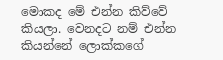මොකද මේ එන්න කිව්වේ කියලා. වෙනදට නම් එන්න කියන්නේ ලොක්කගේ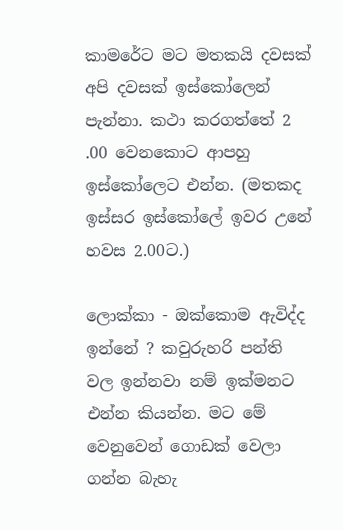කාමරේට මට මතකයි දවසක් අපි දවසක් ඉස්කෝලෙන් පැන්නා. කථා කරගත්තේ 2 .00 වෙනකොට ආපහු ඉස්කෝලෙට එන්න. (මතකද ඉස්සර ඉස්කෝලේ ඉවර උනේ හවස 2.00ට.)

ලොක්කා - ඔක්කොම ඇවිද්ද ඉන්නේ ? කවුරුහරි පන්ති වල ඉන්නවා නම් ඉක්මනට එන්න කියන්න. මට මේ වෙනුවෙන් ගොඩක් වෙලා ගන්න බැහැ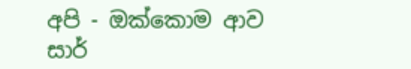අපි - ඔක්කොම ආව සාර්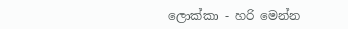ලොක්කා - හරි මෙන්න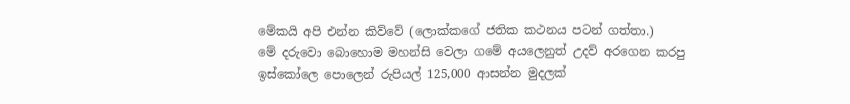මේකයි අපි එන්න කිව්වේ (ලොක්කගේ ජතික කථනය පටන් ගත්තා.)
මේ දරුවො බොහොම මහන්සි වෙලා ගමේ අයලෙනුත් උදව් අරගෙන කරපු ඉස්කෝලෙ පොලෙන් රුපියල් 125,000 ආසන්න මුදලක්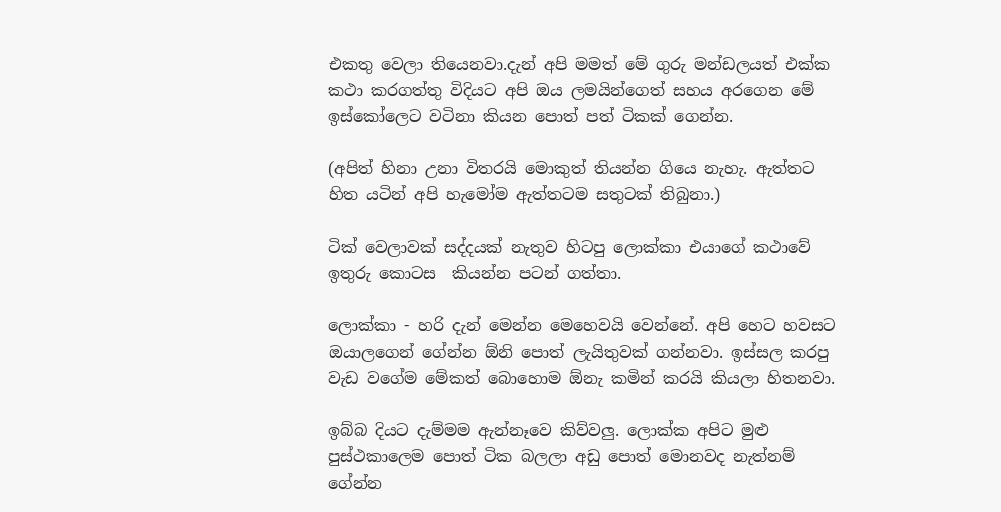එකතු වෙලා තියෙනවා.දැන් අපි මමත් මේ ගුරු මන්ඩලයත් එක්ක කථා කරගත්තු විදියට අපි ඔය ලමයින්ගෙත් සහය අරගෙන මේ ඉස්කෝලෙට වටිනා කියන පොත් පත් ටිකක් ගෙන්න.

(අපිත් හිනා උනා විතරයි මොකුත් තියන්න ගියෙ නැහැ. ඇත්තට හිත යටින් අපි හැමෝම ඇත්තටම සතුටක් තිබුනා.)

ටික් වෙලාවක් සද්දයක් නැතුව හිටපු ලොක්කා එයාගේ කථාවේ ඉතුරු කොටස  කියන්න පටන් ගත්තා.

ලොක්කා - හරි දැන් මෙන්න මෙහෙවයි වෙන්නේ. අපි හෙට හවසට ඔයාලගෙන් ගේන්න ඕනි පොත් ලැයිතුවක් ගන්නවා. ඉස්සල කරපු වැඩ වගේම මේකත් බොහොම ඕනැ කමින් කරයි කියලා හිතනවා.

ඉබ්බ දියට දැම්මම ඇන්නෑවෙ කිව්වලු. ලොක්ක අපිට මුළු පුස්ථකාලෙම පොත් ටික බලලා අඩු පොත් මොනවද නැත්නම් ගේන්න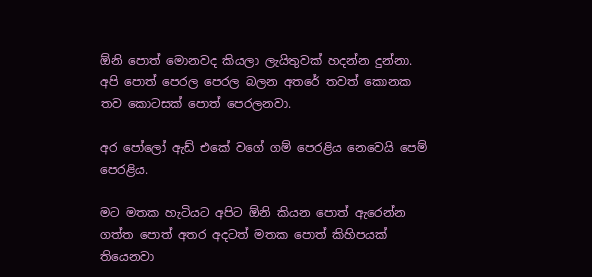ඕනි පොත් මොනවද කියලා ලැයිතුවක් හදන්න දුන්නා. අපි පොත් පෙරල පෙරල බලන අතරේ තවත් කොනක තව කොටසක් පොත් පෙරලනවා.

අර පෝලෝ ඇඩ් එකේ වගේ ගම් පෙරළිය නෙවෙයි පෙම් පෙරළිය.

මට මතක හැටියට අපිට ඕනි කියන පොත් ඇරෙන්න ගත්ත පොත් අතර අදටත් මතක පොත් කිහිපයක් තියෙනවා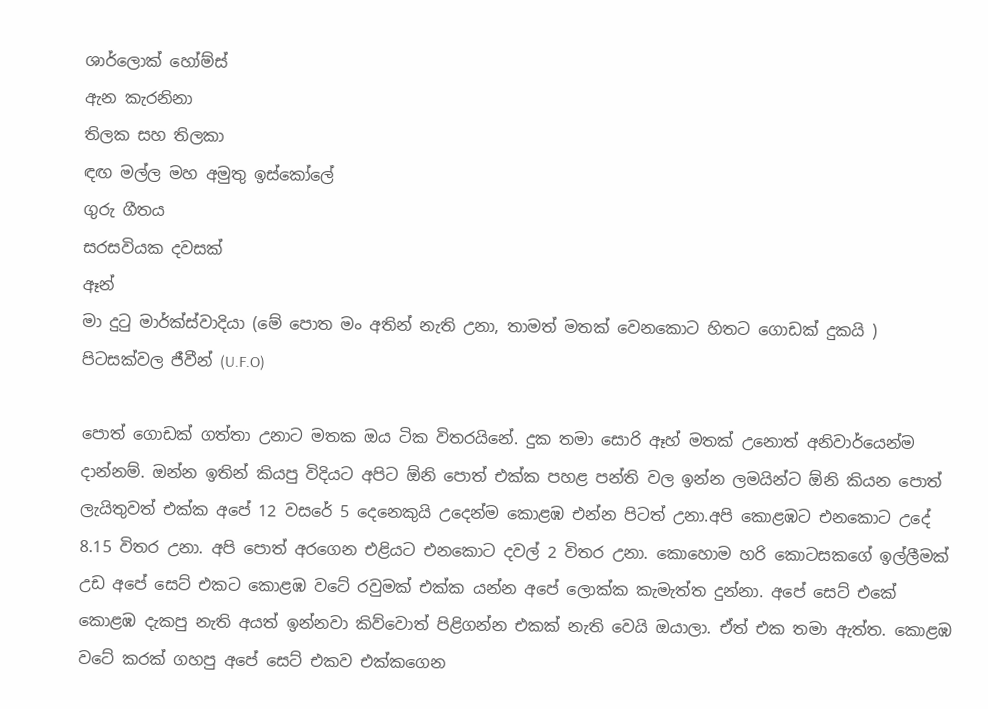ශාර්ලොක් හෝම්ස්
ඇන කැරනිනා
තිලක සහ තිලකා
ඳඟ මල්ල මහ අමුතු ඉස්කෝලේ
ගුරු ගීතය
සරසවියක දවසක්
ඈන්
මා දුටු මාර්ක්ස්වාදියා (මේ පොත මං අතින් නැති උනා, තාමත් මතක් වෙනකොට හිතට ගොඩක් දුකයි )
පිටසක්වල ජීවීන් (U.F.O)

පොත් ගොඩක් ගත්තා උනාට මතක ඔය ටික විතරයිනේ. දුක තමා සොරි ඈහ් මතක් උනොත් අනිවාර්යෙන්ම දාන්නම්. ඔන්න ඉතින් කියපු විදියට අපිට ඕනි පොත් එක්ක පහළ පන්ති වල ඉන්න ලමයින්ට ඕනි කියන පොත් ලැයිතුවත් එක්ක අපේ 12 වසරේ 5 දෙනෙකුයි උදෙන්ම කොළඹ එන්න පිටත් උනා.අපි කොළඹට එනකොට උදේ 8.15 විතර උනා. අපි පොත් අරගෙන එළියට එනකොට දවල් 2 විතර උනා. කොහොම හරි කොටසකගේ ඉල්ලීමක් උඩ අපේ සෙට් එකට කොළඹ වටේ රවුමක් එක්ක යන්න අපේ ලොක්ක කැමැත්ත දුන්නා. අපේ සෙට් එකේ කොළඹ දැකපු නැති අයත් ඉන්නවා කිව්වොත් පිළිගන්න එකක් නැති වෙයි ඔයාලා. ඒත් එක තමා ඇත්ත. කොළඹ වටේ කරක් ගහපු අපේ සෙට් එකව එක්කගෙන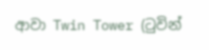ආවා Twin Tower (ටුවින්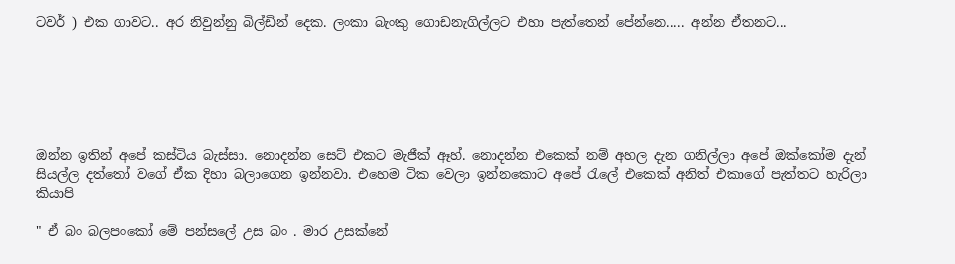ටවර් ) එක ගාවට.. අර නිවුන්නු බිල්ඩින් දෙක. ලංකා බැංකු ගොඩනැගිල්ලට එහා පැත්තෙන් පේන්නෙ..... අන්න ඒතනට...






ඔන්න ඉතින් අපේ කස්ටිය බැස්සා. නොදන්න සෙට් එකට මැජීක් ඈහ්. නොදන්න එකෙක් නම් අහල දැන ගනිල්ලා අපේ ඔක්කෝම දැන් සියල්ල දත්තෝ වගේ ඒක දිහා බලාගෙන ඉන්නවා. එහෙම ටික වෙලා ඉන්නකොට අපේ රැලේ එකෙක් අනිත් එකාගේ පැත්තට හැරිලා කියාපි

" ඒ බං බලපංකෝ මේ පන්සලේ උස බං . මාර උසක්නේ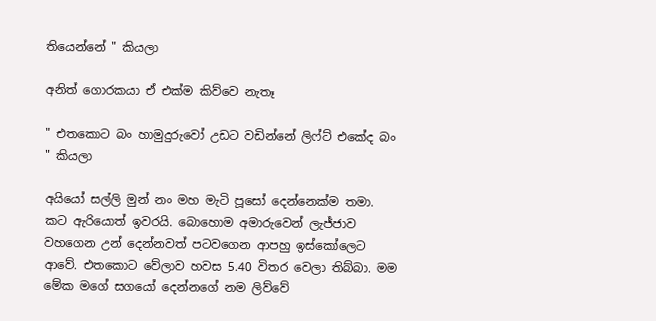තියෙන්නේ " කියලා

අනිත් ගොරකයා ඒ එක්ම කිව්වෙ නැතෑ

" එතකොට බං හාමුදුරුවෝ උඩට වඩින්නේ ලිෆ්ට් එකේද බං " කියලා

අයියෝ සල්ලි මුන් නං මහ මැටි පූසෝ දෙන්නෙක්ම තමා. කට ඇරියොත් ඉවරයි. බොහොම අමාරුවෙන් ලැජ්ජාව වහගෙන උන් දෙන්නවත් පටවගෙන ආපහු ඉස්කෝලෙට ආවේ. එතකොට වේලාව හවස 5.40 විතර වෙලා තිබ්බා. මම මේක මගේ සගයෝ දෙන්නගේ නම ලිව්වේ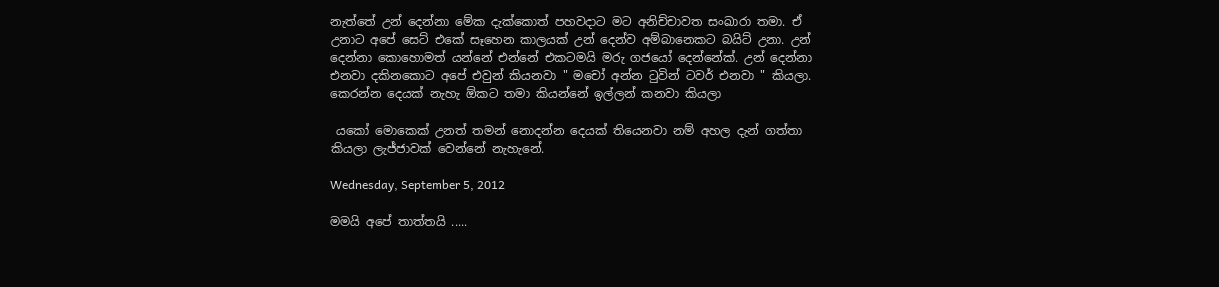නැත්තේ උන් දෙන්නා මේක දැක්කොත් පහවදාට මට අනිච්චාවත සංඛාරා තමා. ඒ උනාට අපේ සෙට් එකේ සෑහෙන කාලයක් උන් දෙන්ව අම්බානෙකට බයිට් උනා. උන් දෙන්නා කොහොමත් යන්නේ එන්නේ එකටමයි මරු ගජයෝ දෙන්නේක්. උන් දෙන්නා එනවා දකිනකොට අපේ එවුන් කියනවා " මචෝ අන්න ටුවින් ටවර් එනවා " කියලා. කෙරන්න දෙයක් නැහැ ඕකට තමා කියන්නේ ඉල්ලන් කනවා කියලා

 යකෝ මොකෙක් උනත් තමන් නොදන්න දෙයක් තියෙනවා නම් අහල දැන් ගත්තා කියලා ලැජ්ජාවක් වෙන්නේ නැහැනේ.

Wednesday, September 5, 2012

මමයි අපේ තාත්තයි .....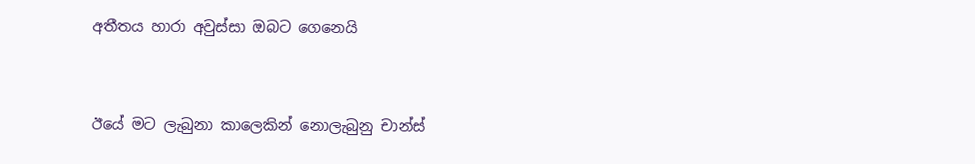අතීතය හාරා අවුස්සා ඔබට ගෙනෙයි


ඊයේ මට ලැබුනා කාලෙකින් නොලැබුනු චාන්ස්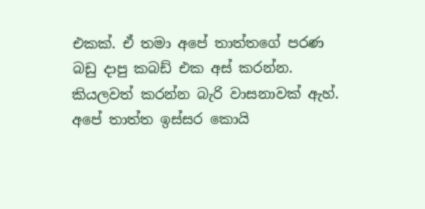එකක්. ඒ තමා අපේ තාත්තගේ පරණ බඩු දාපු කබඩ් එක අස් කරන්න. කියලවත් කරන්න බැරි වාසනාවක් ඇහ්. අපේ තාත්ත ඉස්සර කොයි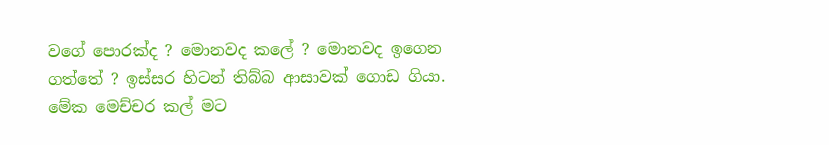වගේ පොරක්ද ? මොනවද කලේ ? මොනවද ඉගෙන ගත්තේ ? ඉස්සර හිටන් තිබ්බ ආසාවක් ගොඩ ගියා. මේක මෙච්චර කල් මට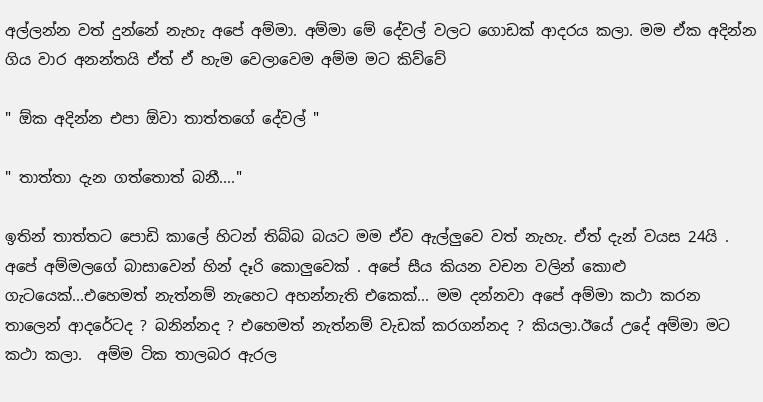අල්ලන්න වත් දුන්නේ නැහැ අපේ අම්මා. අම්මා මේ දේවල් වලට ගොඩක් ආදරය කලා. මම ඒක අදින්න ගිය වාර අනන්තයි ඒත් ඒ හැම වෙලාවෙම අම්ම මට කිව්වේ

" ඕක අදින්න එපා ඕවා තාත්තගේ දේවල් "

" තාත්තා දැන ගත්තොත් බනී...."

ඉතින් තාත්තට පොඩි කාලේ හිටන් තිබ්බ බයට මම ඒව ඇල්ලුවෙ වත් නැහැ. ඒත් දැන් වයස 24යි . අපේ අම්මලගේ බාසාවෙන් හින් දෑරි කොලුවෙක් . අපේ සීය කියන වචන වලින් කොළු ගැටයෙක්...එහෙමත් නැත්නම් නැහෙට අහන්නැති එකෙක්... මම දන්නවා අපේ අම්මා කථා කරන තාලෙන් ආදරේටද ? බනින්නද ? එහෙමත් නැත්නම් වැඩක් කරගන්නද ? කියලා.ඊයේ උදේ අම්මා මට කථා කලා.  අම්ම ටික තාලබර ඇරල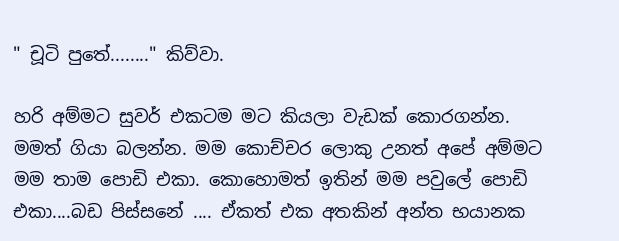" චූටි පුතේ........" කිව්වා.

හරි අම්මට සුවර් එකටම මට කියලා වැඩක් කොරගන්න. මමත් ගියා බලන්න. මම කොච්චර ලොකු උනත් අපේ අම්මට මම තාම පොඩි එකා. කොහොමත් ඉතින් මම පවුලේ පොඩි එකා....බඩ පිස්සනේ .... ඒකත් එක අතකින් අන්ත භයානක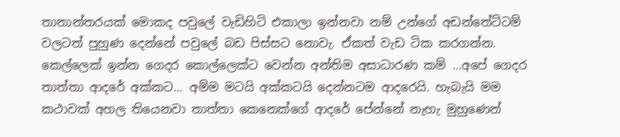තානාන්තරයක් මොකද පවුලේ වැඩිහිටි එකාලා ඉන්නවා නම් උන්ගේ අඩන්තේට්ටම් වලටත් පුහුණ දෙන්නේ පවුලේ බඩ පිස්සට නොවැ. ඒකත් වැඩ ටික කරගන්න. කෙල්ලෙක් ඉන්න ගෙදර කොල්ලෙක්ට වෙන්න අන්තිම අසාධාරණ කම් ...අපේ ගෙදර තාත්තා ආදරේ අක්කට... අම්ම මටයි අක්කටයි දෙන්නටම ආදරෙයි. හැබැයි මම කථාවක් අහල තියෙනවා තාත්තා කෙනෙක්ගේ ආදරේ පේන්නේ නැහැ මුහුණෙන්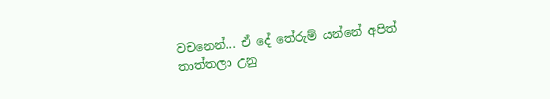වචනෙන්... ඒ දේ තේරුම් යන්නේ අපිත් තාත්තලා උනු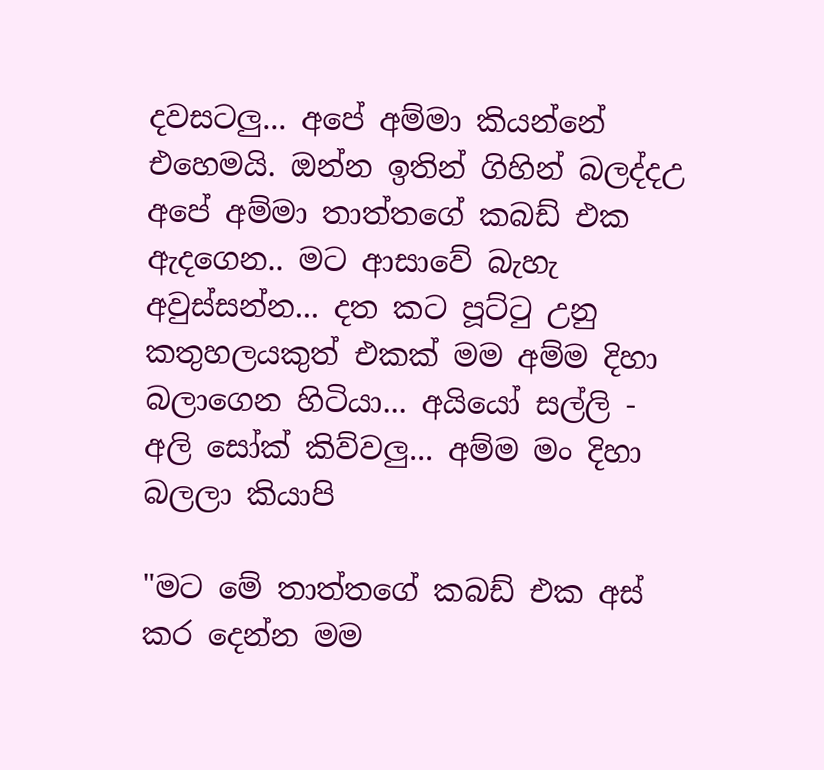දවසටලු... අපේ අම්මා කියන්නේ එහෙමයි. ඔන්න ඉතින් ගිහින් බලද්දඋ අපේ අම්මා තාත්තගේ කබඩ් එක ඇදගෙන.. මට ආසාවේ බැහැ අවුස්සන්න... දත කට පූට්ටු උනු කතුහලයකුත් එකක් මම අම්ම දිහා බලාගෙන හිටියා... අයියෝ සල්ලි - අලි සෝක් කිව්වලු... අම්ම මං දිහා බලලා කියාපි

"මට මේ තාත්තගේ කබඩ් එක අස් කර දෙන්න මම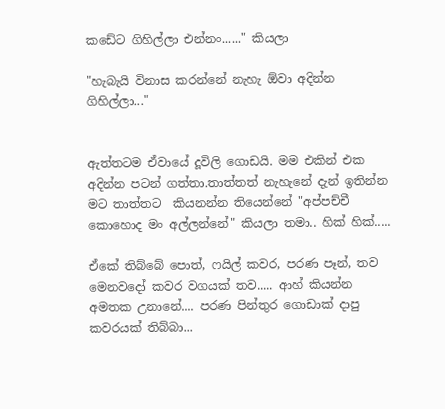කඩේට ගිහිල්ලා එන්නං......" කියලා

"හැබැයි විනාස කරන්නේ නැහැ ඕවා අදින්න ගිහිල්ලා..."


ඇත්තටම ඒවායේ දූවිලි ගොඩයි. මම එකින් එක අදින්න පටන් ගත්තා.තාත්තත් නැහැනේ දැන් ඉතින්න මට තාත්තට  කියනන්න තියෙන්නේ "අප්පච්චී කොහොද මං අල්ලන්නේ" කියලා තමා.. හික් හික්.....

ඒකේ තිබ්බේ පොත්, ෆයිල් කවර, පරණ පෑන්, තව මෙනවදෝ කවර වගයක් තව..... ආහ් කියන්න අමතක උනානේ.... පරණ පින්තුර ගොඩාක් දාපු කවරයක් තිබ්බා...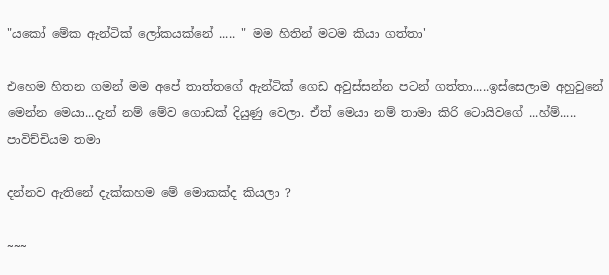"යකෝ මේක ඇන්ටික් ලෝකයක්නේ ..... " මම හිතින් මටම කියා ගත්තා'

එහෙම හිතන ගමන් මම අපේ තාත්තගේ ඇන්ටික් ගෙඩ අවුස්සන්න පටන් ගත්තා.....ඉස්සෙලාම අහුවුනේ මෙන්න මෙයා...දැන් නම් මේව ගොඩක් දියුණු වෙලා. ඒත් මෙයා නම් තාමා කිරි ටොයිවගේ ...හ්ම්..... පාවිච්චියම තමා

දන්නව ඇතිනේ දැක්කහම මේ මොකක්ද කියලා ?

~~~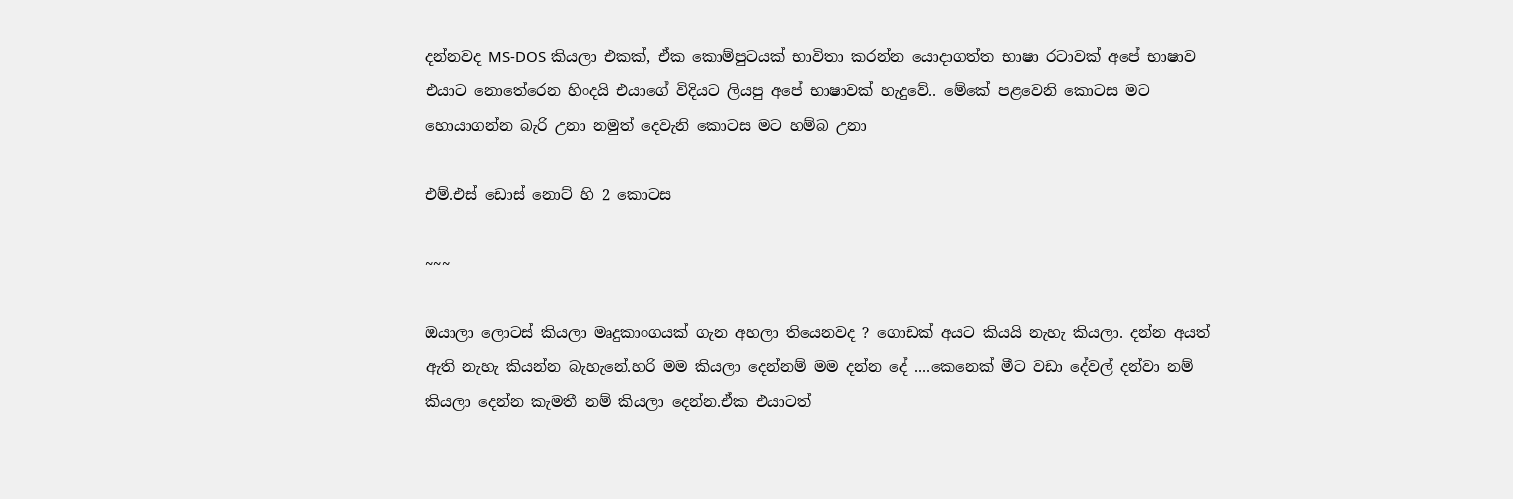දන්නවද MS-DOS කියලා එකක්, ඒක කොම්පුටයක් භාවිතා කරන්න යොදාගත්ත භාෂා රටාවක් අපේ භාෂාව එයාට නොතේරෙන හිංදයි එයාගේ විදියට ලියපු අපේ භාෂාවක් හැදුවේ.. මේකේ පළවෙනි කොටස මට හොයාගන්න බැරි උනා නමුත් දෙවැනි කොටස මට හම්බ උනා

එම්.එස් ඩොස් නොට් හි 2 කොටස

~~~

ඔයාලා ලොටස් කියලා මෘදුකාංගයක් ගැන අහලා තියෙනවද ? ගොඩක් අයට කියයි නැහැ කියලා. දන්න අයත් ඇති නැහැ කියන්න බැහැනේ.හරි මම කියලා දෙන්නම් මම දන්න දේ ....කෙනෙක් මීට වඩා දේවල් දන්වා නම් කියලා දෙන්න කැමතී නම් කියලා දෙන්න.ඒක එයාටත්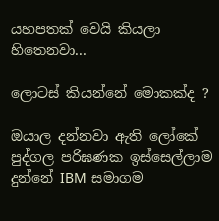යහපතක් වෙයි කියලා හිතෙනවා...

ලොටස් කියන්නේ මොකක්ද ?

ඔයාල දන්නවා ඇති ලෝකේ පුද්ගල පරිඝණක ඉස්සෙල්ලාම දුන්නේ IBM සමාගම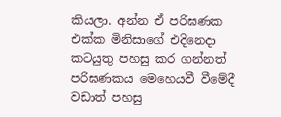කියලා. අන්න ඒ පරිඝණක එක්ක මිනිසාගේ එදිනෙදා කටයුතු පහසු කර ගන්නත් පරිඝණකය මෙහෙයවී වීමේදී වඩාත් පහසු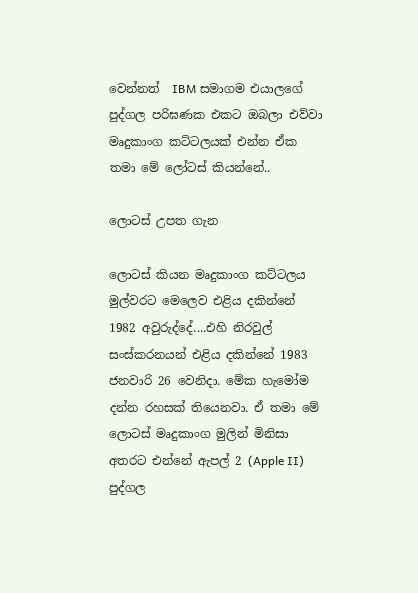වෙන්නත්  IBM සමාගම එයාලගේ පුද්ගල පරිඝණක එකට ඔබලා එව්වා මෘදුකාංග කට්ටලයක් එන්න ඒක තමා මේ ලෝටස් කියන්නේ..

ලොටස් උපත ගැන

ලොටස් කියන මෘදුකාංග කට්ටලය මුල්වරට මෙලෙව එළිය දකින්නේ 1982 අවුරුද්දේ....එහි නිරවුල් සංස්කරනයන් එළිය දකින්නේ 1983 ජනවාරි 26 වෙනිදා. මේක හැමෝම දන්න රහසක් තියෙනවා. ඒ තමා මේ ලොටස් මෘදුකාංග මුලින් මිනිසා අතරට එන්නේ ඇපල් 2 (Apple II)  පුද්ගල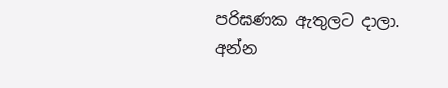පරිඝණක ඇතුලට දාලා. අන්න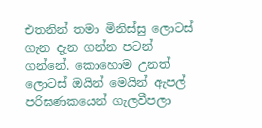එතනින් තමා මිනිස්සු ලොටස් ගැන දැන ගන්න පටන් ගන්නේ. කොහොම උනත් ලොටස් ඔයින් මෙයින් ඇපල් පරිඝණකයෙන් ගැලවීපලා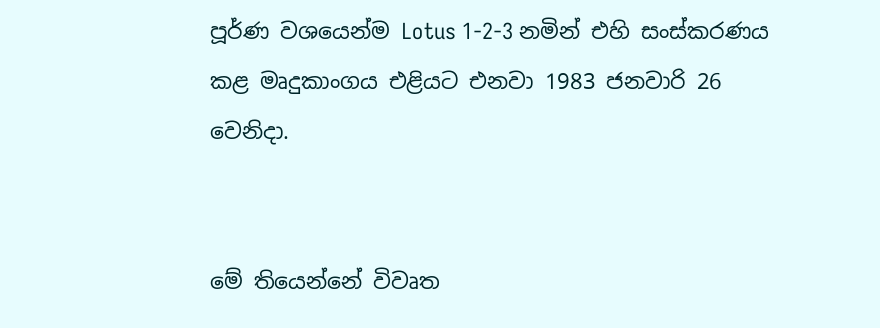පූර්ණ වශයෙන්ම Lotus 1-2-3 නමින් එහි සංස්කරණය කළ මෘදුකාංගය එළියට එනවා 1983 ජනවාරි 26 වෙනිදා.


මේ තියෙන්නේ විවෘත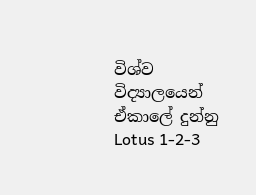විශ්ව විද්‍යාලයෙන් ඒකාලේ දුන්නු  Lotus 1-2-3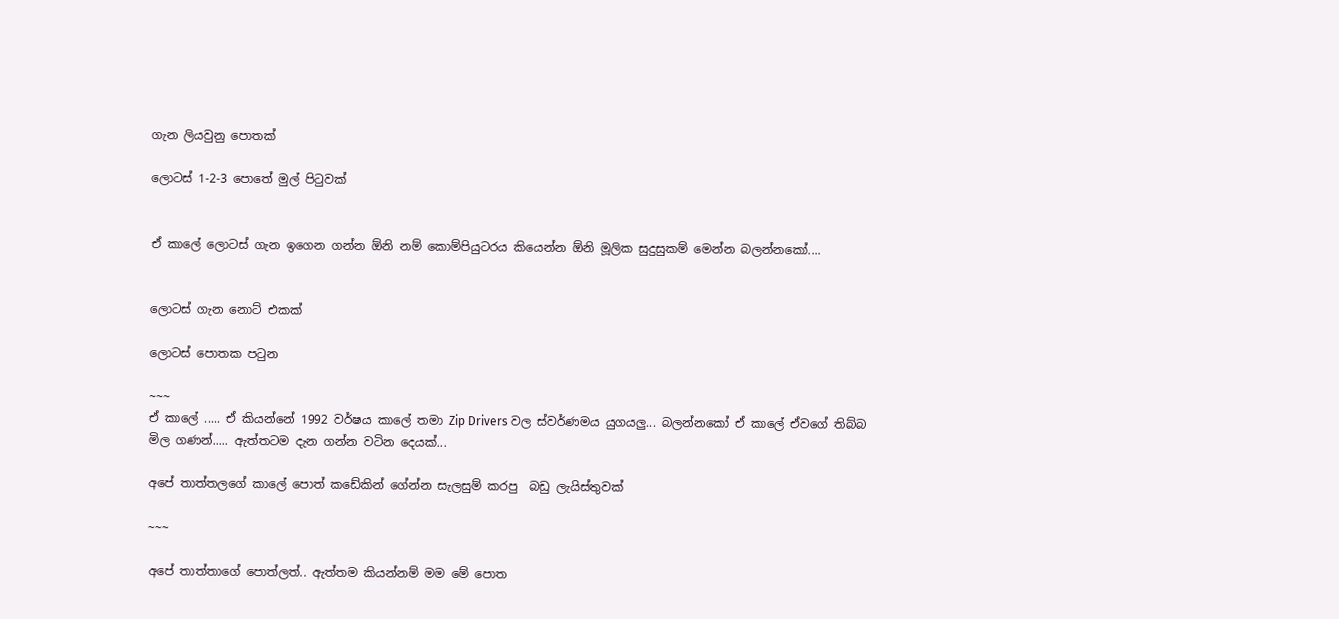ගැන ලියවුනු පොතක්

ලොටස් 1-2-3 පොතේ මුල් පිටුවක්


ඒ කාලේ ලොටස් ගැන ඉගෙන ගන්න ඕනි නම් කොම්පියුටරය කියෙන්න ඕනි මූලික සුදුසුකම් මෙන්න බලන්නකෝ....


ලොටස් ගැන නොට් එකක්

ලොටස් පොතක පටුන

~~~
ඒ කාලේ ..... ඒ කියන්නේ 1992 වර්ෂය කාලේ තමා Zip Drivers වල ස්වර්ණමය යුගයලු... බලන්නකෝ ඒ කාලේ ඒවගේ තිබ්බ මිල ගණන්..... ඇත්තටම දැන ගන්න වටින දෙයක්...

අපේ තාත්තලගේ කාලේ පොත් කඩේකින් ගේන්න සැලසුම් කරපු  බඩු ලැයිස්තුවක්

~~~

අපේ තාත්තාගේ පොත්ලත්.. ඇත්තම කියන්නම් මම මේ පොත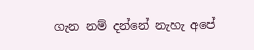ගැන නම් දන්නේ නැහැ අපේ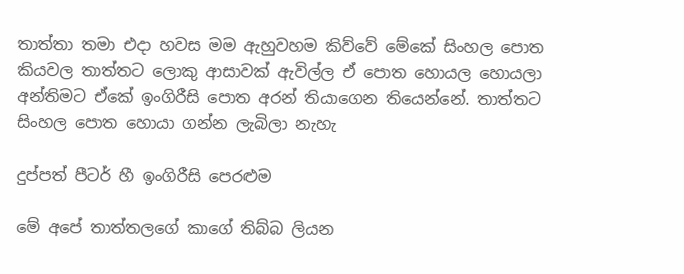තාත්තා තමා එදා හවස මම ඇහුවහම කිව්වේ මේකේ සිංහල පොත කියවල තාත්තට ලොකු ආසාවක් ඇවිල්ල ඒ පොත හොයල හොයලා අන්තිමට ඒකේ ඉංගිරීසි පොත අරන් තියාගෙන තියෙන්නේ. තාත්තට සිංහල පොත හොයා ගන්න ලැබිලා නැහැ

දුප්පත් පීටර් හී ඉංගිරීසි පෙරළුම

මේ අපේ තාත්තලගේ කාගේ තිබ්බ ලියන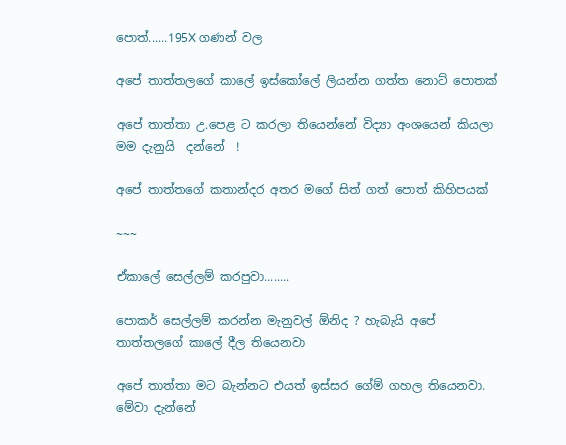පොත්......195X ගණන් වල

අපේ තාත්තලගේ කාලේ ඉස්කෝලේ ලියන්න ගත්ත නොට් පොතක්

අපේ තාත්තා උ.පෙළ ට කරලා තියෙන්නේ විද්‍යා අංශයෙන් කියලා මම දැනුයි  දන්නේ  !

අපේ තාත්තගේ කතාන්දර අතර මගේ සිත් ගත් පොත් කිහිපයක්

~~~

ඒකාලේ සෙල්ලම් කරපුවා........

පොකර් සෙල්ලම් කරන්න මැනුවල් ඕනිද ? හැබැයි අපේ තාත්තලගේ කාලේ දීල තියෙනවා

අපේ තාත්තා මට බැන්නට එයත් ඉස්සර ගේම් ගහල තියෙනවා. මේවා දැන්නේ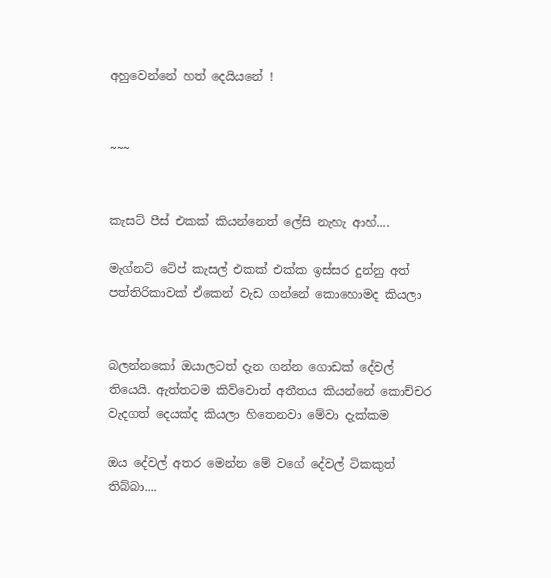අහුවෙන්නේ හත් දෙයියනේ !


~~~


කැසට් පීස් එකක් කියන්නෙත් ලේසි නැහැ ආහ්....

මැග්නට් ටේප් කැසල් එකක් එක්ක ඉස්සර දුන්නු අත් පත්තිරිකාවක් ඒකෙන් වැඩ ගන්නේ කොහොමද කියලා


බලන්නකෝ ඔයාලටත් දැන ගන්න ගොඩක් දේවල් තියෙයි. ඇත්තටම කිව්වොත් අතීතය කියන්නේ කොච්චර වැදගත් දෙයක්ද කියලා හිතෙනවා මේවා දැක්කම

ඔය දේවල් අතර මෙන්න මේ වගේ දේවල් ටිකකුත් තිබ්බා....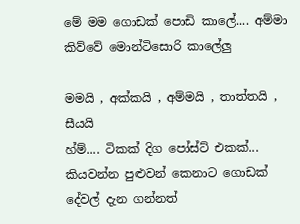මේ මම ගොඩක් පොඩි කාලේ.... අම්මා කිව්වේ මොන්ටිසොරි කාලේලු

මමයි , අක්කයි , අම්මයි , තාත්තයි , සීයයි
හ්ම්.... ටිකක් දිග පෝස්ට් එකක්... කියවන්න පුළුවන් කෙනාට ගොඩක් දේවල් දැන ගන්නත්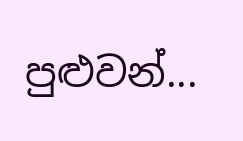පුළුවන්...